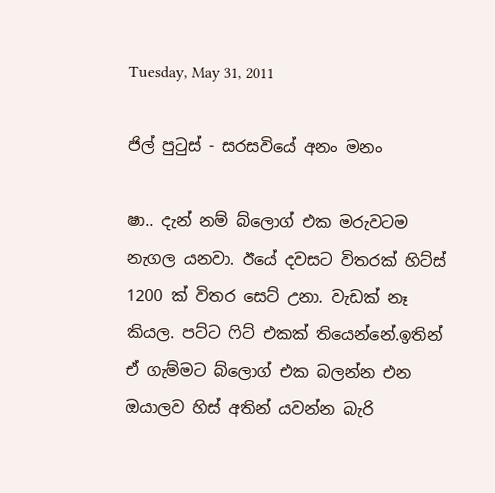Tuesday, May 31, 2011

ජිල් පුටුස්‌ - සරසවියේ අනං මනං

ෂා.. දැන් නම් බ්ලොග් එක මරුවටම නැගල යනවා. ඊයේ දවසට විතරක් හිට්ස් 1200 ක් විතර සෙට් උනා. වැඩක් නෑ කියල. පට්ට ෆිට් එකක් තියෙන්නේ.ඉතින් ඒ ගැම්මට බ්ලොග් එක බලන්න එන ඔයාලව හිස් අතින් යවන්න බැරි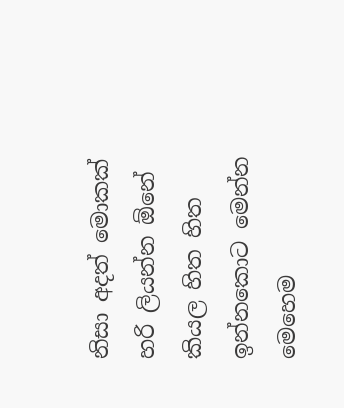නිසා අදත් මොකක් හරි ලියන්න ඕනේ කියල හිත හිත ඉන්නකොට මෙන්න මෙහෙම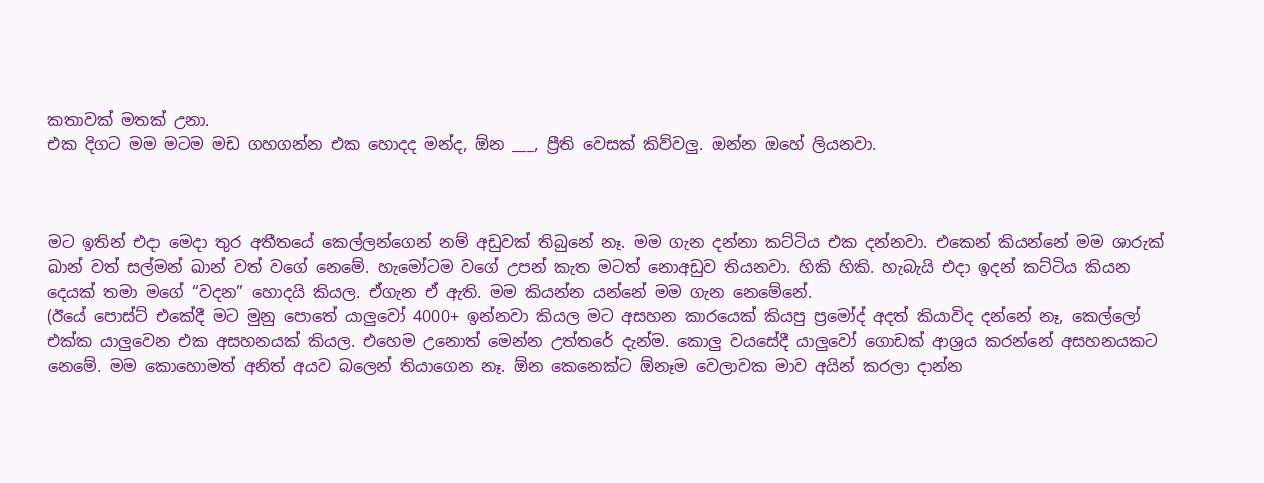කතාවක් මතක් උනා.
එක දිගට මම මටම මඩ ගහගන්න එක හොදද මන්ද, ඕන ___, ප්‍රීති වෙසක් කිව්වලු. ඔන්න ඔහේ ලියනවා.



මට ඉතින් එදා මෙදා තුර අතීතයේ කෙල්ලන්ගෙන් නම් අඩුවක් තිබුනේ නෑ. මම ගැන දන්නා කට්ටිය එක දන්නවා. එකෙන් කියන්නේ මම ශාරුක් ඛාන් වත් සල්මන් ඛාන් වත් වගේ නෙමේ. හැමෝටම වගේ උපන් කැත මටත් නොඅඩුව තියනවා. හිකි හිකි. හැබැයි එදා ඉදන් කට්ටිය කියන දෙයක් තමා මගේ “වදන” හොදයි කියල. ඒගැන ඒ ඇති. මම කියන්න යන්නේ මම ගැන නෙමේනේ.
(ඊයේ පොස්ට් එකේදී මට මුනු පොතේ යාලුවෝ 4000+ ඉන්නවා කියල මට අසහන කාරයෙක් කියපු ප්‍රමෝද් අදත් කියාවිද දන්නේ නෑ, කෙල්ලෝ එක්ක යාලුවෙන එක අසහනයක් කියල. එහෙම උනොත් මෙන්න උත්තරේ දැන්ම. කොලු වයසේදී යාලුවෝ ගොඩක් ආශ්‍රය කරන්නේ අසහනයකට නෙමේ. මම කොහොමත් අනිත් අයව බලෙන් තියාගෙන නෑ. ඕන කෙනෙක්ට ඕනෑම වෙලාවක මාව අයින් කරලා දාන්න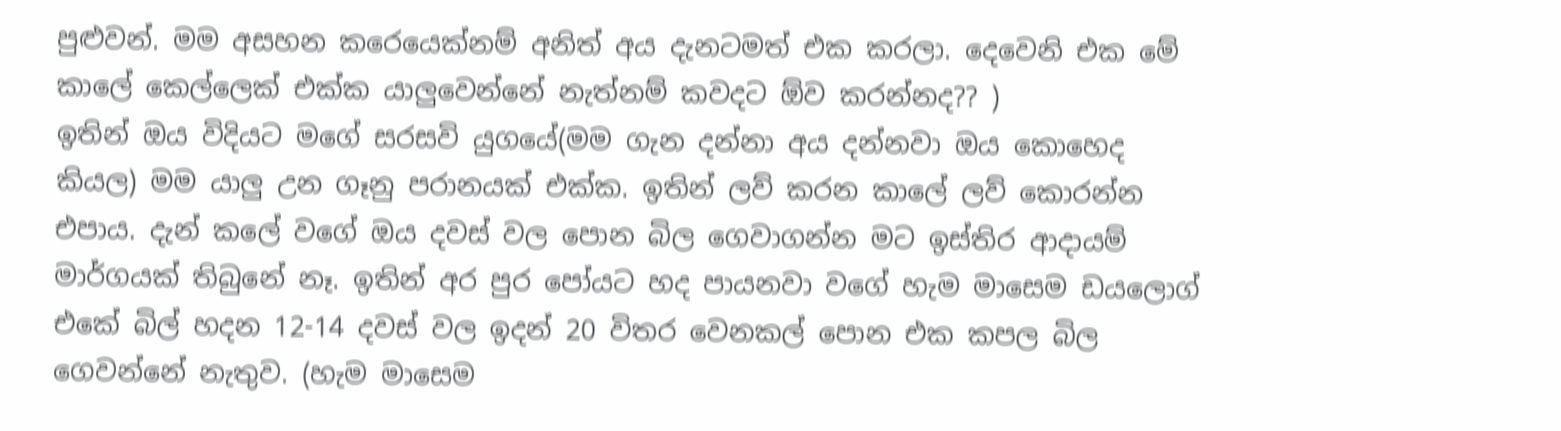පුළුවන්. මම අසහන කරෙයෙක්නම් අනිත් අය දැනටමත් එක කරලා. දෙවෙනි එක මේ කාලේ කෙල්ලෙක් එක්ක යාලුවෙන්නේ නැත්නම් කවදට ඕව කරන්නද?? )
ඉතින් ඔය විදියට මගේ සරසවි යුගයේ(මම ගැන දන්නා අය දන්නවා ඔය කොහෙද කියල) මම යාලු උන ගෑනු පරානයක් එක්ක. ඉතින් ලව් කරන කාලේ ලව් කොරන්න එපාය. දැන් කලේ වගේ ඔය දවස් වල පොන බිල ගෙවාගන්න මට ඉස්තිර ආදායම් මාර්ගයක් තිබුනේ නෑ. ඉතින් අර පුර පෝයට හද පායනවා වගේ හැම මාසෙම ඩයලොග් එකේ බිල් හදන 12-14 දවස් වල ඉදන් 20 විතර වෙනකල් පොන එක කපල බිල ගෙවන්නේ නැතුව. (හැම මාසෙම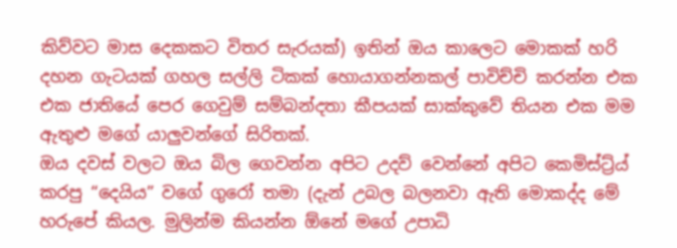කිව්වට මාස දෙකකට විතර සැරයක්) ඉතින් ඔය කාලෙට මොකක් හරි දහන ගැටයක් ගහල සල්ලි ටිකක් හොයාගන්නකල් පාවිච්චි කරන්න එක එක ජාතියේ පෙර ගෙවුම් සම්බන්දතා කීපයක් සාක්කුවේ තියන එක මම ඇතුළු මගේ යාලුවන්ගේ සිරිතක්.
ඔය දවස් වලට ඔය බිල ගෙවන්න අපිට උදව් වෙන්නේ අපිට කෙමිස්ට්‍ර්ය් කරපු “දෙයිය” වගේ ගුරෝ තමා (දැන් උබල බලනවා ඇති මොකද්ද මේ හරුපේ කියල. මුලින්ම කියන්න ඕනේ මගේ උපාධි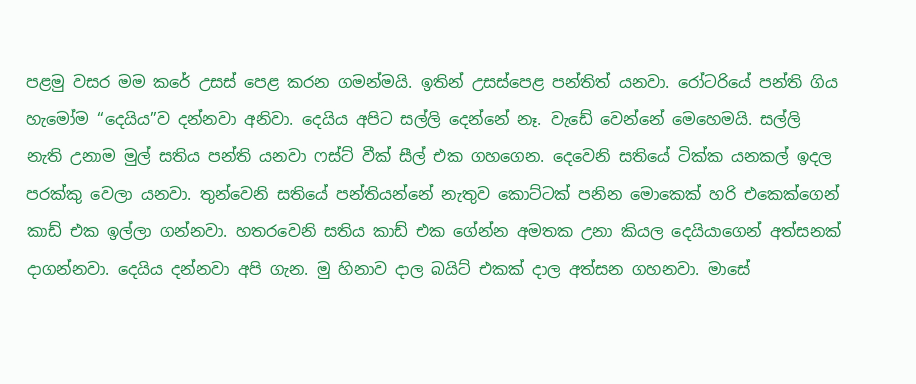පළමු වසර මම කරේ උසස් පෙළ කරන ගමන්මයි. ඉතින් උසස්පෙළ පන්තිත් යනවා. රෝටරියේ පන්ති ගිය හැමෝම “දෙයිය”ව දන්නවා අනිවා. දෙයිය අපිට සල්ලි දෙන්නේ නෑ. වැඩේ වෙන්නේ මෙහෙමයි. සල්ලි නැති උනාම මුල් සතිය පන්ති යනවා ෆස්ට් වීක් සීල් එක ගහගෙන. දෙවෙනි සතියේ ටික්ක යනකල් ඉදල පරක්කු වෙලා යනවා. තුන්වෙනි සතියේ පන්තියන්නේ නැතුව කොට්ටක් පනින මොකෙක් හරි එකෙක්ගෙන් කාඩ් එක ඉල්ලා ගන්නවා. හතරවෙනි සතිය කාඩ් එක ගේන්න අමතක උනා කියල දෙයියාගෙන් අත්සනක් දාගන්නවා. දෙයිය දන්නවා අපි ගැන. මු හිනාව දාල බයිට් එකක් දාල අත්සන ගහනවා. මාසේ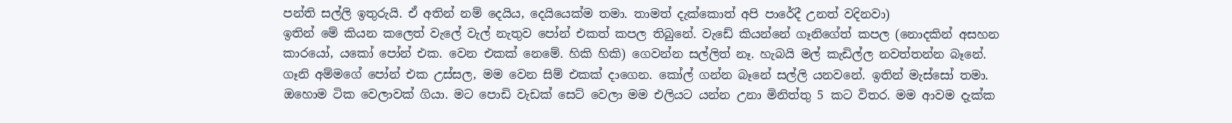පන්ති සල්ලි ඉතුරුයි. ඒ අතින් නම් දෙයිය, දෙයියෙක්ම තමා. තාමත් දැක්කොත් අපි පාරේදී උනත් වදිනවා)
ඉතින් මේ කියන කලෙත් වැලේ වැල් නැතුව පෝන් එකත් කපල තිබුනේ. වැඩේ කියන්නේ ගෑනිගේත් කපල (නොදකින් අසහන කාරයෝ, යකෝ පෝන් එක. වෙන එකක් නෙමේ. හිකි හිකි) ගෙවන්න සල්ලිත් නෑ. හැබයි මල් කැඩිල්ල නවත්තන්න බෑනේ. ගෑනි අම්මගේ පෝන් එක උස්සල, මම වෙන සිම් එකක් දාගෙන. කෝල් ගන්න බෑනේ සල්ලි යනවනේ. ඉතින් මැස්සෝ තමා. ඔහොම ටික වෙලාවක් ගියා. මට පොඩි වැඩක් සෙට් වෙලා මම එලියට යන්න උනා මිනිත්තු 5 කට විතර. මම ආවම දැක්ක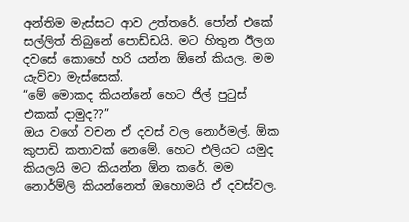අන්තිම මැස්සට ආව උත්තරේ. පෝන් එකේ සල්ලිත් තිබුනේ පොඩ්ඩයි. මට හිතුන ඊලග දවසේ කොහේ හරි යන්න ඕනේ කියල. මම යැව්වා මැස්සෙක්.
“මේ මොකද කියන්නේ හෙට ජිල් පුටුස්‌ එකක් දාමුද??”
ඔය වගේ වචන ඒ දවස් වල නොර්මල්. ඕක කුපාඩි කතාවක් නෙමේ. හෙට එලියට යමුද කියලයි මට කියන්න ඕන කරේ. මම නොර්ම්ලි කියන්නෙත් ඔහොමයි ඒ දවස්වල.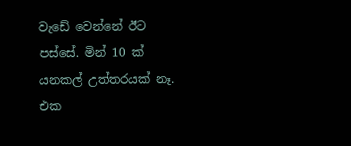වැඩේ වෙන්නේ ඊට පස්සේ. මින් 10 ක් යනකල් උත්තරයක්‌ නෑ. එක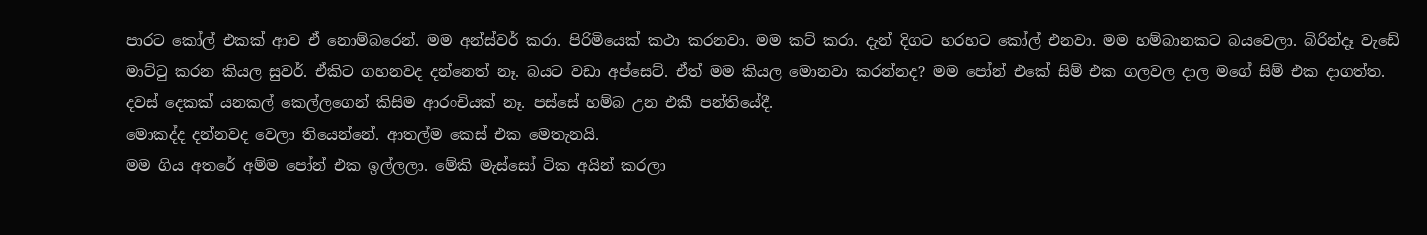පාරට කෝල් එකක් ආව ඒ නොම්බරෙන්. මම අන්ස්වර් කරා. පිරිමියෙක් කථා කරනවා. මම කට් කරා. දැන් දිගට හරහට කෝල් එනවා. මම හම්බානකට බයවෙලා. බිරින්දෑ වැඩේ මාට්ටු කරන කියල සුවර්. ඒකිට ගහනවද දන්නෙත් නෑ. බයට වඩා අප්සෙට්. ඒත් මම කියල මොනවා කරන්නද? මම පෝන් එකේ සිම් එක ගලවල දාල මගේ සිම් එක දාගත්ත.
දවස් දෙකක් යනකල් කෙල්ලගෙන් කිසිම ආරංචියක් නෑ. පස්සේ හම්බ උන එකී පන්තියේදී.
මොකද්ද දන්නවද වෙලා තියෙන්නේ. ආතල්ම කෙස් එක මෙතැනයි.
මම ගිය අතරේ අම්ම පෝන් එක ඉල්ලලා. මේකි මැස්සෝ ටික අයින් කරලා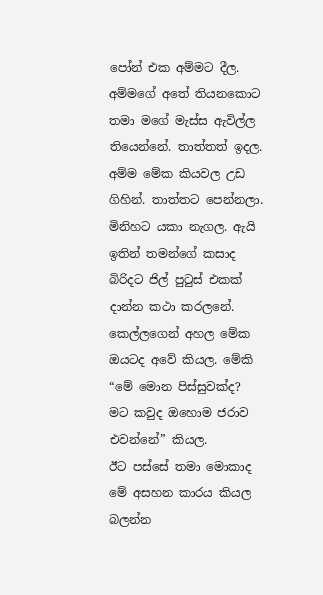පෝන් එක අම්මට දීල. අම්මගේ අතේ තියනකොට තමා මගේ මැස්ස ඇවිල්ල තියෙන්නේ. තාත්තත් ඉදල. අම්ම මේක කියවල උඩ ගිහින්. තාත්තට පෙන්නලා. මිනිහට යකා නැගල. ඇයි ඉතින් තමන්ගේ කසාද බිරිදට ජිල් පුටුස් එකක් දාන්න කථා කරලනේ. කෙල්ලගෙන් අහල මේක ඔයටද අවේ කියල. මේකි “මේ මොන පිස්සුවක්ද? මට කවුද ඔහොම ජරාව එවන්නේ” කියල.
ඊට පස්සේ තමා මොකාද මේ අසහන කාරය කියල බලන්න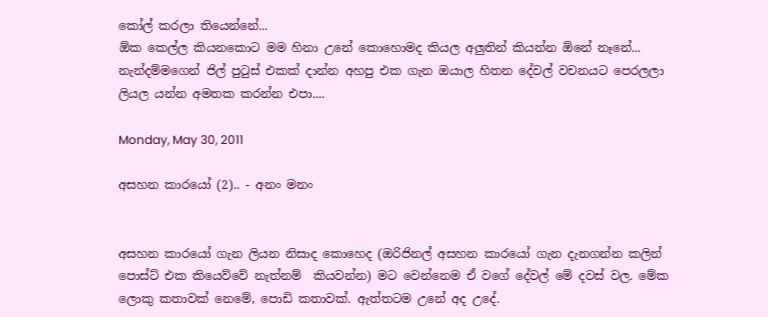කෝල් කරලා තියෙන්නේ...
ඕක කෙල්ල කියනකොට මම හිනා උනේ කොහොමද කියල අලුතින් කියන්න ඕනේ නෑනේ...
නැන්දම්මගෙන් ජිල් පුටුස්‌ එකක් දාන්න අහපු එක ගැන ඔයාල හිතන දේවල් වචනයට පෙරලලා ලියල යන්න අමතක කරන්න එපා....

Monday, May 30, 2011

අසහන කාරයෝ (2).. - අනං මනං


අසහන කාරයෝ ගැන ලියන නිසාද කොහෙද (ඔරිජිනල් අසහන කාරයෝ ගැන දැනගන්න කලින් පොස්ට් එක කියෙව්වේ නැත්නම්  කියවන්න) මට වෙන්නෙම ඒ වගේ දේවල් මේ දවස් වල. මේක ලොකු කතාවක් නෙමේ, පොඩි කතාවක්. ඇත්තටම උනේ අද උදේ.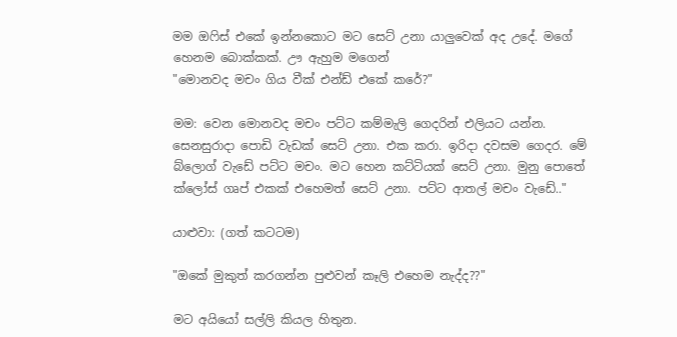මම ඔෆිස් එකේ ඉන්නකොට මට සෙට් උනා යාලුවෙක් අද උදේ. මගේ හෙනම බොක්කක්. ඌ ඇහුම මගෙන්
"මොනවද මචං ගිය වීක් එන්ඩ් එකේ කරේ?"

මම: වෙන මොනවද මචං පට්ට කම්මැලි ගෙදරින් එලියට යන්න. සෙනසුරාදා පොඩි වැඩක් සෙට් උනා. එක කරා. ඉරිදා දවසම ගෙදර. මේ බ්ලොග් වැඩේ පට්ට මචං. මට හෙන කට්ටියක් සෙට් උනා. මුනු පොතේ ක්ලෝස් ගෘප් එකක් එහෙමත් සෙට් උනා. පට්ට ආතල් මචං වැඩේ.."

යාළුවා: (ගත් කටටම)

"ඔකේ මුකුත් කරගන්න පුළුවන් කෑලි එහෙම නැද්ද??"

මට අයියෝ සල්ලි කියල හිතුන.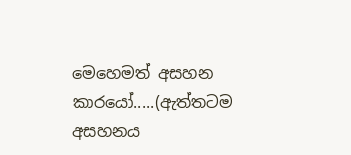මෙහෙමත් අසහන කාරයෝ.....(ඇත්තටම අසහනය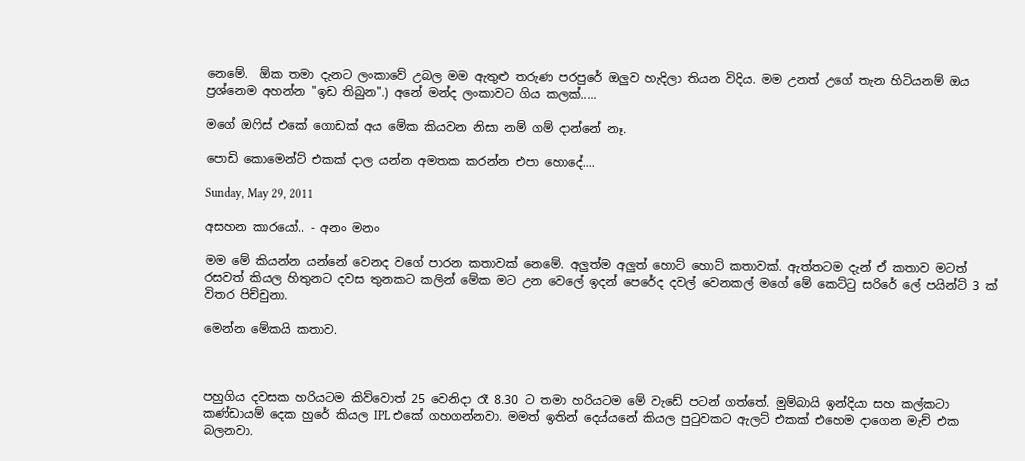නෙමේ.  ඕක තමා දැනට ලංකාවේ උබල මම ඇතුළු තරුණ පරපුරේ ඔලුව හැදිලා තියන විදිය. මම උනත් උගේ තැන හිටියනම් ඔය ප්‍රශ්නෙම අහන්න "ඉඩ තිබුන".) අනේ මන්ද ලංකාවට ගිය කලක්.....

මගේ ඔෆිස් එකේ ගොඩක් අය මේක කියවන නිසා නම් ගම් දාන්නේ නෑ.

පොඩි කොමෙන්ට් එකක් දාල යන්න අමතක කරන්න එපා හොදේ....

Sunday, May 29, 2011

අසහන කාරයෝ.. - අනං මනං

මම මේ කියන්න යන්නේ වෙනද වගේ පාරන කතාවක් නෙමේ. අලුත්ම අලුත් හොට් හොට් කතාවක්. ඇත්තටම දැන් ඒ කතාව මටත් රසවත් කියල හිතුනට දවස තුනකට කලින් මේක මට උන වෙලේ ඉදන් පෙරේද දවල් වෙනකල් මගේ මේ කෙට්ටු සරිරේ ලේ පයින්ට් 3 ක් විතර පිච්චුනා.

මෙන්න මේකයි කතාව.



පහුගිය දවසක හරියටම කිව්වොත් 25 වෙනිදා රෑ 8.30 ට තමා හරියටම මේ වැඩේ පටන් ගත්තේ. මුම්බායි ඉන්දියා සහ කල්කටා කණ්ඩායම් දෙක හුරේ කියල IPL එකේ ගහගන්නවා. මමත් ඉතින් දෙය්යනේ කියල පුටුවකට ඇලට් එකක් එහෙම දාගෙන මැච් එක බලනවා.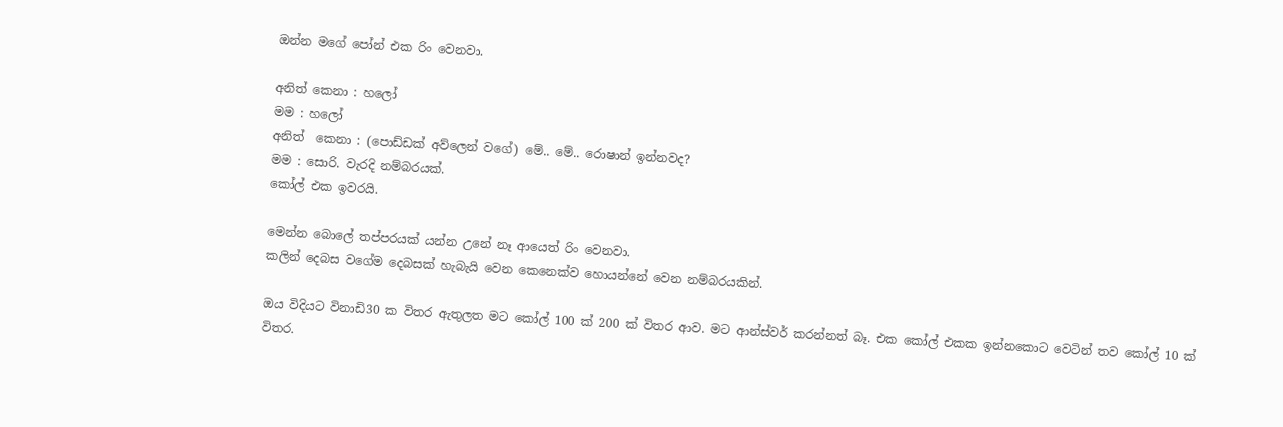ඔන්න මගේ පෝන් එක රිං වෙනවා.

අනිත් කෙනා : හලෝ
මම : හලෝ
අනිත්  කෙනා : (පොඩ්ඩක් අව්ලෙන් වගේ) මේ.. මේ.. රොෂාන් ඉන්නවද?
මම : සොරි. වැරදි නම්බරයක්.
කෝල් එක ඉවරයි.

මෙන්න බොලේ තප්පරයක් යන්න උනේ නෑ ආයෙත් රිං වෙනවා.
කලින් දෙබස වගේම දෙබසක් හැබැයි වෙන කෙනෙක්ව හොයන්නේ වෙන නම්බරයකින්.

ඔය විදියට විනාඩි30 ක විතර ඇතුලත මට කෝල් 100 ක් 200 ක් විතර ආව. මට ආන්ස්වර් කරන්නත් බෑ. එක කෝල් එකක ඉන්නකොට වෙටින් තව කෝල් 10 ක් විතර.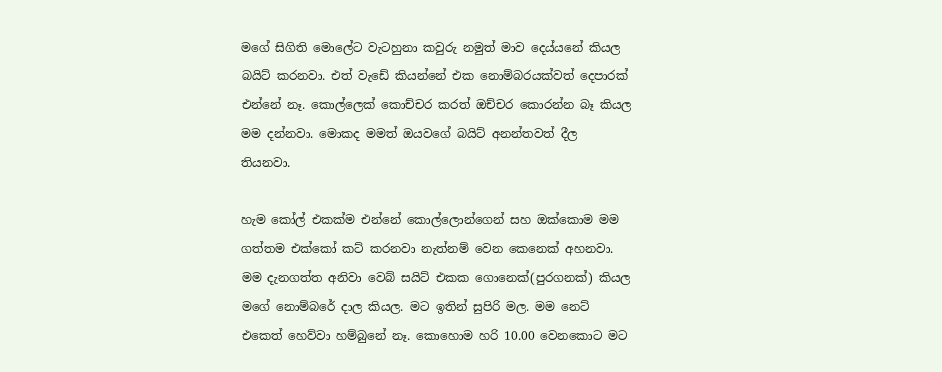මගේ සිගිති මොලේට වැටහුනා කවුරු නමුත් මාව දෙය්යනේ කියල බයිට් කරනවා. එත් වැඩේ කියන්නේ එක නොම්බරයක්වත් දෙපාරක් එන්නේ නෑ. කොල්ලෙක් කොච්චර කරත් ඔච්චර කොරන්න බෑ කියල මම දන්නවා. මොකද මමත් ඔයවගේ බයිට් අනන්තවත් දීල තියනවා.

හැම කෝල් එකක්ම එන්නේ කොල්ලොන්ගෙන් සහ ඔක්කොම මම ගත්තම එක්කෝ කට් කරනවා නැත්නම් වෙන කෙනෙක් අහනවා. මම දැනගත්ත අනිවා වෙබ් සයිට් එකක ගොනෙක්(පුරගනක්) කියල මගේ නොම්බරේ දාල කියල. මට ඉතින් සුපිරි මල. මම නෙට් එකෙත් හෙව්වා හම්බුනේ නෑ. කොහොම හරි 10.00 වෙනකොට මට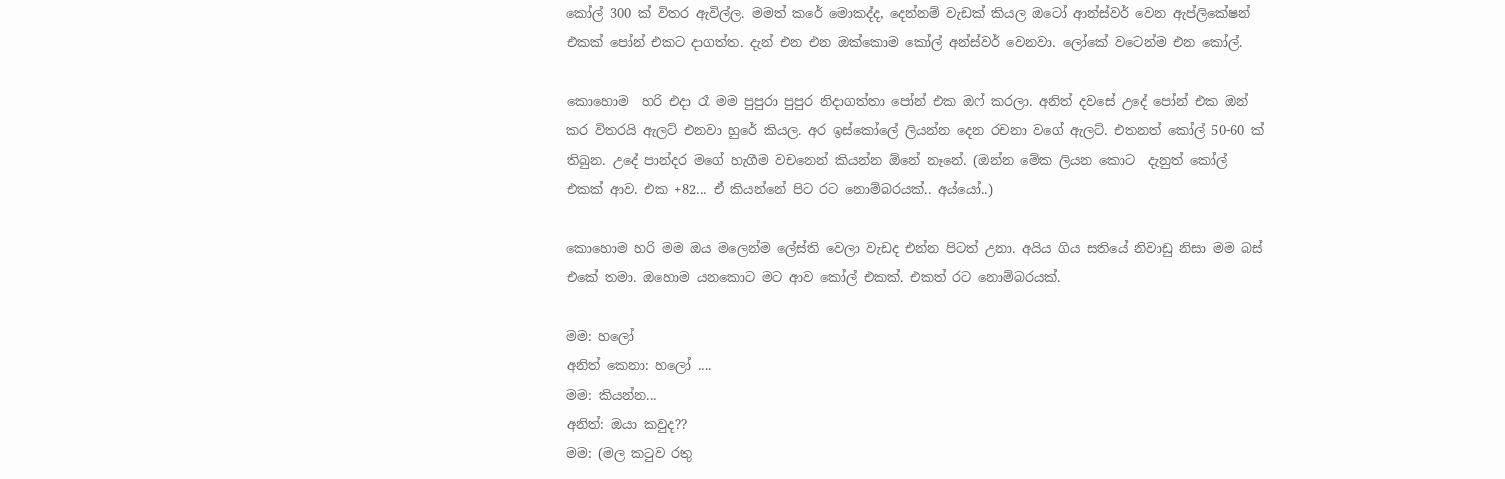කෝල් 300 ක් විතර ඇවිල්ල. මමත් කරේ මොකද්ද, දෙන්නම් වැඩක් කියල ඔටෝ ආන්ස්වර් වෙන ඇප්ලිකේෂන් එකක් පෝන් එකට දාගත්ත. දැන් එන එන ඔක්කොම කෝල් අන්ස්වර් වෙනවා. ලෝකේ වටෙන්ම එන කෝල්.

කොහොම  හරි එදා රෑ මම පුපුරා පුපුර නිදාගත්තා පෝන් එක ඔෆ් කරලා. අනිත් දවසේ උදේ පෝන් එක ඔන් කර විතරයි ඇලට් එනවා හුරේ කියල. අර ඉස්කෝලේ ලියන්න දෙන රචනා වගේ ඇලට්. එතනත් කෝල් 50-60 ක් තිබුන. උදේ පාන්දර මගේ හැගීම වචනෙන් කියන්න ඕනේ නෑනේ. (ඔන්න මේක ලියන කොට  දැනුත් කෝල් එකක් ආව. එක +82... ඒ කියන්නේ පිට රට නොම්බරයක්.. අය්යෝ..)

කොහොම හරි මම ඔය මලෙන්ම ලේස්ති වෙලා වැඩද එන්න පිටත් උනා. අයිය ගිය සතියේ නිවාඩු නිසා මම බස් එකේ තමා. ඔහොම යනකොට මට ආව කෝල් එකක්. එකත් රට නොම්බරයක්.

මම: හලෝ
අනිත් කෙනා: හලෝ ....
මම: කියන්න...
අනිත්: ඔයා කවුද??
මම: (මල කටුව රතු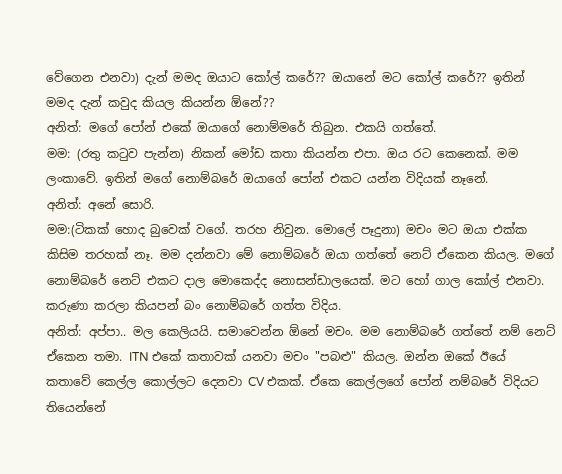වේගෙන එනවා) දැන් මමද ඔයාට කෝල් කරේ?? ඔයානේ මට කෝල් කරේ?? ඉතින් මමද දැන් කවුද කියල කියන්න ඕනේ??
අනිත්: මගේ පෝන් එකේ ඔයාගේ නොම්මරේ තිබුන. එකයි ගත්තේ.
මම: (රතු කටුව පැන්න) නිකන් මෝඩ කතා කියන්න එපා. ඔය රට කෙනෙක්. මම ලංකාවේ. ඉතින් මගේ නොම්බරේ ඔයාගේ පෝන් එකට යන්න විදියක් නෑනේ.
අනිත්: අනේ සොරි.
මම:(ටිකක් හොද බුවෙක් වගේ. තරහ නිවුන. මොලේ පෑදුනා) මචං මට ඔයා එක්ක කිසිම තරහක් නෑ. මම දන්නවා මේ නොම්බරේ ඔයා ගත්තේ නෙට් ඒකෙන කියල. මගේ නොම්බරේ නෙට් එකට දාල මොකෙද්ද නොසන්ඩාලයෙක්. මට හෝ ගාල කෝල් එනවා. කරුණා කරලා කියපන් බං නොම්බරේ ගත්ත විදිය.
අනිත්: අප්පා.. මල කෙලියයි. සමාවෙන්න ඕනේ මචං. මම නොම්බරේ ගත්තේ නම් නෙට් ඒකෙන තමා. ITN එකේ කතාවක් යනවා මචං "පබළු" කියල. ඔන්න ඔකේ ඊයේ කතාවේ කෙල්ල කොල්ලට දෙනවා CV එකක්. ඒකෙ කෙල්ලගේ පෝන් නම්බරේ විදියට තියෙන්නේ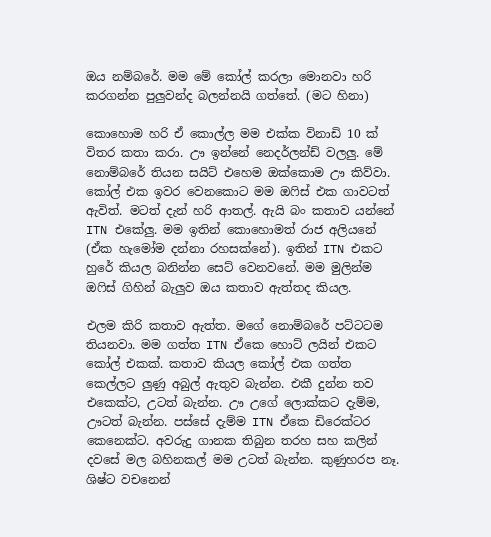ඔය නම්බරේ. මම මේ කෝල් කරලා මොනවා හරි කරගන්න පුලුවන්ද බලන්නයි ගත්තේ. (මට හිනා)

කොහොම හරි ඒ කොල්ල මම එක්ක විනාඩි 10 ක් විතර කතා කරා. ඌ ඉන්නේ නෙදර්ලන්ඩ් වලලු. මේ නොම්බරේ තියන සයිට් එහෙම ඔක්කොම ඌ කිව්වා. කෝල් එක ඉවර වෙනකොට මම ඔෆිස් එක ගාවටත් ඇවිත්. මටත් දැන් හරි ආතල්. ඇයි බං කතාව යන්නේ ITN එකේලු. මම ඉතින් කොහොමත් රාජ අලියනේ (ඒක හැමෝම දන්නා රහසක්නේ). ඉතින් ITN එකට හුරේ කියල බනින්න සෙට් වෙනවනේ. මම මුලින්ම ඔෆිස් ගිහින් බැලුව ඔය කතාව ඇත්තද කියල.

එලම කිරි කතාව ඇත්ත. මගේ නොම්බරේ පට්ටටම තියනවා. මම ගත්ත ITN ඒකෙ හොට් ලයින් එකට කෝල් එකක්. කතාව කියල කෝල් එක ගත්ත කෙල්ලට ලුණු අබුල් ඇතුව බැන්න. එකී දුන්න තව එකෙක්ට, උටත් බැන්න. ඌ උගේ ලොක්කට දැම්ම, ඌටත් බැන්න. පස්සේ දැම්ම ITN ඒකෙ ඩිරෙක්ටර කෙනෙක්ට. අවරුදු ගානක තිබුන තරහ සහ කලින් දවසේ මල බහිනකල් මම උටත් බැන්න. කුණුහරප නෑ. ශිෂ්ට වචනෙන්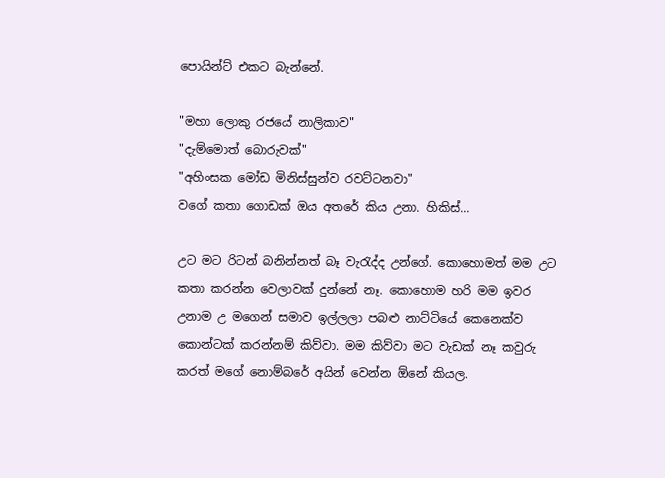පොයින්ට් එකට බැන්නේ.

"මහා ලොකු රජයේ නාලිකාව"
"දැම්මොත් බොරුවක්"
"අහිංසක මෝඩ මිනිස්සුන්ව රවට්ටනවා"
වගේ කතා ගොඩක් ඔය අතරේ කිය උනා. හිකිස්‌...

උට මට රිටන් බනින්නත් බෑ වැරැද්ද උන්ගේ. කොහොමත් මම උට කතා කරන්න වෙලාවක් දුන්නේ නෑ. කොහොම හරි මම ඉවර උනාම උ මගෙන් සමාව ඉල්ලලා පබළු නාට්ටියේ කෙනෙක්ව කොන්ටක්‌ කරන්නම් කිව්වා. මම කිව්වා මට වැඩක් නෑ කවුරු කරත් මගේ නොම්බරේ අයින් වෙන්න ඕනේ කියල.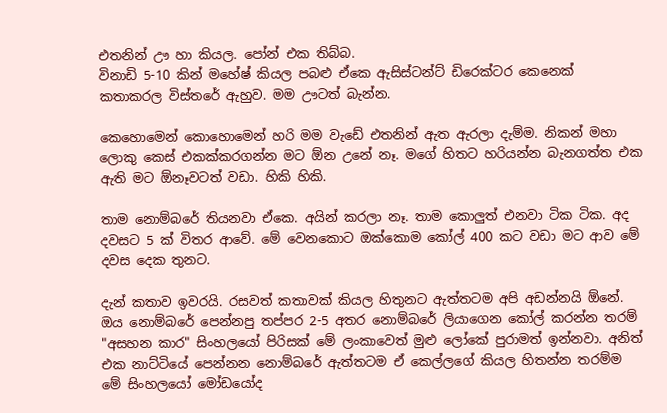එතනින් ඌ හා කියල. පෝන් එක තිබ්බ.
විනාඩි 5-10 කින් මහේෂ් කියල පබළු ඒකෙ ඇසිස්ටන්ට් ඩිරෙක්ටර කෙනෙක් කතාකරල විස්තරේ ඇහුව. මම ඌටත් බැන්න.

කෙහොමෙන් කොහොමෙන් හරි මම වැඩේ එතනින් ඇත ඇරලා දැම්ම. නිකන් මහා ලොකු කෙස් එකක්කරගන්න මට ඕන උනේ නෑ. මගේ හිතට හරියන්න බැනගත්ත එක ඇති මට ඕනෑවටත් වඩා. හිකි හිකි.

තාම නොම්බරේ තියනවා ඒකෙ. අයින් කරලා නෑ. තාම කොලුත් එනවා ටික ටික. අද දවසට 5 ක් විතර ආවේ. මේ වෙනකොට ඔක්කොම කෝල් 400 කට වඩා මට ආව මේ දවස දෙක තුනට.

දැන් කතාව ඉවරයි. රසවත් කතාවක් කියල හිතුනට ඇත්තටම අපි අඩන්නයි ඕනේ. ඔය නොම්බරේ පෙන්නපු තප්පර 2-5 අතර නොම්බරේ ලියාගෙන කෝල් කරන්න තරම් "අසහන කාර" සිංහලයෝ පිරිසක් මේ ලංකාවෙත් මුළු ලෝකේ පුරාමත් ඉන්නවා. අනිත් එක නාට්ටියේ පෙන්නන නොම්බරේ ඇත්තටම ඒ කෙල්ලගේ කියල හිතන්න තරම්ම මේ සිංහලයෝ මෝඩයෝද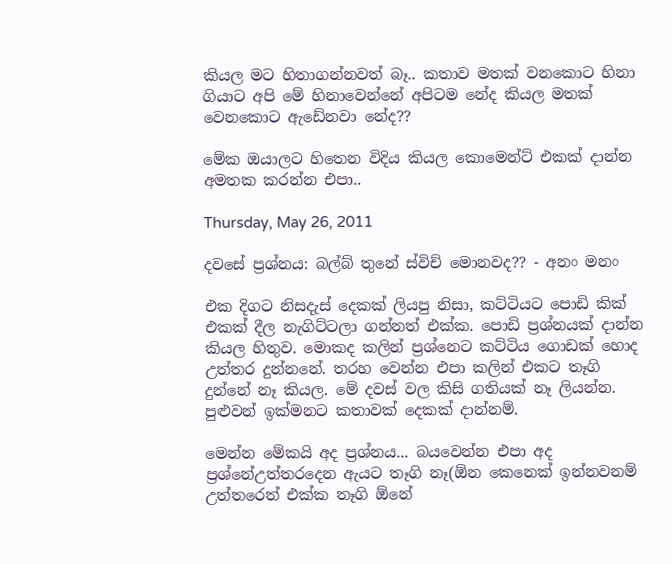කියල මට හිතාගන්නවත් බෑ.. කතාව මතක් වනකොට හිනා ගියාට අපි මේ හිනාවෙන්නේ අපිටම නේද කියල මතක් වෙනකොට ඇඩේනවා නේද??

මේක ඔයාලට හිතෙන විදිය කියල කොමෙන්ට් එකක් දාන්න අමතක කරන්න එපා..

Thursday, May 26, 2011

දවසේ ප්‍රශ්නය: බල්බ් තුනේ ස්විච් මොනවද?? - අනං මනං

එක දිගට නිසදැස් දෙකක් ලියපු නිසා, කට්ටියට පොඩි කික් එකක් දීල නැගිට්ටලා ගන්නත් එක්ක. පොඩි ප්‍රශ්නයක් දාන්න කියල හිතුව. මොකද කලින් ප්‍රශ්නෙට කට්ටිය ගොඩක් හොද උත්තර දුන්නනේ. තරහ වෙන්න එපා කලින් එකට තෑගි දුන්නේ නෑ කියල. මේ දවස් වල කිසි ගතියක් නෑ ලියන්න. පුළුවන් ඉක්මනට කතාවක් දෙකක් දාන්නම්.

මෙන්න මේකයි අද ප්‍රශ්නය... බයවෙන්න එපා අද ප්‍රශ්නේඋත්තරදෙන ඇයට තෑගි නෑ(ඕන කෙනෙක් ඉන්නවනම් උත්තරෙත් එක්ක තෑගි ඕනේ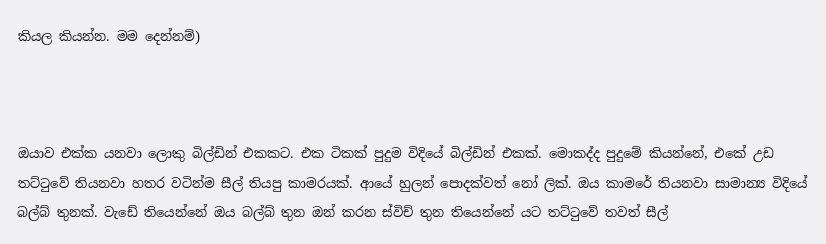කියල කියන්න. මම දෙන්නම්)



ඔයාව එක්ක යනවා ලොකු බිල්ඩින් එකකට. එක ටිකක් පුදුම විදියේ බිල්ඩින් එකක්. මොකද්ද පුදුමේ කියන්නේ, එකේ උඩ තට්ටුවේ තියනවා හතර වටින්ම සීල් තියපු කාමරයක්. ආයේ හුලන් පොදක්වත් නෝ ලික්. ඔය කාමරේ තියනවා සාමාන්‍ය විදියේ බල්බ් තුනක්. වැඩේ තියෙන්නේ ඔය බල්බ් තුන ඔන් කරන ස්විච් තුන තියෙන්නේ යට තට්ටුවේ තවත් සීල්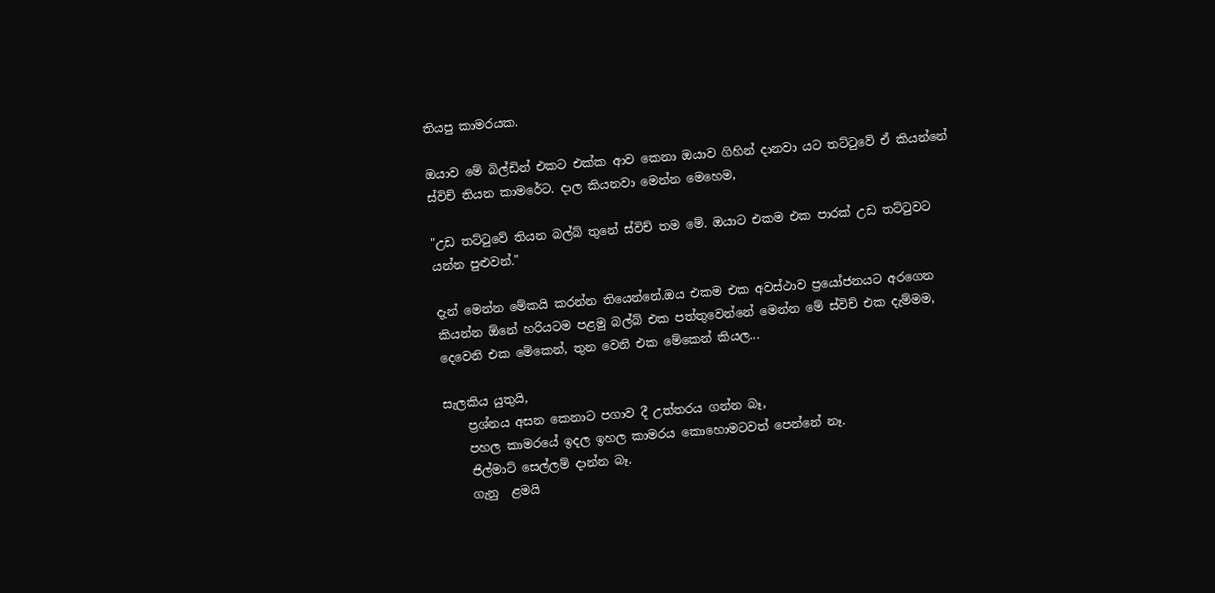තියපු කාමරයක.

ඔයාව මේ බිල්ඩින් එකට එක්ක ආව කෙනා ඔයාව ගිහින් දානවා යට තට්ටුවේ ඒ කියන්නේ ස්විච් තියන කාමරේට. දාල කියනවා මෙන්න මෙහෙම,

"උඩ තට්ටුවේ තියන බල්බ් තුනේ ස්විච් තම මේ. ඔයාට එකම එක පාරක් උඩ තට්ටුවට යන්න පුළුවන්."

දැන් මෙන්න මේකයි කරන්න තියෙන්නේ.ඔය එකම එක අවස්ථාව ප්‍රයෝජනයට අරගෙන කියන්න ඕනේ හරියටම පළමු බල්බ් එක පත්තුවෙන්නේ මෙන්න මේ ස්විච් එක දැම්මම, දෙවෙනි එක මේකෙන්, තුන වෙනි එක මේකෙන් කියල...

සැලකිය යුතුයි,
    ප්‍රශ්නය අසන කෙනාට පගාව දී උත්තරය ගන්න බෑ,
    පහල කාමරයේ ඉදල ඉහල කාමරය කොහොමටවත් පෙන්නේ නෑ.
    ජිල්මාට් සෙල්ලම් දාන්න බෑ.
    ගැනු  ළමයි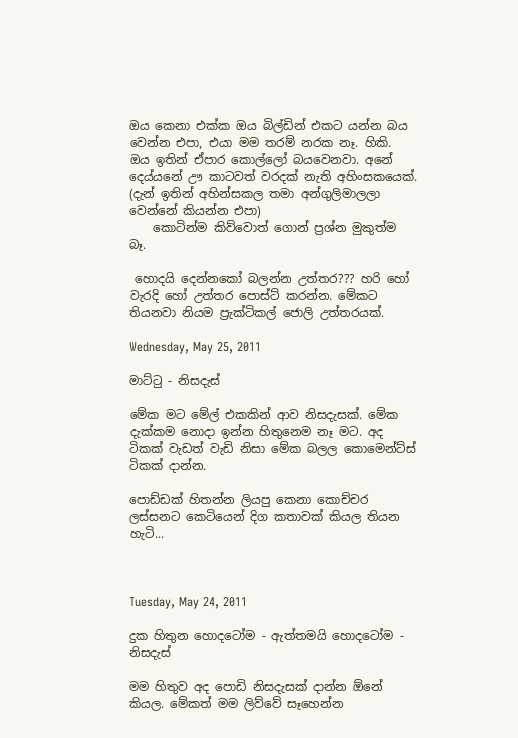ඔය කෙනා එක්ක ඔය බිල්ඩින් එකට යන්න බය වෙන්න එපා, එයා මම තරම් නරක නෑ. හිකි.  ඔය ඉතින් ඒපාර කොල්ලෝ බයවෙනවා. අනේ දෙය්යනේ ඌ කාටවත් වරදක් නැති අහිංසකයෙක්. (දැන් ඉතින් අහින්සකල තමා අන්ගුලිමාලලා වෙන්නේ කියන්න එපා)
    කොටින්ම කිව්වොත් ගොන් ප්‍රශ්න මුකුත්ම බෑ.

 හොදයි දෙන්නකෝ බලන්න උත්තර??? හරි හෝ වැරදි හෝ උත්තර පොස්ට් කරන්න. මේකට තියනවා නියම ප්‍රැක්ටිකල් ජොලි උත්තරයක්‌.

Wednesday, May 25, 2011

මාට්ටු - නිසදැස්

මේක මට මේල් එකකින් ආව නිසදැසක්. මේක දැක්කම නොදා ඉන්න හිතුනෙම නෑ මට. අද ටිකක් වැඩත් වැඩි නිසා මේක බලල කොමෙන්ට්ස් ටිකක් දාන්න.

පොඩ්ඩක් හිතන්න ලියපු කෙනා කොච්චර ලස්සනට කෙටියෙන් දිග කතාවක් කියල තියන හැටි...



Tuesday, May 24, 2011

දුක හිතුන හොදටෝම - ඇත්තමයි හොදටෝම - නිසදැස්

මම හිතුව අද පොඩි නිසදැසක් දාන්න ඕනේ කියල. මේකත් මම ලිව්වේ සෑහෙන්න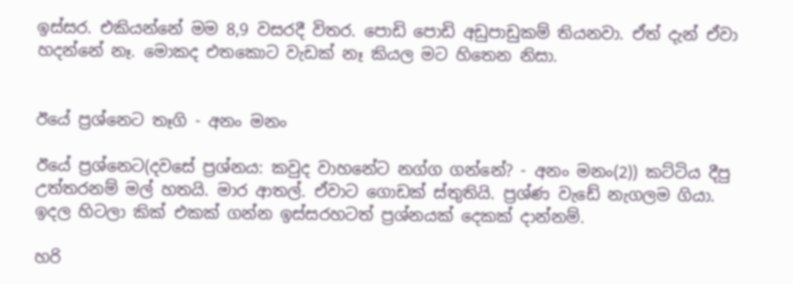ඉස්සර. එකියන්නේ මම 8,9 වසරදී විතර. පොඩි පොඩි අඩුපාඩුකම් තියනවා. ඒත් දැන් ඒවා හදන්නේ නෑ. මොකද එතකොට වැඩක් නෑ කියල මට හිතෙන නිසා.


ඊයේ ප්‍රශ්නෙට තෑගි - අනං මනං

ඊයේ ප්‍රශ්නෙට(දවසේ ප්‍රශ්නය: කවුද වාහනේට නග්ග ගන්නේ? - අනං මනං(2)) කට්ටිය දීපු උත්තරනම් මල් හතයි. මාර ආතල්. ඒවාට ගොඩක් ස්තුතියි. ප්‍රශ්ණ වැඩේ නැගලම ගියා. ඉදල හිටලා කික් එකක් ගන්න ඉස්සරහටත් ප්‍රශ්නයක් දෙකක් දාන්නම්.

හරි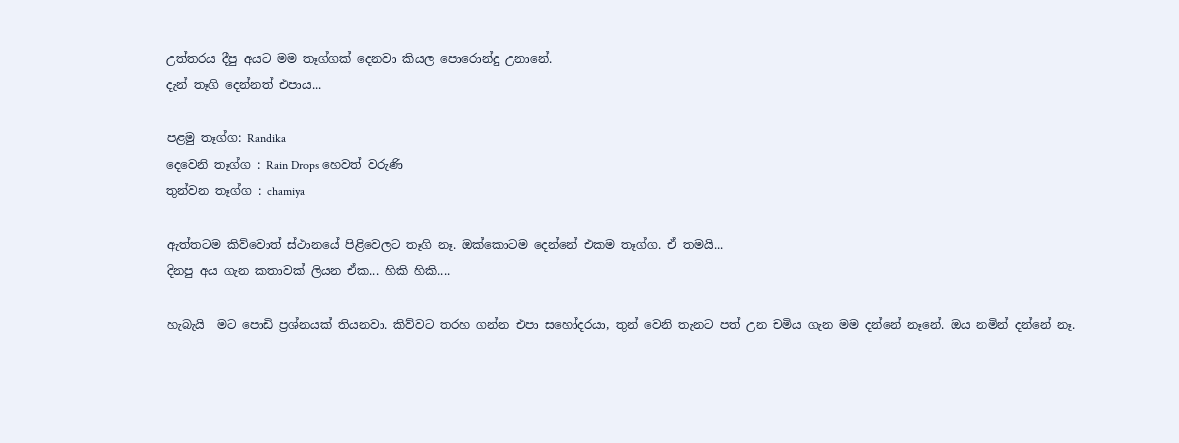උත්තරය දීපු අයට මම තෑග්ගක් දෙනවා කියල පොරොන්දු උනානේ.
දැන් තෑගි දෙන්නත් එපාය...

පළමු තෑග්ග: Randika
දෙවෙනි තෑග්ග : Rain Drops හෙවත් වරුණි
තුන්වන තෑග්ග : chamiya

ඇත්තටම කිව්වොත් ස්ථානයේ පිළිවෙලට තෑගි නෑ. ඔක්කොටම දෙන්නේ එකම තෑග්ග. ඒ තමයි...
දිනපු අය ගැන කතාවක් ලියන ඒක... හිකි හිකි....

හැබැයි  මට පොඩි ප්‍රශ්නයක් තියනවා. කිව්වට තරහ ගන්න එපා සහෝදරයා, තුන් වෙනි තැනට පත් උන චමිය ගැන මම දන්නේ නෑනේ. ඔය නමින් දන්නේ නෑ.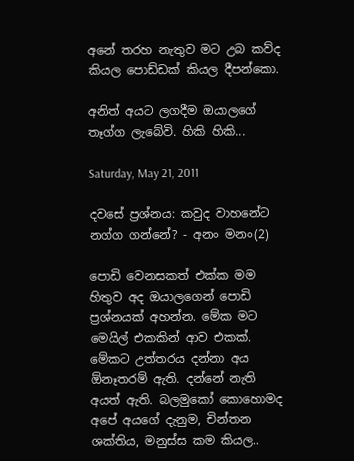අනේ තරහ නැතුව මට උබ කව්ද කියල පොඩ්ඩක් කියල දීපන්කො.

අනිත් අයට ලගදීම ඔයාලගේ තෑග්ග ලැබේවි. හිකි හිකි...

Saturday, May 21, 2011

දවසේ ප්‍රශ්නය: කවුද වාහනේට නග්ග ගන්නේ? - අනං මනං(2)

පොඩි වෙනසකත් එක්ක මම හිතුව අද ඔයාලගෙන් පොඩි ප්‍රශ්නයක් අහන්න. මේක මට මෙයිල් එකකින් ආව එකක්. මේකට උත්තරය දන්නා අය ඕනෑතරම් ඇති. දන්නේ නැති අයත් ඇති. බලමුකෝ කොහොමද අපේ අයගේ දැනුම, චින්තන ශක්තිය, මනුස්ස කම කියල..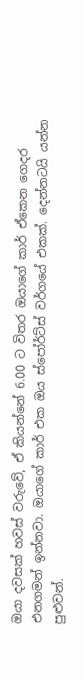ඔයා දවසක් හවස් වරුවේ, ඒ කියන්නේ 6.00 ට විතර ඔයාගේ කාර් ඒකෙන ගෙදර එනගමන් ඉන්නවා. ඔයාගේ කාර් එක ඔය ස්පෝර්ට්ස් වර්ගයේ එකක්. දෙන්නටයි යන්න පුළුවන්.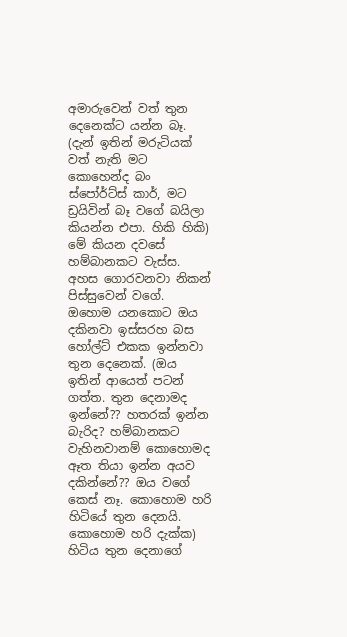අමාරුවෙන් වත් තුන දෙනෙක්ට යන්න බෑ. (දැන් ඉතින් මරුටියක් වත් නැති මට කොහෙන්ද බං ස්පෝර්ට්ස් කාර්, මට ඩ්‍රයිවින් බෑ වගේ බයිලා කියන්න එපා. හිකි හිකි) මේ කියන දවසේ හම්බානකට වැස්ස. අහස ගොරවනවා නිකන් පිස්සුවෙන් වගේ. ඔහොම යනකොට ඔය දකිනවා ඉස්සරහ බස හෝල්ට් එකක ඉන්නවා තුන දෙනෙක්. (ඔය ඉතින් ආයෙත් පටන් ගත්ත. තුන දෙනාමද ඉන්නේ?? හතරක් ඉන්න බැරිද? හම්බානකට වැහිනවානම් කොහොමද ඈත තියා ඉන්න අයව දකින්නේ?? ඔය වගේ කෙස් නෑ. කොහොම හරි හිටියේ තුන දෙනයි. කොහොම හරි දැක්ක) හිටිය තුන දෙනාගේ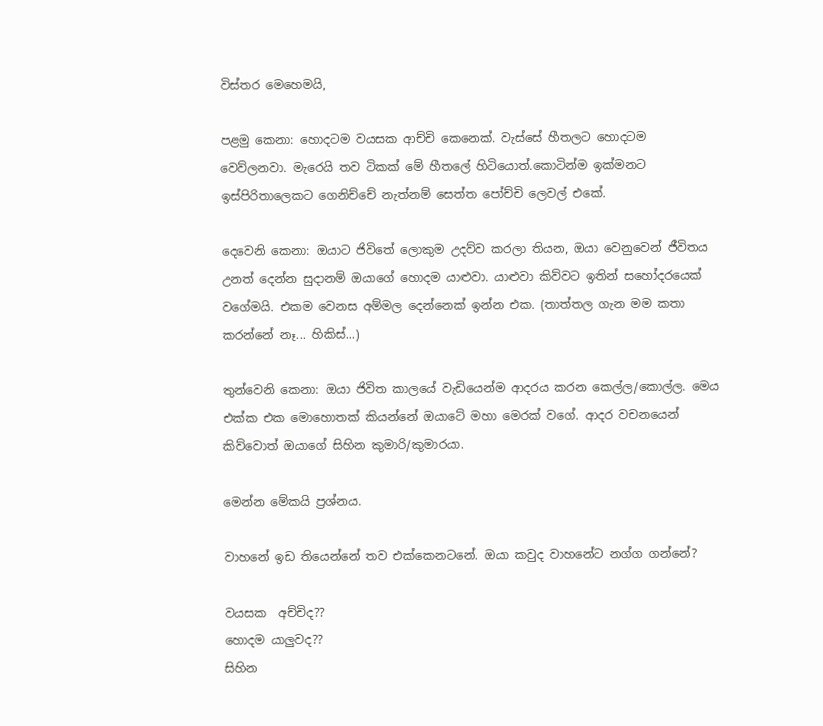විස්තර මෙහෙමයි,

පළමු කෙනා: හොදටම වයසක ආච්චි කෙනෙක්. වැස්සේ හීතලට හොදටම වෙව්ලනවා. මැරෙයි තව ටිකක් මේ හීතලේ හිටියොත්.කොටින්ම ඉක්මනට ඉස්පිරිතාලෙකට ගෙනිච්චේ නැත්නම් සෙත්ත පෝච්චි ලෙවල් එකේ.

දෙවෙනි කෙනා: ඔයාට ජිවිතේ ලොකුම උදව්ව කරලා තියන, ඔයා වෙනුවෙන් ජීවිතය උනත් දෙන්න සුදානම් ඔයාගේ හොදම යාළුවා. යාළුවා කිව්වට ඉතින් සහෝදරයෙක් වගේමයි. එකම වෙනස අම්මල දෙන්නෙක් ඉන්න එක. (තාත්තල ගැන මම කතා කරන්නේ නෑ... හිකිස්‌...)

තුන්වෙනි කෙනා: ඔයා ජිවිත කාලයේ වැඩියෙන්ම ආදරය කරන කෙල්ල/කොල්ල. මෙය එක්ක එක මොහොතක් කියන්නේ ඔයාටේ මහා මෙරක් වගේ. ආදර වචනයෙන් කිව්වොත් ඔයාගේ සිහින කුමාරි/කුමාරයා.

මෙන්න මේකයි ප්‍රශ්නය.

වාහනේ ඉඩ තියෙන්නේ තව එක්කෙනටනේ. ඔයා කවුද වාහනේට නග්ග ගන්නේ?

වයසක  අච්චිද??
හොදම යාලුවද??
සිහින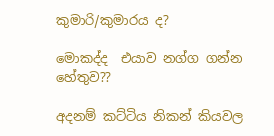කුමාරි/කුමාරය ද?

මොකද්ද  එයාව නග්ග ගන්න හේතුව??

අදනම් කට්ටිය නිකන් කියවල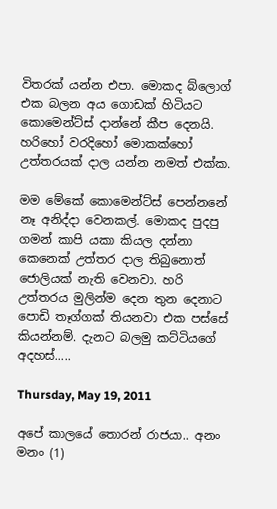විතරක් යන්න එපා. මොකද බ්ලොග් එක බලන අය ගොඩක් හිටියට කොමෙන්ට්ස් දාන්නේ කීප දෙනයි. හරිහෝ වරදිහෝ මොකක්හෝ උත්තරයක්‌ දාල යන්න නමත් එක්ක.

මම මේකේ කොමෙන්ට්ස් පෙන්නනේ නෑ අනිද්දා වෙනකල්. මොකද පුදපු ගමන් කාපි යකා කියල දන්නා කෙනෙක් උත්තර දාල තිබුනොත් ජොලියක් නැති වෙනවා. හරි උත්තරය මුලින්ම දෙන තුන දෙනාට පොඩි තෑග්ගක් තියනවා එක පස්සේ කියන්නම්. දැනට බලමු කට්ටියගේ අදහස්.....

Thursday, May 19, 2011

අපේ කාලයේ තොරන් රාජයා.. අනං මනං (1)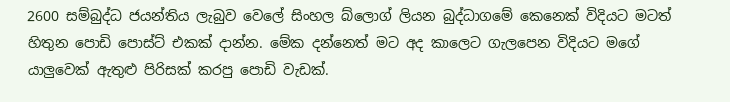2600 සම්බුද්ධ ජයන්තිය ලැබුව වෙලේ සිංහල බ්ලොග් ලියන බුද්ධාගමේ කෙනෙක් විදියට මටත් හිතුන පොඩි පොස්ට් එකක් දාන්න. මේක දන්නෙත් මට අද කාලෙට ගැලපෙන විදියට මගේ යාලුවෙක් ඇතුළු පිරිසක් කරපු පොඩි වැඩක්.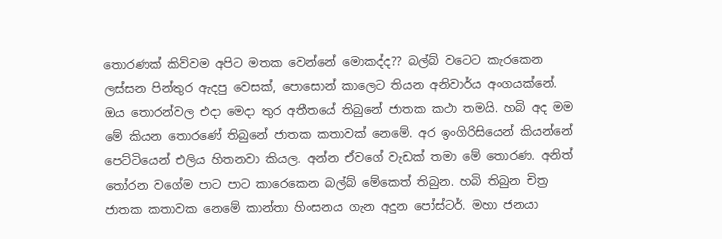තොරණක් කිව්වම අපිට මතක වෙන්නේ මොකද්ද?? බල්බ් වටෙට කැරකෙන ලස්සන පින්තුර ඇදපු වෙසක්, පොසොන් කාලෙට තියන අනිවාර්ය අංගයක්නේ. ඔය තොරන්වල එදා මෙදා තුර අතීතයේ තිබුනේ ජාතක කථා තමයි. හබි අද මම මේ කියන තොරණේ තිබුනේ ජාතක කතාවක් නෙමේ. අර ඉංගිරිසියෙන් කියන්නේ පෙට්ටියෙන් එලිය හිතනවා කියල. අන්න ඒවගේ වැඩක් තමා මේ තොරණ. අනිත් තෝරන වගේම පාට පාට කාරෙකෙන බල්බ් මේකෙත් තිබුන. හබි තිබුන චිත්‍ර ජාතක කතාවක නෙමේ කාන්තා හිංසනය ගැන අදුන පෝස්ටර්. මහා ජනයා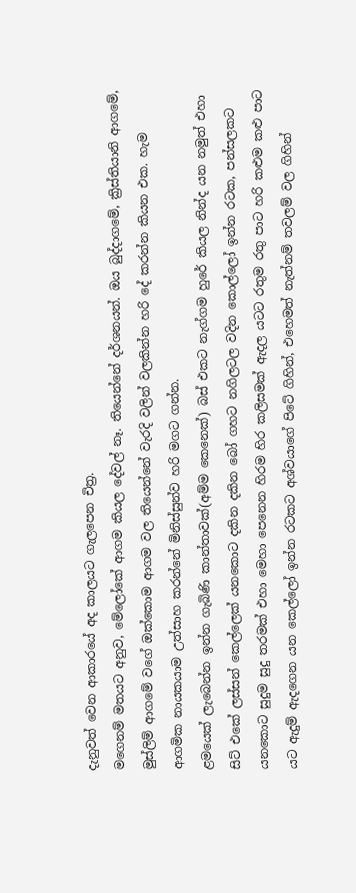දැනුවත් වෙන ආකාරයේ අද කාලයට ගැලපෙන චිත්‍ර.
මගෙනම් මතයට අනුව, මේලෝකේ ආගම කියල දේවල් නෑ. තියෙන්නේ දර්ශනයන්. ඔය බුද්දාගමේ, ක්‍රිස්තියානි ආගමේ, මුස්ලිම් ආගමේ වගේ ඔක්කොම ආගම වල තියෙන්නේ වැරදි වලින් වලකින්න හරි දේ කරන්න කියන එක. හැම ආගමික නායකයාම උත්සාහ කරන්නේ මිනිස්සුන්ව හරි මගට ගන්න.
ළමයෙක් ලැබෙන්න ඉන්න ගැබිණි කාන්තාවක්(අම්ම කෙනෙක්) බස් එකට නැග්ගම හුරේ කියල නින්ද යන නමුත් එහා සිට් එකේ ලස්සන් කෙල්ලෙක් යනකොට දකින දකින බෝ ගහට නගිලටල වදින කොල්ලෝ ඉන්න රටක, පන්සලකට යනකොට සුදුම සුදු තරමක් එහා මෙහා පෙනෙන හිරම හිර කලිසමක් ඇදල යටට රතුම රතු පාට හරි කළුම කළු පාට යට ඇදුම් ඇදගෙන යන කෙල්ලෝ ඉන්න රටකට අශ්වයාගේ පිටේ ගිහින්, එහෙමත් නැත්නම් තවලම් වල ගිහින්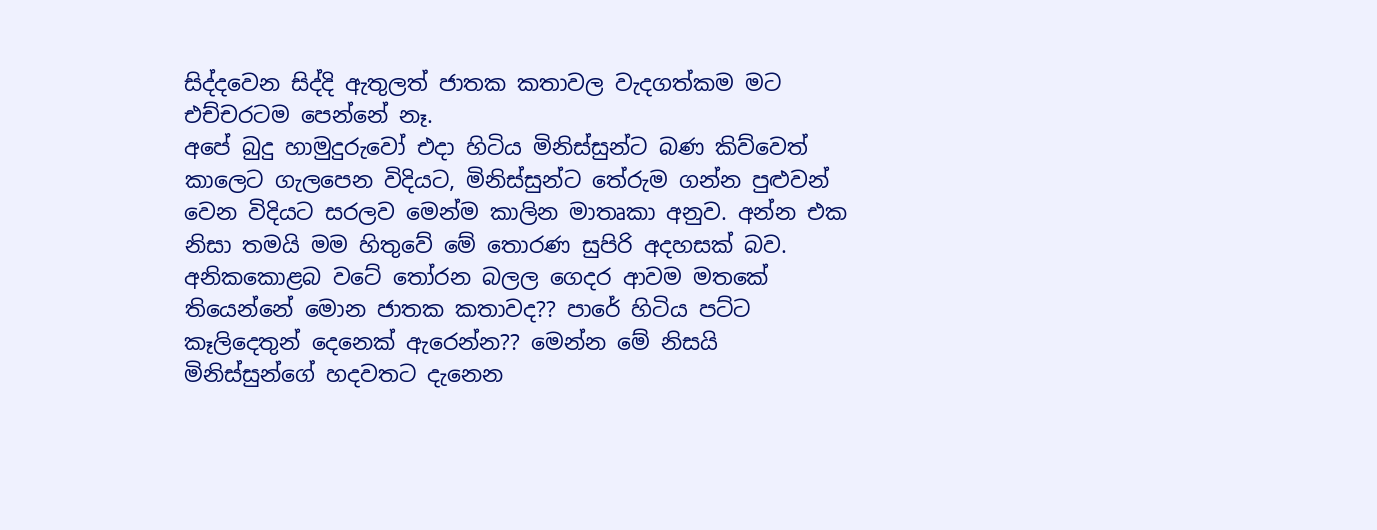සිද්දවෙන සිද්දි ඇතුලත් ජාතක කතාවල වැදගත්කම මට එච්චරටම පෙන්නේ නෑ.
අපේ බුදු හාමුදුරුවෝ එදා හිටිය මිනිස්සුන්ට බණ කිව්වෙත් කාලෙට ගැලපෙන විදියට, මිනිස්සුන්ට තේරුම ගන්න පුළුවන් වෙන විදියට සරලව මෙන්ම කාලින මාතෘකා අනුව. අන්න එක නිසා තමයි මම හිතුවේ මේ තොරණ සුපිරි අදහසක් බව.  අනිකකොළබ වටේ තෝරන බලල ගෙදර ආවම මතකේ තියෙන්නේ මොන ජාතක කතාවද?? පාරේ හිටිය පට්ට කෑලිදෙතුන් දෙනෙක් ඇරෙන්න?? මෙන්න මේ නිසයි මිනිස්සුන්ගේ හදවතට දැනෙන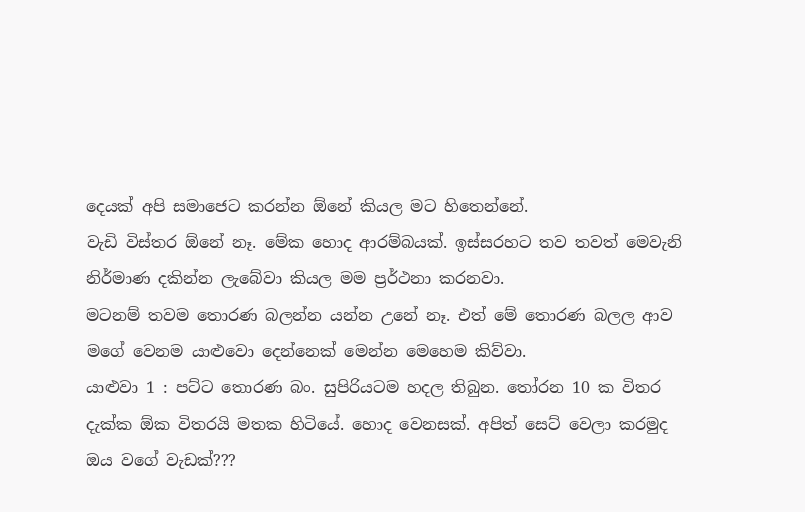දෙයක් අපි සමාජෙට කරන්න ඕනේ කියල මට හිතෙන්නේ.
වැඩි විස්තර ඕනේ නෑ. මේක හොද ආරම්බයක්. ඉස්සරහට තව තවත් මෙවැනි නිර්මාණ දකින්න ලැබේවා කියල මම ප්‍රර්ථනා කරනවා.
මටනම් තවම තොරණ බලන්න යන්න උනේ නෑ. එත් මේ තොරණ බලල ආව මගේ වෙනම යාළුවො දෙන්නෙක් මෙන්න මෙහෙම කිව්වා.
යාළුවා 1 : පට්ට තොරණ බං. සුපිරියටම හදල තිබුන. තෝරන 10 ක විතර දැක්ක ඕක විතරයි මතක හිටියේ. හොද වෙනසක්. අපිත් සෙට් වෙලා කරමුද ඔය වගේ වැඩක්???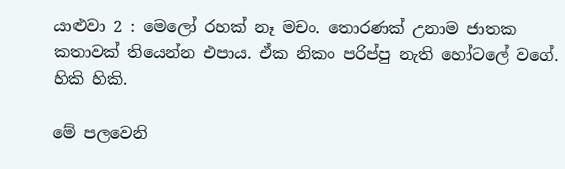යාළුවා 2 : මෙලෝ රහක් නෑ මචං. තොරණක් උනාම ජාතක කතාවක් තියෙන්න එපාය. ඒක නිකං පරිප්පු නැති හෝටලේ වගේ. හිකි හිකි.

මේ පලවෙනි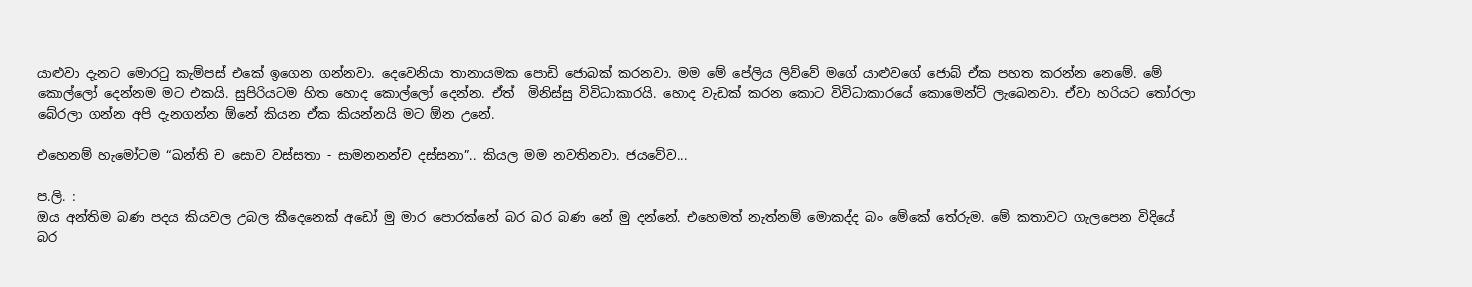යාළුවා දැනට මොරටු කැම්පස් එකේ ඉගෙන ගන්නවා. දෙවෙනියා තානායමක පොඩි ජොබක් කරනවා. මම මේ පේලිය ලිව්වේ මගේ යාළුවගේ ජොබ් ඒක පහත කරන්න නෙමේ. මේ කොල්ලෝ දෙන්නම මට එකයි. සුපිරියටම හිත හොද කොල්ලෝ දෙන්න. ඒත්  මිනිස්සු විවිධාකාරයි. හොද වැඩක් කරන කොට විවිධාකාරයේ කොමෙන්ට් ලැබෙනවා. ඒවා හරියට තෝරලා බේරලා ගන්න අපි දැනගන්න ඕනේ කියන ඒක කියන්නයි මට ඕන උනේ.

එහෙනම් හැමෝටම “ඛන්ති ච සොව වස්සතා - සාමනනන්ච දස්සනා”.. කියල මම නවතිනවා. ජයවේව...

ප.ලි. :
ඔය අන්තිම බණ පදය කියවල උබල කීදෙනෙක් අඩෝ මු මාර පොරක්නේ බර බර බණ නේ මු දන්නේ. එහෙමත් නැත්නම් මොකද්ද බං මේකේ තේරුම. මේ කතාවට ගැලපෙන විදියේ බර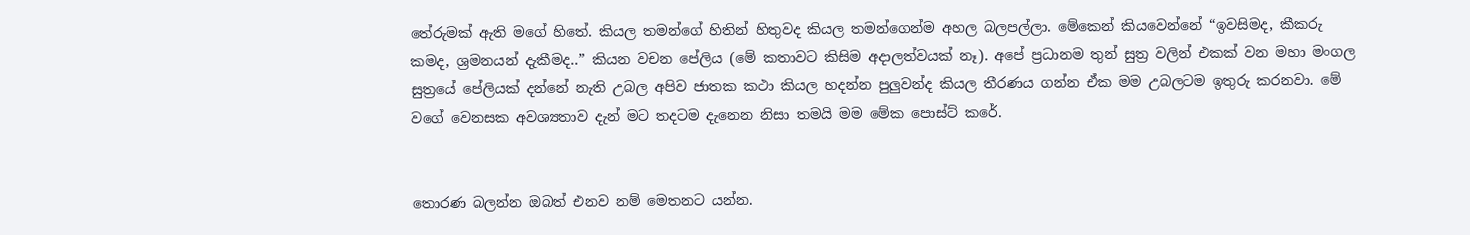තේරුමක් ඇති මගේ හිතේ. කියල තමන්ගේ හිතින් හිතුවද කියල තමන්ගෙන්ම අහල බලපල්ලා. මේකෙන් කියවෙන්නේ “ඉවසිමද, කීකරු කමද, ශ්‍රමනයන් දැකීමද..” කියන වචන පේලිය (මේ කතාවට කිසිම අදාලත්වයක් නෑ). අපේ ප්‍රධානම තුන් සුත්‍ර වලින් එකක් වන මහා මංගල සුත්‍රයේ පේලියක් දන්නේ නැති උබල අපිව ජාතක කථා කියල හදන්න පුලුවන්ද කියල තීරණය ගන්න ඒක මම උබලටම ඉතුරු කරනවා. මේ වගේ වෙනසක අවශ්‍යතාව දැන් මට තදටම දැනෙන නිසා තමයි මම මේක පොස්ට් කරේ.


තොරණ බලන්න ඔබත් එනව නම් මෙතනට යන්න.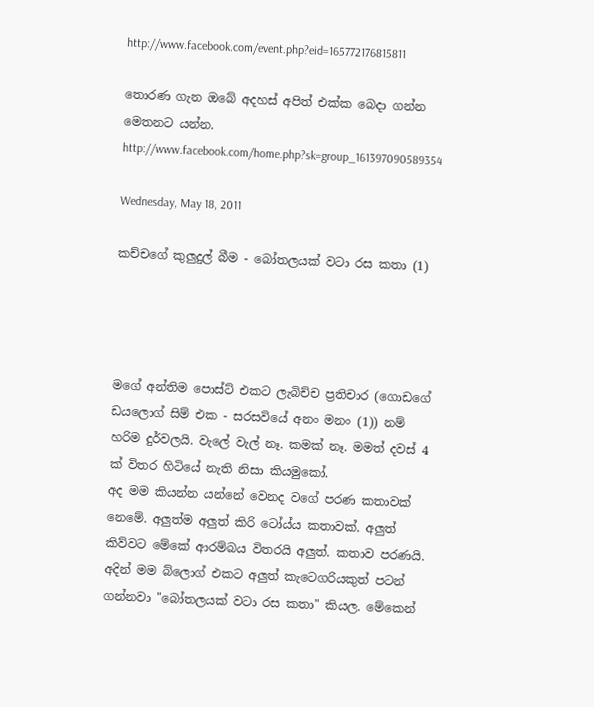http://www.facebook.com/event.php?eid=165772176815811

තොරණ ගැන ඔබේ අදහස් අපිත් එක්ක බෙදා ගන්න මෙතනට යන්න.
http://www.facebook.com/home.php?sk=group_161397090589354

Wednesday, May 18, 2011

කච්චගේ කුලුදුල් බීම - බෝතලයක් වටා රස කතා (1)




මගේ අන්තිම පොස්ට් එකට ලැබිච්ච ප්‍රතිචාර (ගොඩගේ ඩයලොග් සිම් එක - සරසවියේ අනං මනං (1)) නම් හරිම දුර්වලයි. වැලේ වැල් නෑ. කමක් නෑ. මමත් දවස් 4 ක් විතර හිටියේ නැති නිසා කියමුකෝ.
අද මම කියන්න යන්නේ වෙනද වගේ පරණ කතාවක් නෙමේ. අලුත්ම අලුත් කිරි ටෝය්ය කතාවක්. අලුත් කිව්වට මේකේ ආරම්බය විතරයි අලුත්. කතාව පරණයි. අදින් මම බ්ලොග් එකට අලුත් කැටෙගරියකුත් පටන් ගන්නවා "බෝතලයක් වටා රස කතා" කියල. මේකෙන්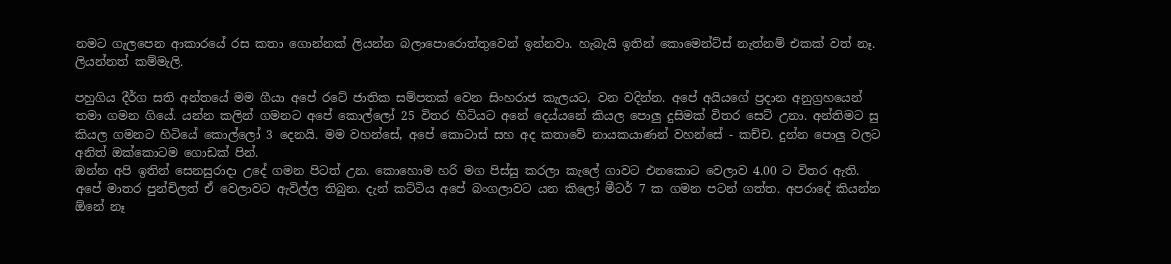නමට ගැලපෙන ආකාරයේ රස කතා ගොන්නක් ලියන්න බලාපොරොත්තුවෙන් ඉන්නවා. හැබැයි ඉතින් කොමෙන්ට්ස් නැත්නම් එකක් වත් නෑ. ලියන්නත් කම්මැලි.

පහුගිය දීර්ග සති අන්තයේ මම ගීයා අපේ රටේ ජාතික සම්පතක් වෙන සිංහරාජ කැලයට, වන වදින්න. අපේ අයියගේ ප්‍රදාන අනුග්‍රහයෙන් තමා ගමන ගියේ. යන්න කලින් ගමනට අපේ කොල්ලෝ 25 විතර හිටියට අනේ දෙය්යනේ කියල පොලු දුසිමක් විතර සෙට් උනා. අන්තිමට සු කියල ගමනට හිටියේ කොල්ලෝ 3 දෙනයි. මම වහන්සේ, අපේ කොටාස් සහ අද කතාවේ නායකයාණන් වහන්සේ - කච්ච. දුන්න පොලු වලට අනිත් ඔක්කොටම ගොඩක් පින්.
ඔන්න අපි ඉතින් සෙනසුරාදා උදේ ගමන පිටත් උන. කොහොම හරි මග පිස්සු කරලා කැලේ ගාවට එනකොට වෙලාව 4.00 ට විතර ඇති. අපේ මාතර පුන්චිලත් ඒ වෙලාවට ඇවිල්ල තිබුන. දැන් කට්ටිය අපේ බංගලාවට යන කිලෝ මීටර් 7 ක ගමන පටන් ගත්ත. අපරාදේ කියන්න ඕනේ නෑ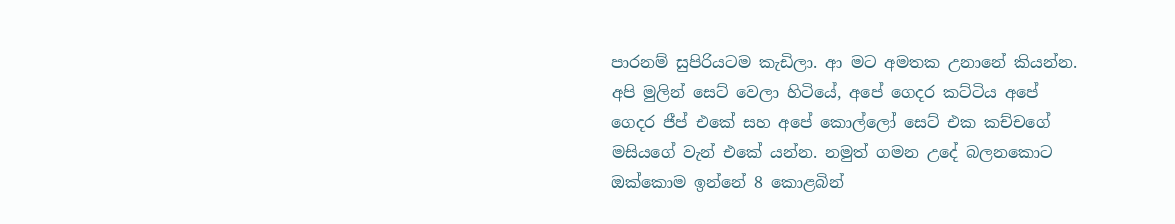පාරනම් සුපිරියටම කැඩිලා. ආ මට අමතක උනානේ කියන්න. අපි මුලින් සෙට් වෙලා හිටියේ, අපේ ගෙදර කට්ටිය අපේ ගෙදර ජීප් එකේ සහ අපේ කොල්ලෝ සෙට් එක කච්චගේ මසියගේ වැන් එකේ යන්න. නමුත් ගමන උදේ බලනකොට ඔක්කොම ඉන්නේ 8 කොළබින්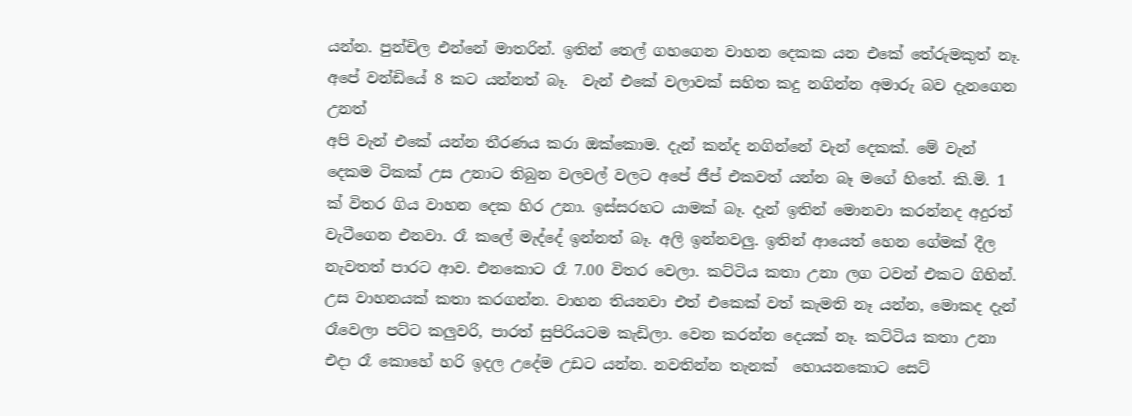යන්න. පුන්චිල එන්නේ මාතරින්. ඉතින් තෙල් ගහගෙන වාහන දෙකක යන එකේ තේරුමකුත් නෑ. අපේ වන්ඩියේ 8 කට යන්නත් බෑ.  වැන් එකේ වලාවක් සහිත කදු නගින්න අමාරු බව දැනගෙන උනත්
අපි වැන් එකේ යන්න තීරණය කරා ඔක්කොම. දැන් කන්ද නගින්නේ වැන් දෙකක්. මේ වැන් දෙකම ටිකක් උස උනාට තිබුන වලවල් වලට අපේ ජීප් එකවත් යන්න බෑ මගේ හිතේ. කි.මි. 1 ක් විතර ගිය වාහන දෙක හිර උනා. ඉස්සරහට යාමක් බෑ. දැන් ඉතින් මොනවා කරන්නද අදුරත් වැටීගෙන එනවා. රෑ කලේ මැද්දේ ඉන්නත් බෑ. අලි ඉන්නවලු. ඉතින් ආයෙත් හෙන ගේමක් දීල නැවතත් පාරට ආව. එනකොට රෑ 7.00 විතර වෙලා. කට්ටිය කතා උනා ලග ටවන් එකට ගිහින්. උස වාහනයක් කතා කරගන්න. වාහන තියනවා එත් එකෙක් වත් කැමති නෑ යන්න, මොකද දැන් රෑවෙලා පට්ට කලුවරි, පාරත් සුපිරියටම කැඩිලා. වෙන කරන්න දෙයක් නෑ. කට්ටිය කතා උනා එදා රෑ කොහේ හරි ඉදල උදේම උඩට යන්න. නවතින්න තැනක්  හොයනකොට සෙට්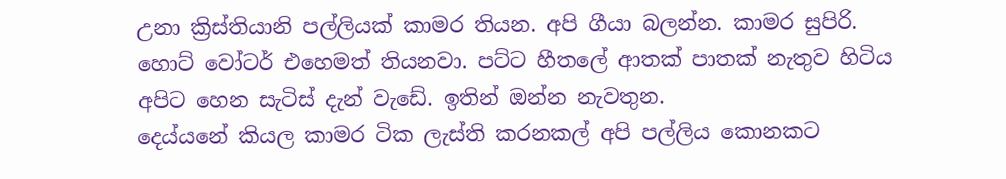උනා ක්‍රිස්තියානි පල්ලියක් කාමර තියන. අපි ගීයා බලන්න. කාමර සුපිරි. හොට් වෝටර් එහෙමත් තියනවා. පට්ට හීතලේ ආතක් පාතක් නැතුව හිටිය අපිට හෙන සැටිස් දැන් වැඩේ. ඉතින් ඔන්න නැවතුන.
දෙය්යනේ කියල කාමර ටික ලැස්ති කරනකල් අපි පල්ලිය කොනකට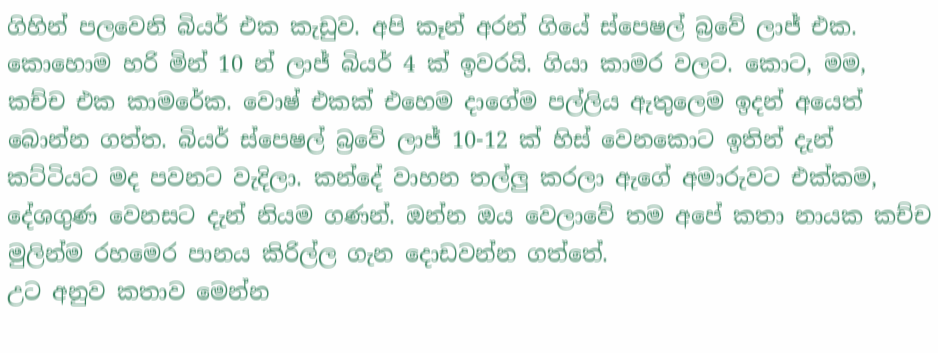ගිහින් පලවෙනි බියර් එක කැඩුව. අපි කෑන් අරන් ගියේ ස්පෙෂල් බ්‍රවේ ලාජ් එක. කොහොම හරි මින් 10 න් ලාජ් බියර් 4 ක් ඉවරයි. ගියා කාමර වලට. කොට, මම, කච්ච එක කාමරේක. වොෂ් එකක් එහෙම දාගේම පල්ලිය ඇතුලෙම ඉදන් අයෙත් බොන්න ගත්ත. බියර් ස්පෙෂල් බ්‍රවේ ලාජ් 10-12 ක් හිස් වෙනකොට ඉතින් දැන් කට්ටියට මද පවනට වැදිලා. කන්දේ වාහන තල්ලු කරලා ඇගේ අමාරුවට එක්කම, දේශගුණ වෙනසට දැන් නියම ගණන්. ඔන්න ඔය වෙලාවේ තම අපේ කතා නායක කච්ච මුලින්ම රහමෙර පානය කිරිල්ල ගැන දොඩවන්න ගත්තේ.
උට අනුව කතාව මෙන්න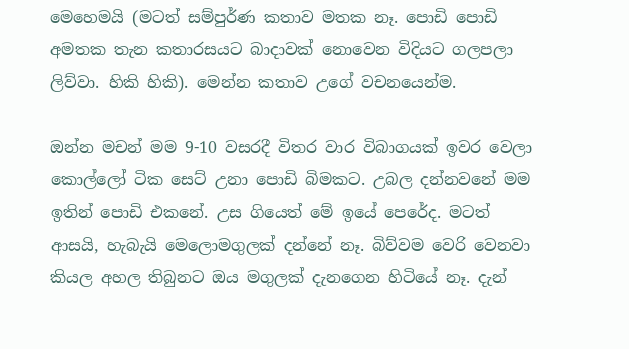මෙහෙමයි (මටත් සම්පුර්ණ කතාව මතක නෑ. පොඩි පොඩි අමතක තැන කතාරසයට බාදාවක් නොවෙන විදියට ගලපලා ලිව්වා. හිකි හිකි). මෙන්න කතාව උගේ වචනයෙන්ම.

ඔන්න මචන් මම 9-10 වසරදී විතර වාර විබාගයක් ඉවර වෙලා කොල්ලෝ ටික සෙට් උනා පොඩි බිමකට. උබල දන්නවනේ මම ඉතින් පොඩි එකනේ. උස ගියෙත් මේ ඉයේ පෙරේද. මටත් ආසයි, හැබැයි මෙලොමගුලක් දන්නේ නෑ. බිව්වම වෙරි වෙනවා කියල අහල තිබුනට ඔය මගුලක් දැනගෙන හිටියේ නෑ. දැන්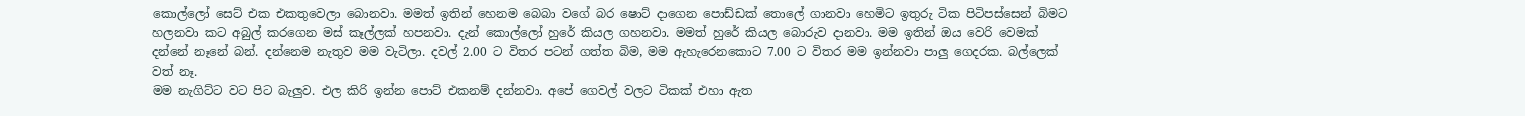කොල්ලෝ සෙට් එක එකතුවෙලා බොනවා. මමත් ඉතින් හෙනම බෙබා වගේ බර ෂොට් දාගෙන පොඩ්ඩක් තොලේ ගානවා හෙමිට ඉතුරු ටික පිටිපස්සෙන් බිමට හලනවා කට අබුල් කරගෙන මස් කෑල්ලක් හපනවා. දැන් කොල්ලෝ හුරේ කියල ගහනවා. මමත් හුරේ කියල බොරුව දානවා. මම ඉතින් ඔය වෙරි වෙමක් දන්නේ නෑනේ බන්. දන්නෙම නැතුව මම වැටිලා. දවල් 2.00 ට විතර පටන් ගත්ත බිම, මම ඇහැරෙනකොට 7.00 ට විතර මම ඉන්නවා පාලු ගෙදරක. බල්ලෙක් වත් නෑ.
මම නැගිට්ට වට පිට බැලුව. එල කිරි ඉන්න පොට් එකනම් දන්නවා. අපේ ගෙවල් වලට ටිකක් එහා ඇත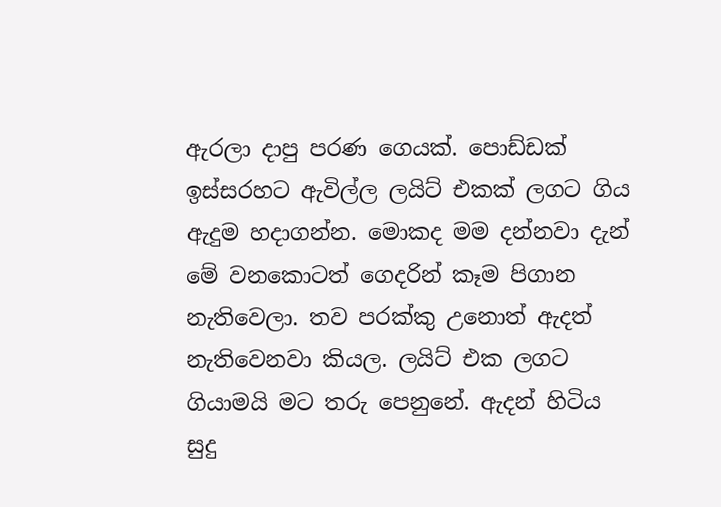ඇරලා දාපු පරණ ගෙයක්. පොඩ්ඩක් ඉස්සරහට ඇවිල්ල ලයිට් එකක් ලගට ගිය ඇදුම හදාගන්න. මොකද මම දන්නවා දැන් මේ වනකොටත් ගෙදරින් කෑම පිගාන නැතිවෙලා. තව පරක්කු උනොත් ඇදත් නැතිවෙනවා කියල. ලයිට් එක ලගට ගියාමයි මට තරු පෙනුනේ. ඇදන් හිටිය සුදු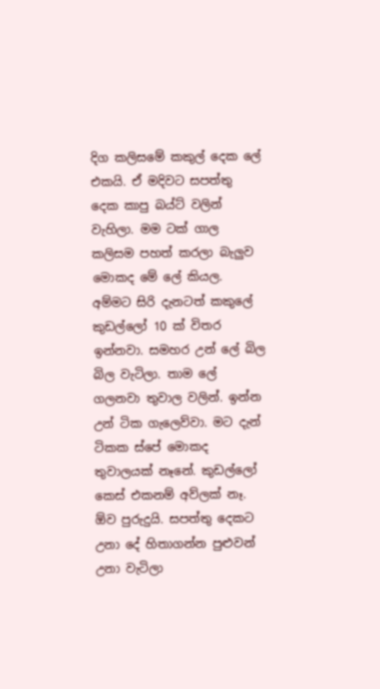දිග කලිසමේ කකුල් දෙක ලේ එකයි. ඒ මදිවට සපත්තු දෙක කාපු බය්ට් වලින් වැහිලා. මම ටක් ගාල කලිසම පහත් කරලා බැලුව මොකද මේ ලේ කියල. අම්මට සිරි දැනටත් කකුලේ කුඩල්ලෝ 10 ක් විතර ඉන්නවා. සමහර උන් ලේ බිල බිල වැටිලා. තාම ලේ ගලනවා තුවාල වලින්. ඉන්න උන් ටික ගැලෙව්වා. මට දැන් ටිකක ස්පේ මොකද තුවාලයක් නෑනේ. කුඩල්ලෝ කෙස් එකනම් අව්ලක් නෑ. ඕව පුරුදුයි. සපත්තු දෙකට උනා දේ හිතාගන්න පුළුවන් උනා වැටිලා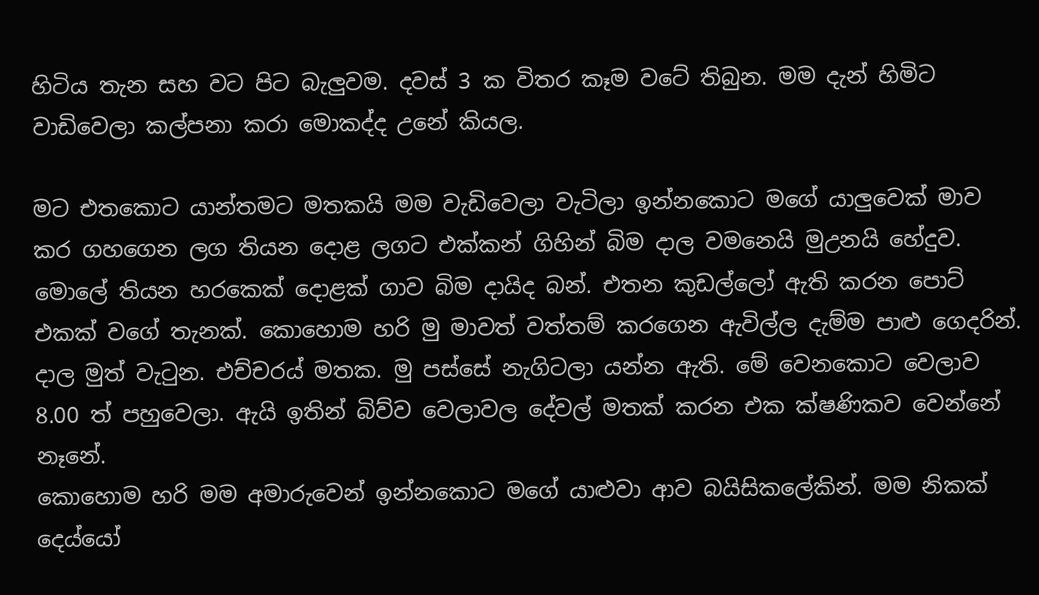හිටිය තැන සහ වට පිට බැලුවම. දවස් 3 ක විතර කෑම වටේ තිබුන. මම දැන් හිමිට වාඩිවෙලා කල්පනා කරා මොකද්ද උනේ කියල.

මට එතකොට යාන්තමට මතකයි මම වැඩිවෙලා වැටිලා ඉන්නකොට මගේ යාලුවෙක් මාව කර ගහගෙන ලග තියන දොළ ලගට එක්කන් ගිහින් බිම දාල වමනෙයි මුඋනයි හේදුව. මොලේ තියන හරකෙක් දොළක් ගාව බිම දායිද බන්. එතන කුඩල්ලෝ ඇති කරන පොට් එකක් වගේ තැනක්. කොහොම හරි මු මාවත් වත්තම් කරගෙන ඇවිල්ල දැම්ම පාළු ගෙදරින්. දාල මුත් වැටුන. එච්චරය් මතක. මු පස්සේ නැගිටලා යන්න ඇති. මේ වෙනකොට වෙලාව 8.00 ත් පහුවෙලා. ඇයි ඉතින් බිව්ව වෙලාවල දේවල් මතක් කරන එක ක්ෂණිකව වෙන්නේ නෑනේ.
කොහොම හරි මම අමාරුවෙන් ඉන්නකොට මගේ යාළුවා ආව බයිසිකලේකින්. මම නිකක් දෙය්යෝ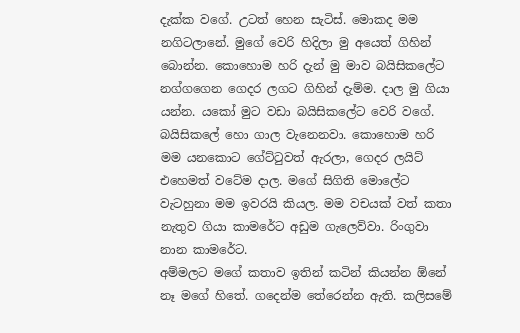දැක්ක වගේ. උටත් හෙන සැටිස්. මොකද මම නගිටලානේ. මුගේ වෙරි හිදිලා මු අයෙත් ගිහින් බොන්න. කොහොම හරි දැන් මු මාව බයිසිකලේට නග්ගගෙන ගෙදර ලගට ගිහින් දැම්ම. දාල මු ගියා යන්න. යකෝ මුට වඩා බයිසිකලේට වෙරි වගේ. බයිසිකලේ හො ගාල වැනෙනවා. කොහොම හරි මම යනකොට ගේට්ටුවත් ඇරලා, ගෙදර ලයිට් එහෙමත් වටේම දාල. මගේ සිගිති මොලේට වැටහුනා මම ඉවරයි කියල. මම වචයක් වත් කතා නැතුව ගියා කාමරේට අඩුම ගැලෙව්වා. රිංගුවා නාන කාමරේට.
අම්මලට මගේ කතාව ඉතින් කටින් කියන්න ඕනේ නෑ මගේ හිතේ. ගදෙන්ම තේරෙන්න ඇති. කලිසමේ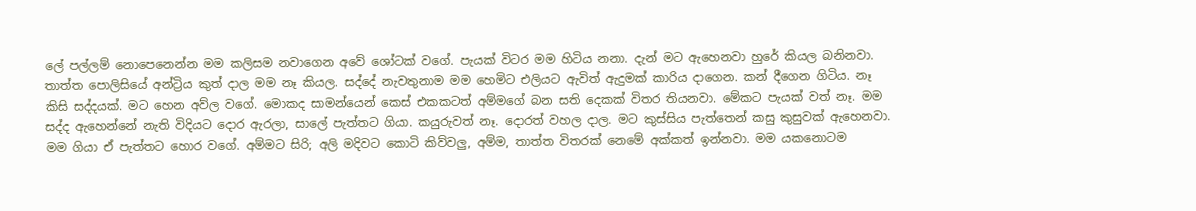ලේ පල්ලම් නොපෙනෙන්න මම කලිසම නවාගෙන අවේ ශෝටක් වගේ. පැයක් විටර මම හිටිය නනා. දැන් මට ඇහෙනවා හුරේ කියල බනිනවා. තාත්ත පොලිසියේ අන්ට්‍රිය කුත් දාල මම නෑ කියල. සද්දේ නැවතුනාම මම හෙමිට එලියට ඇවිත් ඇදුමක් කාරිය දාගෙන. කන් දීගෙන ගිටිය. නෑ කිසි සද්දයක්. මට හෙන අව්ල වගේ. මොකද සාමන්යෙන් කෙස් එකකටත් අම්මගේ බන සති දෙකක් විතර තියනවා. මේකට පැයක් වත් නෑ. මම සද්ද ඇහෙන්නේ නැති විදියට දොර ඇරලා, සාලේ පැත්තට ගියා. කයුරුවත් නෑ. දොරත් වහල දාල. මට කුස්සිය පැත්තෙන් කසු කුසුවක් ඇහෙනවා. මම ගියා ඒ පැත්තට හොර වගේ. අම්මට සිරි; අලි මදිවට කොටි කිව්වලු, අම්ම, තාත්ත විතරක් නෙමේ අක්කත් ඉන්නවා. මම යකනොටම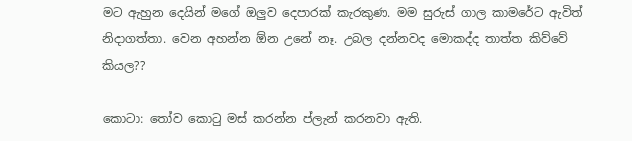මට ඇහුන දෙයින් මගේ ඔලුව දෙපාරක් කැරකුණ. මම සුරුස් ගාල කාමරේට ඇවිත් නිදාගත්තා. වෙන අහන්න ඕන උනේ නෑ. උබල දන්නවද මොකද්ද තාත්ත කිව්වේ කියල??

කොටා: තෝව කොටු මස් කරන්න ප්ලැන් කරනවා ඇති.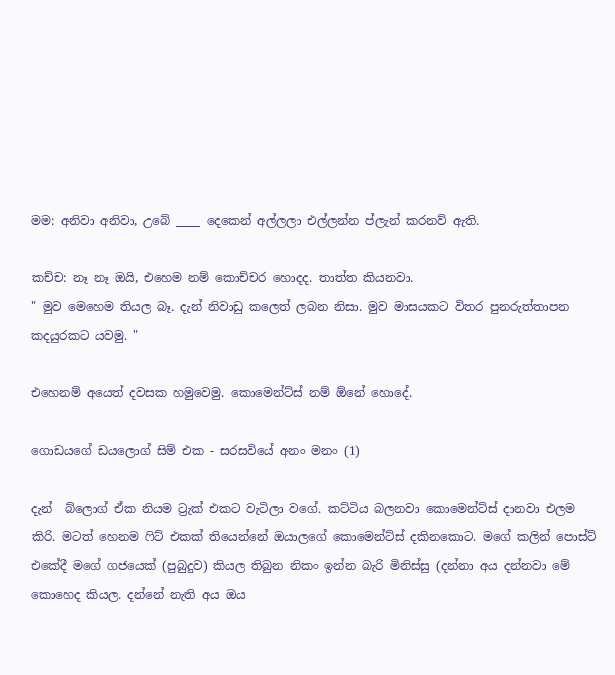මම: අනිවා අනිවා, උබේ ____ දෙකෙන් අල්ලලා එල්ලන්න ප්ලැන් කරනව් ඇති.

කච්ච: නෑ නෑ ඔයි, එහෙම නම් කොච්චර හොදද. තාත්ත කියනවා.
" මුව මෙහෙම තියල බෑ. දැන් නිවාඩු කලෙත් ලබන නිසා. මුව මාසයකට විතර පුනරුත්තාපන කදයුරකට යවමු. "

එහෙනම් අයෙත් දවසක හමුවෙමු. කොමෙන්ට්ස් නම් ඕනේ හොදේ.

ගොඩයගේ ඩයලොග් සිම් එක - සරසවියේ අනං මනං (1)

දැන්  බ්ලොග් ඒක නියම ට්‍රැක් එකට වැටිලා වගේ. කට්ටිය බලනවා කොමෙන්ට්ස් දානවා එලම කිරි. මටත් හෙනම ෆිට් එකක් තියෙන්නේ ඔයාලගේ කොමෙන්ට්ස් දකිනකොට. මගේ කලින් පොස්ට් එකේදී මගේ ගජයෙක් (පුබුදුව) කියල තිබුන නිකං ඉන්න බැරි මිනිස්සු (දන්නා අය දන්නවා මේ කොහෙද කියල. දන්නේ නැති අය ඔය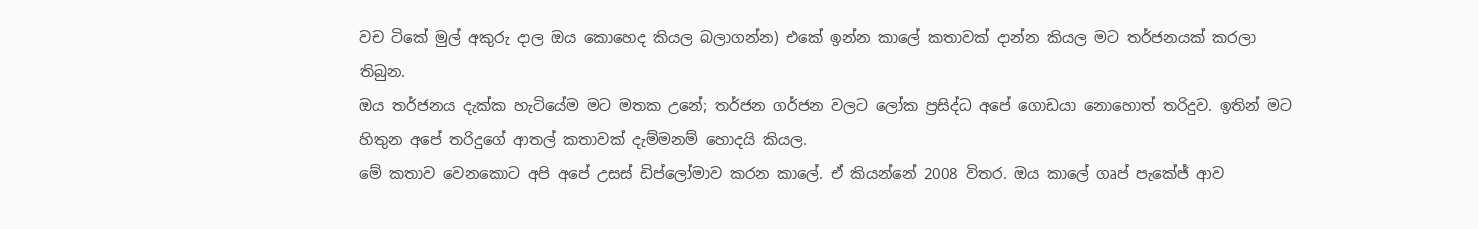වච ටිකේ මුල් අකුරු දාල ඔය කොහෙද කියල බලාගන්න) එකේ ඉන්න කාලේ කතාවක් දාන්න කියල මට තර්ජනයක් කරලා තිබුන.
ඔය තර්ජනය දැක්ක හැටියේම මට මතක උනේ; තර්ජන ගර්ජන වලට ලෝක ප්‍රසිද්ධ අපේ ගොඩයා නොහොත් තරිදුව. ඉතින් මට හිතුන අපේ තරිදුගේ ආතල් කතාවක් දැම්මනම් හොදයි කියල.
මේ කතාව වෙනකොට අපි අපේ උසස් ඩිප්ලෝමාව කරන කාලේ. ඒ කියන්නේ 2008 විතර. ඔය කාලේ ගෘප් පැකේජ් ආව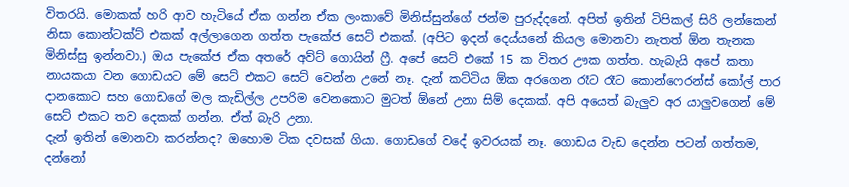විතරයි. මොකක් හරි ආව හැටියේ ඒක ගන්න ඒක ලංකාවේ මිනිස්සුන්ගේ ජන්ම පුරුද්දනේ. අපිත් ඉතින් ටිපිකල් සිරි ලන්කෙන් නිසා කොන්ටක්ට් එකක් අල්ලාගෙන ගත්ත පැකේජ සෙට් එකක්. (අපිට ඉදන් දෙය්යනේ කියල මොනවා නැතත් ඕන තැනක මිනිස්සු ඉන්නවා.) ඔය පැකේජ ඒක අතරේ අව්ට්‌ ගොයින් ෆ්‍රී. අපේ සෙට් එකේ 15 ක විතර ඌක ගත්ත. හැබැයි අපේ කතා නායකයා වන ගොඩයට මේ සෙට් එකට සෙට් වෙන්න උනේ නෑ. දැන් කට්ටිය ඕක අරගෙන රෑට රෑට කොන්ෆෙරන්ස් කෝල් පාර දානකොට සහ ගොඩගේ මල කැඩිල්ල උපරිම වෙනකොට මුටත් ඕනේ උනා සිම් දෙකක්. අපි අයෙත් බැලුව අර යාලුවගෙන් මේ සෙට් එකට තව දෙකක් ගන්න. ඒත් බැරි උනා.
දැන් ඉතින් මොනවා කරන්නද? ඔහොම ටික දවසක් ගියා. ගොඩගේ වදේ ඉවරයක්‌ නෑ. ගොඩය වැඩ දෙන්න පටන් ගත්තම, දන්නෝ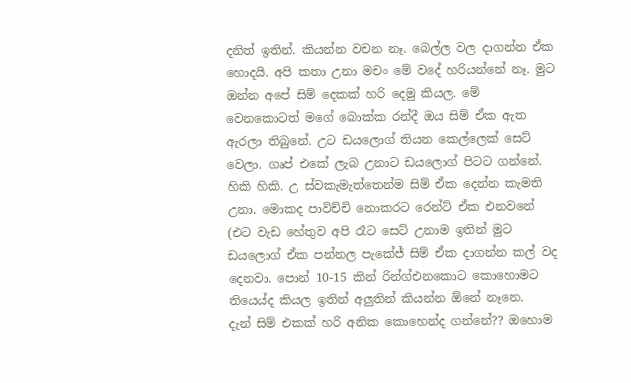දනිත් ඉතින්. කියන්න වචන නෑ. බෙල්ල වල දාගන්න ඒක හොදයි. අපි කතා උනා මචං මේ වදේ හරියන්නේ නෑ. මුට ඔන්න අපේ සිම් දෙකක් හරි දෙමු කියල. මේ වෙනකොටත් මගේ බොක්ක රන්දී ඔය සිම් ඒක ඇත ඇරලා තිබුනේ. උට ඩයලොග් තියන කෙල්ලෙක් සෙට් වෙලා. ගෘප් එකේ ලැබ උනාට ඩයලොග් පිටට ගන්නේ. හිකි හිකි. උ ස්වකැමැත්තෙන්ම සිම් ඒක දෙන්න කැමති උනා. මොකද පාවිච්චි නොකරට රෙන්ට් ඒක එනවනේ (එට වැඩ හේතුව අපි රෑට සෙට් උනාම ඉතින් මුට ඩයලොග් ඒක පන්නල පැකේජ් සිම් ඒක දාගන්න කල් වද දෙනවා. පොන් 10-15 කින් රින්ග්එනකොට කොහොමට තියෙය්ද කියල ඉතින් අලුතින් කියන්න ඕනේ නෑනෙ.
දැන් සිම් එකක් හරි අනික කොහෙන්ද ගන්නේ?? ඔහොම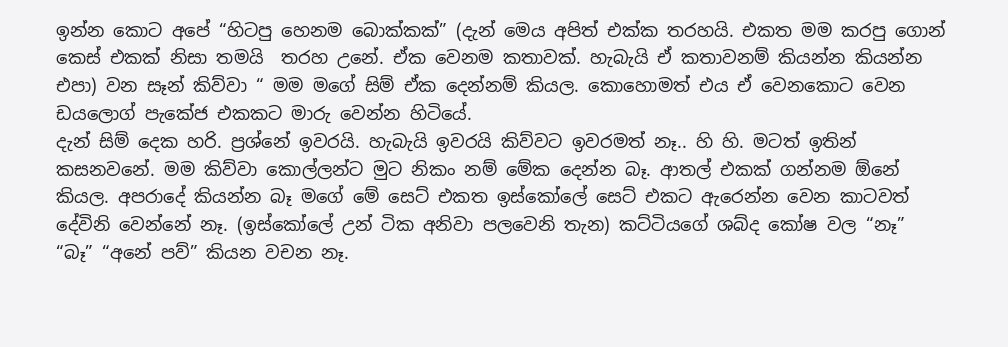ඉන්න කොට අපේ “හිටපු හෙනම බොක්කක්” (දැන් මෙය අපිත් එක්ක තරහයි. එකත මම කරපු ගොන් කෙස් එකක් නිසා තමයි  තරහ උනේ. ඒක වෙනම කතාවක්. හැබැයි ඒ කතාවනම් කියන්න කියන්න එපා) වන සෑන් කිව්වා “ මම මගේ සිම් ඒක දෙන්නම් කියල. කොහොමත් එය ඒ වෙනකොට වෙන ඩයලොග් පැකේජ එකකට මාරු වෙන්න හිටියේ.
දැන් සිම් දෙක හරි. ප්‍රශ්නේ ඉවරයි. හැබැයි ඉවරයි කිව්වට ඉවරමත් නෑ.. හි හි. මටත් ඉතින් කසනවනේ. මම කිව්වා කොල්ලන්ට මුට නිකං නම් මේක දෙන්න බෑ. ආතල් එකක් ගන්නම ඕනේ කියල. අපරාදේ කියන්න බෑ මගේ මේ සෙට් එකත ඉස්කෝලේ සෙට් එකට ඇරෙන්න වෙන කාටවත් දේවිනි වෙන්නේ නෑ. (ඉස්කෝලේ උන් ටික අනිවා පලවෙනි තැන) කට්ටියගේ ශබ්ද කෝෂ වල “නෑ” “බෑ” “අනේ පව්” කියන වචන නෑ.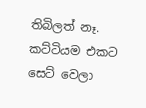තිබිලත් නෑ. කට්ටියම එකට සෙට් වෙලා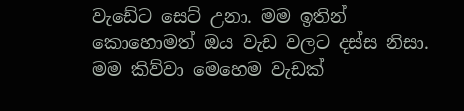වැඩේට සෙට් උනා. මම ඉතින් කොහොමත් ඔය වැඩ වලට දස්ස නිසා. මම කිව්වා මෙහෙම වැඩක්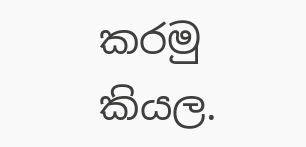කරමු කියල.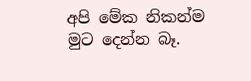අපි මේක නිකන්ම මුට දෙන්න බෑ.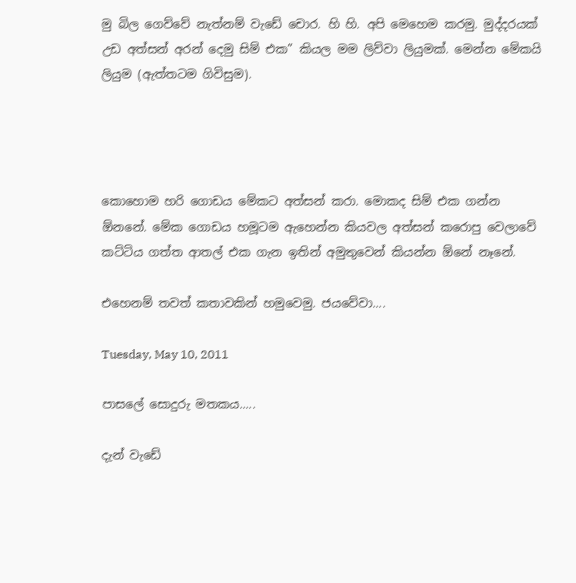මු බිල ගෙව්වේ නැත්නම් වැඩේ චොර. හි හි. අපි මෙහෙම කරමු. මුද්දරයක් උඩ අත්සන් අරන් දෙමු සිම් එක” කියල මම ලිව්වා ලියුමක්. මෙන්න මේකයි ලියුම (ඇත්තටම ගිවිසුම).




කොහොම හරි ගොඩය මේකට අත්සන් කරා. මොකද සිම් එක ගන්න ඕනනේ. මේක ගොඩය හමූටම ඇහෙන්න කියවල අත්සන් කරොපු වෙලාවේ කට්ටිය ගත්ත ආතල් එක ගැන ඉතින් අමුතුවෙන් කියන්න ඕනේ නෑනේ.

එහෙනම් තවත් කතාවකින් හමුවෙමු. ජයවේවා....

Tuesday, May 10, 2011

පාසලේ සොදුරු මතකය.....

දැන් වැඩේ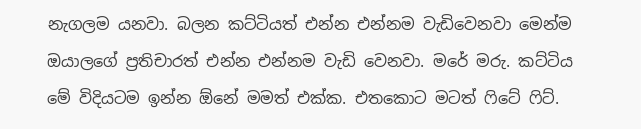නැගලම යනවා. බලන කට්ටියත් එන්න එන්නම වැඩිවෙනවා මෙන්ම ඔයාලගේ ප්‍රතිචාරත් එන්න එන්නම වැඩි වෙනවා. මරේ මරු. කට්ටිය මේ විදියටම ඉන්න ඕනේ මමත් එක්ක. එතකොට මටත් ෆිටේ ෆිට්.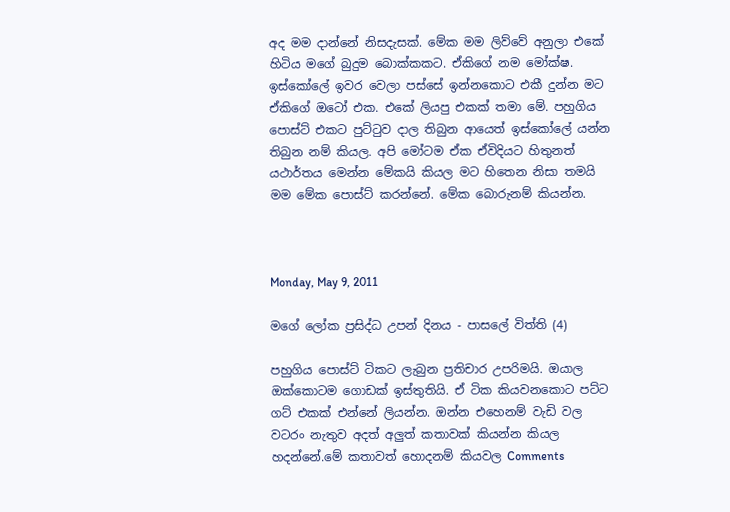අද මම දාන්නේ නිසදැසක්. මේක මම ලිව්වේ අනුලා එකේ හිටිය මගේ බුදුම බොක්කකට. ඒකිගේ නම මෝක්ෂ. ඉස්කෝලේ ඉවර වෙලා පස්සේ ඉන්නකොට එකී දුන්න මට ඒකිගේ ඔටෝ එක. එකේ ලියපු එකක් තමා මේ. පහුගිය පොස්ට් එකට පුට්ටුව දාල තිබුන ආයෙත් ඉස්කෝලේ යන්න තිබුන නම් කියල. අපි මෝටම ඒක ඒවිදියට හිතුනත් යථාර්තය මෙන්න මේකයි කියල මට හිතෙන නිසා තමයි මම මේක පොස්ට් කරන්නේ. මේක බොරුනම් කියන්න.



Monday, May 9, 2011

මගේ ලෝක ප්‍රසිද්ධ උපන් දිනය - පාසලේ විත්ති (4)

පහුගිය පොස්ට් ටිකට ලැබුන ප්‍රතිචාර උපරිමයි. ඔයාල ඔක්කොටම ගොඩක් ඉස්තුතියි. ඒ ටික කියවනකොට පට්ට ගට් එකක් එන්නේ ලියන්න. ඔන්න එහෙනම් වැඩි වල වටරං නැතුව අදත් අලුත් කතාවක් කියන්න කියල හදන්නේ.මේ කතාවත් හොදනම් කියවල Comments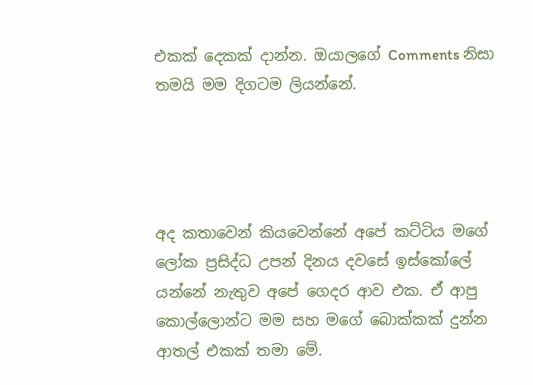එකක් දෙකක් දාන්න. ඔයාලගේ Comments නිසා තමයි මම දිගටම ලියන්නේ.




අද කතාවෙන් කියවෙන්නේ අපේ කට්ටිය මගේ ලෝක ප්‍රසිද්ධ උපන් දිනය දවසේ ඉස්කෝලේ යන්නේ නැතුව අපේ ගෙදර ආව එක. ඒ ආපු කොල්ලොන්ට මම සහ මගේ බොක්කක් දුන්න ආතල් එකක් තමා මේ.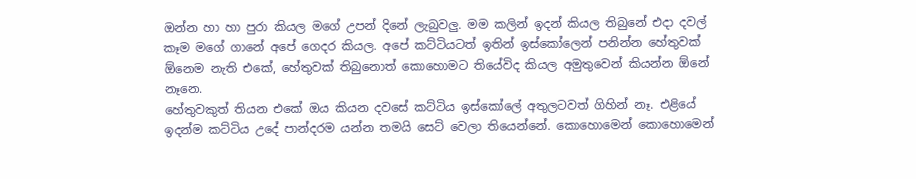ඔන්න හා හා පුරා කියල මගේ උපන් දිනේ ලැබුවලු. මම කලින් ඉදන් කියල තිබුනේ එදා දවල් කෑම මගේ ගානේ අපේ ගෙදර කියල. අපේ කට්ටියටත් ඉතින් ඉස්කෝලෙන් පනින්න හේතුවක් ඕනෙම නැති එකේ, හේතුවක් තිබුනොත් කොහොමට තියේවිද කියල අමුතුවෙන් කියන්න ඕනේ නෑනෙ.
හේතුවකුත් තියන එකේ ඔය කියන දවසේ කට්ටිය ඉස්කෝලේ අතුලටවත් ගිහින් නෑ. එළියේ ඉදන්ම කට්ටිය උදේ පාන්දරම යන්න තමයි සෙට් වෙලා තියෙන්නේ. කොහොමෙන් කොහොමෙන්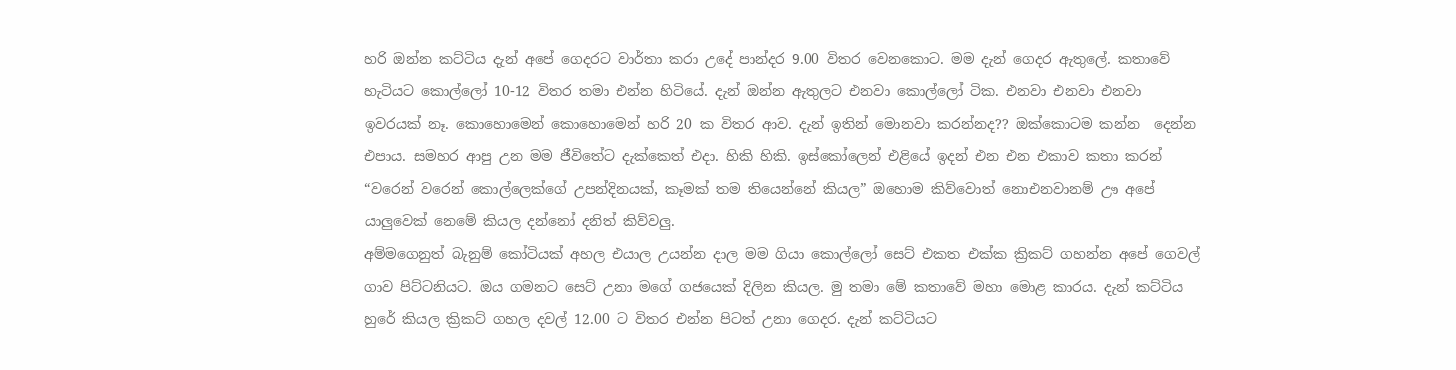හරි ඔන්න කට්ටිය දැන් අපේ ගෙදරට වාර්තා කරා උදේ පාන්දර 9.00 විතර වෙනකොට. මම දැන් ගෙදර ඇතුලේ. කතාවේ හැටියට කොල්ලෝ 10-12 විතර තමා එන්න හිටියේ. දැන් ඔන්න ඇතුලට එනවා කොල්ලෝ ටික. එනවා එනවා එනවා ඉවරයක්‌ නෑ. කොහොමෙන් කොහොමෙන් හරි 20 ක විතර ආව. දැන් ඉතින් මොනවා කරන්නද?? ඔක්කොටම කන්න  දෙන්න එපාය. සමහර ආපු උන මම ජීවිතේට දැක්කෙත් එදා. හිකි හිකි. ඉස්කෝලෙන් එළියේ ඉදන් එන එන එකාව කතා කරන් “වරෙන් වරෙන් කොල්ලෙක්ගේ උපන්දිනයක්, කෑමක් තම තියෙන්නේ කියල” ඔහොම කිව්වොත් නොඑනවානම් ඌ අපේ යාලුවෙක් නෙමේ කියල දන්නෝ දනිත් කිව්වලු.
අම්මගෙනුත් බැනුම් කෝටියක්‌ අහල එයාල උයන්න දාල මම ගියා කොල්ලෝ සෙට් එකත එක්ක ක්‍රිකට් ගහන්න අපේ ගෙවල් ගාව පිට්ටනියට. ඔය ගමනට සෙට් උනා මගේ ගජයෙක් දිලින කියල. මු තමා මේ කතාවේ මහා මොළ කාරය. දැන් කට්ටිය හුරේ කියල ක්‍රිකට් ගහල දවල් 12.00 ට විතර එන්න පිටත් උනා ගෙදර. දැන් කට්ටියට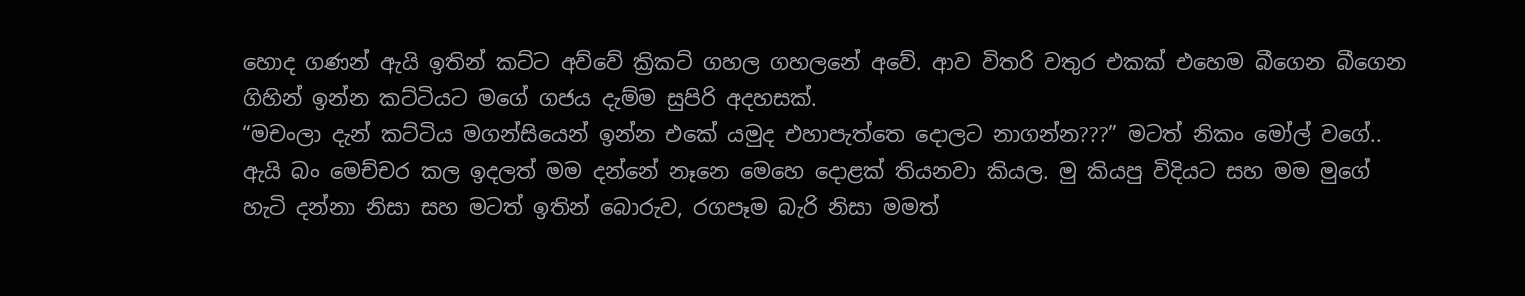හොද ගණන් ඇයි ඉතින් කට්ට අව්වේ ක්‍රිකට් ගහල ගහලනේ අවේ. ආව විතරි වතුර එකක් එහෙම බීගෙන බීගෙන ගිහින් ඉන්න කට්ටියට මගේ ගජය දැම්ම සුපිරි අදහසක්.
“මචංලා දැන් කට්ටිය මගන්සියෙන් ඉන්න එකේ යමුද එහාපැත්තෙ දොලට නාගන්න???” මටත් නිකං මෝල් වගේ.. ඇයි බං මෙච්චර කල ඉදලත් මම දන්නේ නෑනෙ මෙහෙ දොළක් තියනවා කියල. මු කියපු විදියට සහ මම මුගේ හැටි දන්නා නිසා සහ මටත් ඉතින් බොරුව, රගපෑම බැරි නිසා මමත්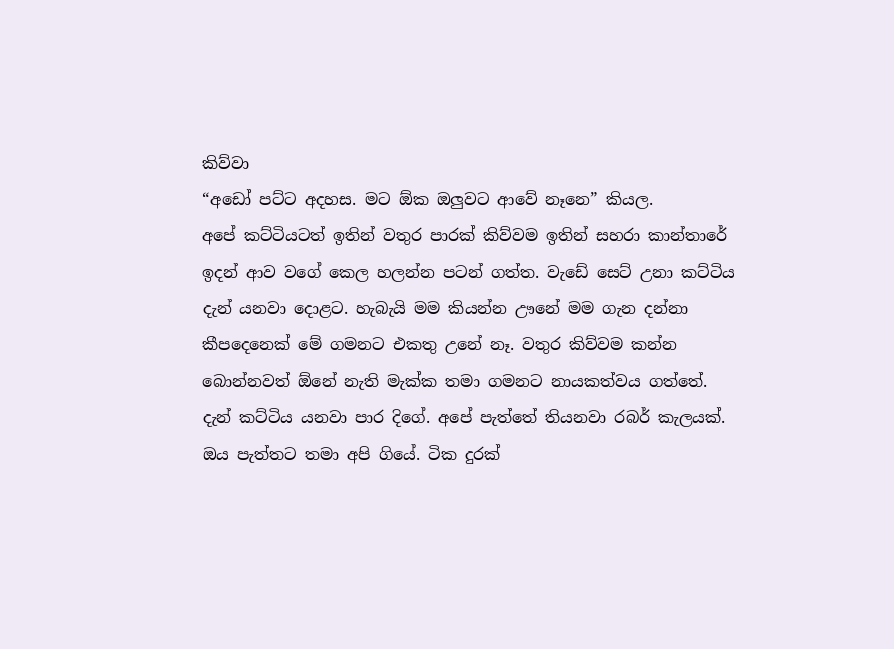කිව්වා
“අඩෝ පට්ට අදහස. මට ඕක ඔලුවට ආවේ නෑනෙ” කියල.
අපේ කට්ටියටත් ඉතින් වතුර පාරක් කිව්වම ඉතින් සහරා කාන්තාරේ ඉදන් ආව වගේ කෙල හලන්න පටන් ගත්ත. වැඩේ සෙට් උනා කට්ටිය දැන් යනවා දොළට. හැබැයි මම කියන්න ඌනේ මම ගැන දන්නා කීපදෙනෙක් මේ ගමනට එකතු උනේ නෑ. වතුර කිව්වම කන්න බොන්නවත් ඕනේ නැති මැක්ක තමා ගමනට නායකත්වය ගත්තේ. දැන් කට්ටිය යනවා පාර දිගේ. අපේ පැත්තේ තියනවා රබර් කැලයක්. ඔය පැත්තට තමා අපි ගියේ. ටික දුරක්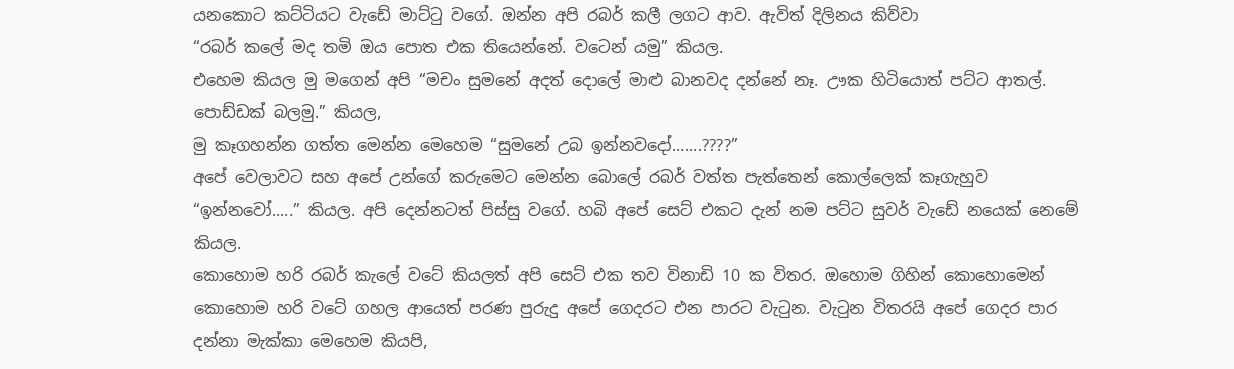යනකොට කට්ටියට වැඩේ මාට්ටු වගේ. ඔන්න අපි රබර් කලී ලගට ආව. ඇවිත් දිලිනය කිව්වා
“රබර් කලේ මද තමි ඔය පොත එක තියෙන්නේ. වටෙන් යමු” කියල.
එහෙම කියල මු මගෙන් අපි “මචං සුමනේ අදත් දොලේ මාළු බානවද දන්නේ නෑ. ඌක හිටියොත් පට්ට ආතල්. පොඩ්ඩක් බලමු.” කියල,
මු කෑගහන්න ගත්ත මෙන්න මෙහෙම “සුමනේ උබ ඉන්නවදෝ.......????”
අපේ වෙලාවට සහ අපේ උන්ගේ කරුමෙට මෙන්න බොලේ රබර් වත්ත පැත්තෙන් කොල්ලෙක් කෑගැහුව “ඉන්නවෝ.....” කියල. අපි දෙන්නටත් පිස්සු වගේ. හබි අපේ සෙට් එකට දැන් නම පට්ට සුවර් වැඩේ නයෙක් නෙමේ කියල.
කොහොම හරි රබර් කැලේ වටේ කියලත් අපි සෙට් එක තව විනාඩි 10 ක විතර. ඔහොම ගිහින් කොහොමෙන් කොහොම හරි වටේ ගහල ආයෙත් පරණ පුරුදු අපේ ගෙදරට එන පාරට වැටුන. වැටුන විතරයි අපේ ගෙදර පාර දන්නා මැක්කා මෙහෙම කියපි,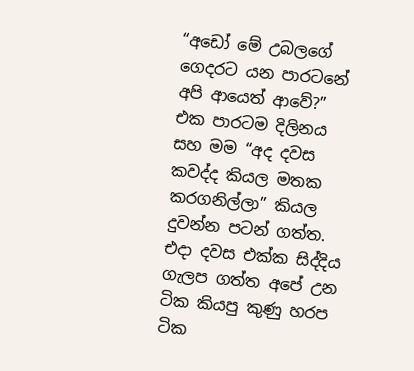“අඩෝ මේ උබලගේ ගෙදරට යන පාරටනේ අපි ආයෙත් ආවේ?”
එක පාරටම දිලිනය සහ මම “අද දවස කවද්ද කියල මතක කරගනිල්ලා” කියල දුවන්න පටන් ගත්ත.
එදා දවස එක්ක සිද්දිය ගැලප ගත්ත අපේ උන ටික කියපු කුණු හරප ටික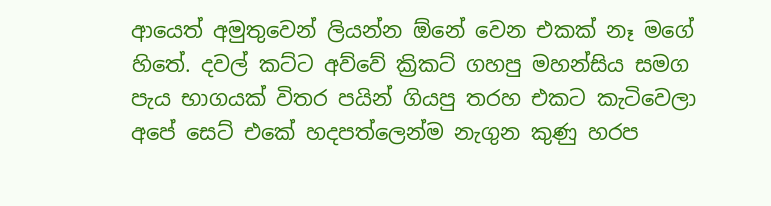ආයෙත් අමුතුවෙන් ලියන්න ඕනේ වෙන එකක් නෑ මගේ හිතේ. දවල් කට්ට අව්වේ ක්‍රිකට් ගහපු මහන්සිය සමග පැය භාගයක් විතර පයින් ගියපු තරහ එකට කැටිවෙලා අපේ සෙට් එකේ හදපත්ලෙන්ම නැගුන කුණු හරප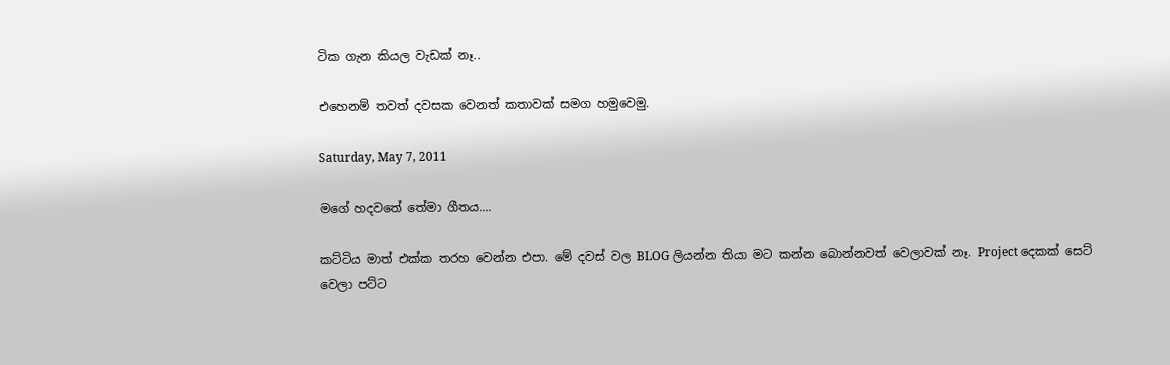ටික ගැන කියල වැඩක් නෑ..

එහෙනම් තවත් දවසක වෙනත් කතාවක් සමග හමුවෙමු.

Saturday, May 7, 2011

මගේ හදවතේ තේමා ගීතය....

කට්ටිය මාත් එක්ක තරහ වෙන්න එපා. මේ දවස් වල BLOG ලියන්න තියා මට කන්න බොන්නවත් වෙලාවක් නෑ. Project දෙකක් සෙට් වෙලා පට්ට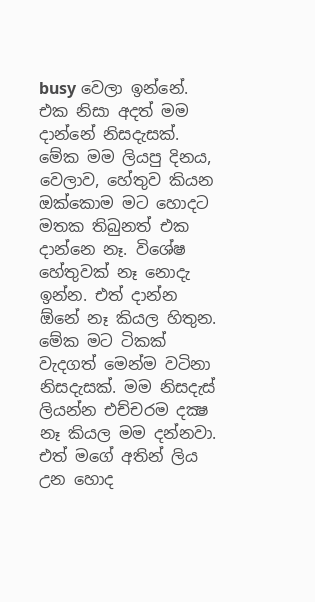busy වෙලා ඉන්නේ. එක නිසා අදත් මම දාන්නේ නිසදැසක්. මේක මම ලියපු දිනය, වෙලාව, හේතුව කියන ඔක්කොම මට හොදට මතක තිබුනත් එක දාන්නෙ නෑ. විශේෂ හේතුවක් නෑ නොදැ ඉන්න. එත් දාන්න ඕනේ නෑ කියල හිතුන. මේක මට ටිකක් වැදගත් මෙන්ම වටිනා නිසදැසක්. මම නිසදැස් ලියන්න එච්චරම දක්‍ෂ නෑ කියල මම දන්නවා. එත් මගේ අතින් ලිය උන හොද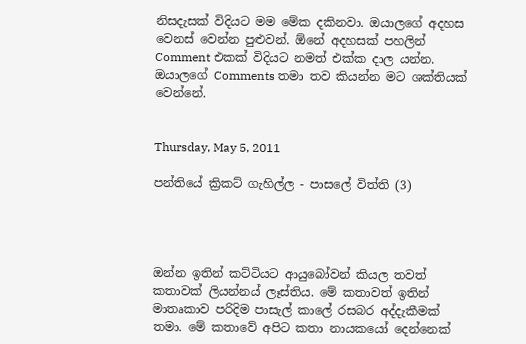නිසදැසක් විදියට මම මේක දකිනවා. ඔයාලගේ අදහස වෙනස් වෙන්න පුළුවන්. ඕනේ අදහසක් පහලින් Comment එකක් විදියට නමත් එක්ක දාල යන්න. ඔයාලගේ Comments තමා තව කියන්න මට ශක්තියක් වෙන්නේ.


Thursday, May 5, 2011

පන්තියේ ක්‍රිකට් ගැහිල්ල - පාසලේ විත්ති (3)




ඔන්න ඉතින් කට්ටියට ආයුබෝවන් කියල තවත් කතාවක් ලියන්නය් ලෑස්තිය. මේ කතාවත් ඉතින් මාතෘකාව පරිදිම පාසැල් කාලේ රසබර අද්දැකීමක් තමා. මේ කතාවේ අපිට කතා නායකයෝ දෙන්නෙක්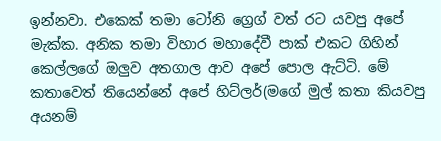ඉන්නවා. එකෙක් තමා ටෝනි ග්‍රෙග් වත් රට යවපු අපේ මැක්ක. අනික තමා විහාර මහාදේවී පාක් එකට ගිහින් කෙල්ලගේ ඔලුව අතගාල ආව අපේ පොල ඇට්ටි. මේ කතාවෙත් තියෙන්නේ අපේ හිට්ලර්(මගේ මුල් කතා කියවපු අයනම්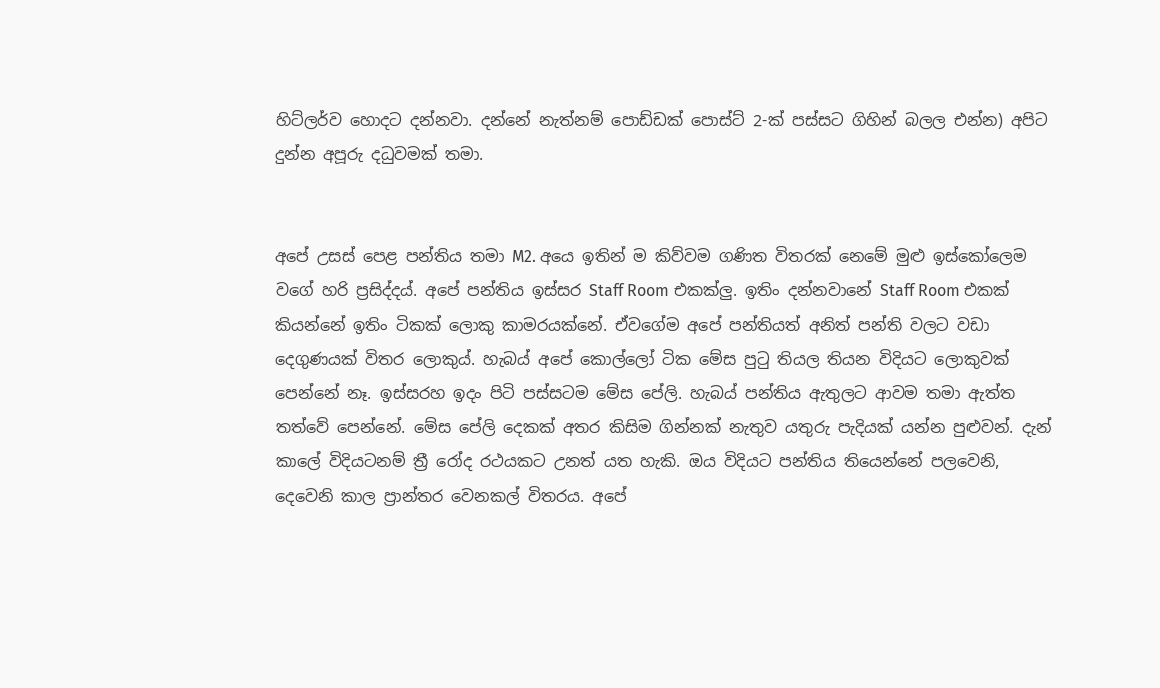හිට්ලර්ව හොදට දන්නවා. දන්නේ නැත්නම් පොඩ්ඩක් පොස්ට් 2-ක් පස්සට ගිහින් බලල එන්න) අපිට දුන්න අපූරු දධුවමක් තමා.


අපේ උසස් පෙළ පන්තිය තමා M2. අයෙ ඉතින් ම කිව්වම ගණිත විතරක් නෙමේ මුළු ඉස්කෝලෙම වගේ හරි ප්‍රසිද්දය්. අපේ පන්තිය ඉස්සර Staff Room එකක්ලු. ඉතිං දන්නවානේ Staff Room එකක් කියන්නේ ඉතිං ටිකක් ලොකු කාමරයක්නේ. ඒවගේම අපේ පන්තියත් අනිත් පන්ති වලට වඩා දෙගුණයක් විතර ලොකුය්. හැබය් අපේ කොල්ලෝ ටික මේස පුටු තියල තියන විදියට ලොකුවක් පෙන්නේ නෑ. ඉස්සරහ ඉදං පිටි පස්සටම මේස පේලි. හැබය් පන්තිය ඇතුලට ආවම තමා ඇත්ත තත්වේ පෙන්නේ. මේස පේලි දෙකක් අතර කිසිම ගින්නක් නැතුව යතුරු පැදියක් යන්න පුළුවන්. දැන් කාලේ විදියටනම් ත්‍රී රෝද රථයකට උනත් යත හැකි. ඔය විදියට පන්තිය තියෙන්නේ පලවෙනි, දෙවෙනි කාල ප්‍රාන්තර වෙනකල් විතරය. අපේ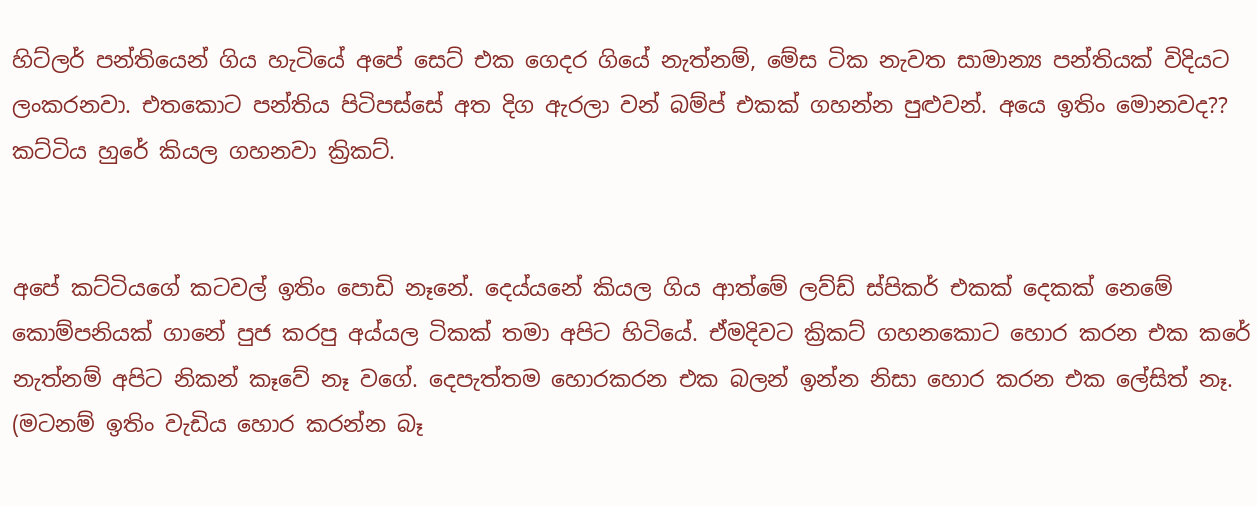හිට්ලර් පන්තියෙන් ගිය හැටියේ අපේ සෙට් එක ගෙදර ගියේ නැත්නම්, මේස ටික නැවත සාමාන්‍ය පන්තියක් විදියට ලංකරනවා. එතකොට පන්තිය පිටිපස්සේ අත දිග ඇරලා වන් බම්ප් එකක් ගහන්න පුළුවන්. අයෙ ඉතිං මොනවද?? කට්ටිය හුරේ කියල ගහනවා ක්‍රිකට්.


අපේ කට්ටියගේ කටවල් ඉතිං පොඩි නෑනේ. දෙය්යනේ කියල ගිය ආත්මේ ලව්ඩ් ස්පිකර් එකක් දෙකක් නෙමේ කොම්පනියක් ගානේ පුජ කරපු අය්යල ටිකක් තමා අපිට හිටියේ. ඒමදිවට ක්‍රිකට් ගහනකොට හොර කරන එක කරේ නැත්නම් අපිට නිකන් කෑවේ නෑ වගේ. දෙපැත්තම හොරකරන එක බලන් ඉන්න නිසා හොර කරන එක ලේසිත් නෑ. (මටනම් ඉතිං වැඩිය හොර කරන්න බෑ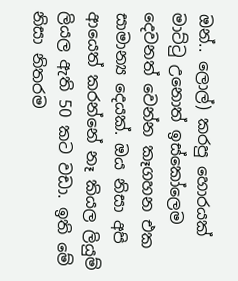ඔන්.. ලොල්) කරපු හොරයක් මාට්ටු උනොත් ඉස්කෝලෙම දෙවනත් වෙන්න කෑගහන එක සාමාන්‍ය දෙයක්. ඔය නිසා අපි ආයෙත් කරන්නේ නෑ කියල ලියුම් ලියල ඇති 50 කට වඩා. ඉති මේ නිසා නිතරම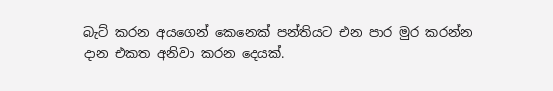බැට් කරන අයගෙන් කෙනෙක් පන්තියට එන පාර මුර කරන්න දාන එකත අනිවා කරන දෙයක්.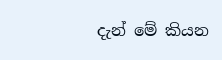දැන් මේ කියන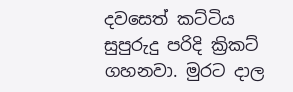දවසෙත් කට්ටිය සුපුරුදු පරිදි ක්‍රිකට් ගහනවා. මුරට දාල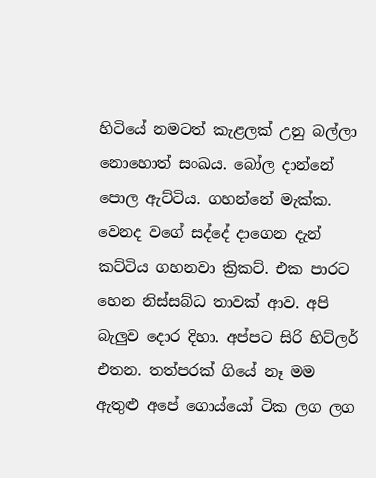හිටියේ නමටත් කැළලක් උනු බල්ලා නොහොත් සංඛය. බෝල දාන්නේ පොල ඇට්ටිය. ගහන්නේ මැක්ක. වෙනද වගේ සද්දේ දාගෙන දැන් කට්ටිය ගහනවා ක්‍රිකට්. එක පාරට හෙන නිස්සබ්ධ තාවක් ආව. අපි බැලුව දොර දිහා. අප්පට සිරි හිට්ලර් එතන. තත්පරක් ගියේ නෑ මම ඇතුළු අපේ ගොය්යෝ ටික ලග ලග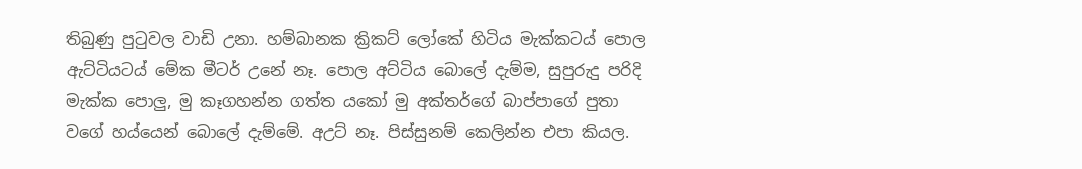තිබුණු පුටුවල වාඩි උනා. හම්බානක ක්‍රිකට් ලෝකේ හිටිය මැක්කටය් පොල ඇට්ටියටය් මේක මීටර් උනේ නෑ. පොල අට්ටිය බොලේ දැම්ම, සුපුරුදු පරිදි මැක්ක පොලු, මු කෑගහන්න ගත්ත යකෝ මු අක්තර්ගේ බාප්පාගේ පුතා වගේ හය්යෙන් බොලේ දැම්මේ. අඋට් නෑ. පිස්සුනම් කෙලින්න එපා කියල.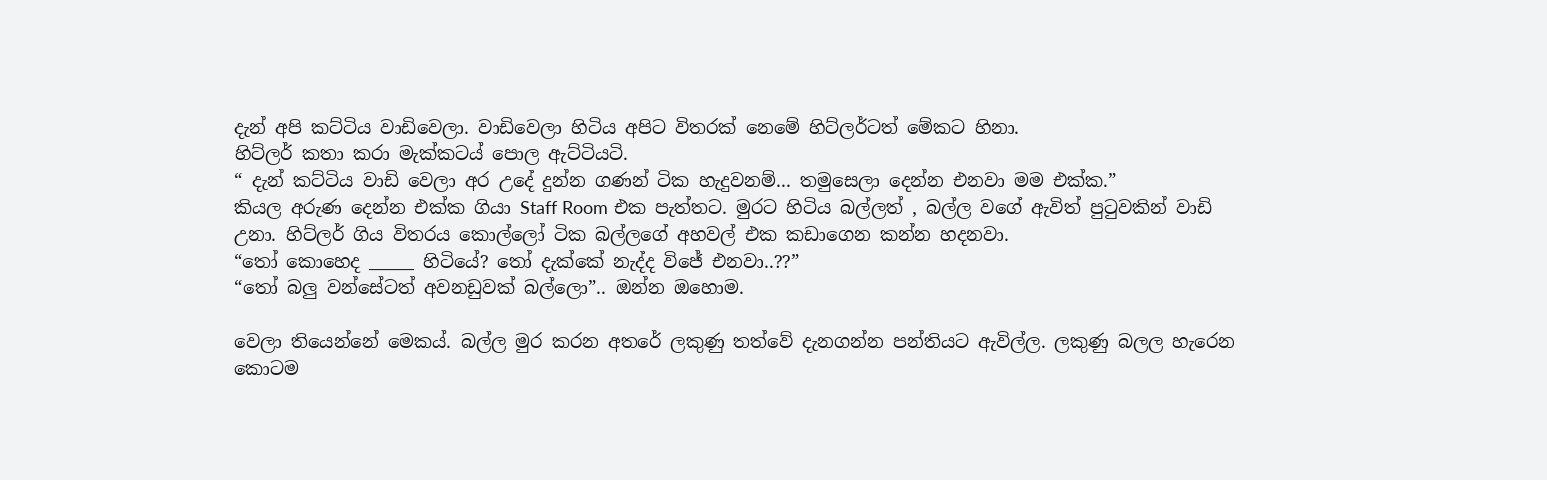දැන් අපි කට්ටිය වාඩිවෙලා. වාඩිවෙලා හිටිය අපිට විතරක් නෙමේ හිට්ලර්ටත් මේකට හිනා.
හිට්ලර් කතා කරා මැක්කටය් පොල ඇට්ටියටි.
“ දැන් කට්ටිය වාඩි වෙලා අර උදේ දුන්න ගණන් ටික හැදුවනම්... තමුසෙලා දෙන්න එනවා මම එක්ක.”
කියල අරුණ දෙන්න එක්ක ගියා Staff Room එක පැත්තට. මුරට හිටිය බල්ලත් , බල්ල වගේ ඇවිත් පුටුවකින් වාඩි උනා. හිට්ලර් ගිය විතරය කොල්ලෝ ටික බල්ලගේ අහවල් එක කඩාගෙන කන්න හදනවා.
“තෝ කොහෙද _____ හිටියේ? තෝ දැක්කේ නැද්ද විජේ එනවා..??”
“තෝ බලු වන්සේටත් අවනඩුවක් බල්ලො”.. ඔන්න ඔහොම.

වෙලා තියෙන්නේ මෙකය්. බල්ල මුර කරන අතරේ ලකුණු තත්වේ දැනගන්න පන්තියට ඇවිල්ල. ලකුණු බලල හැරෙන කොටම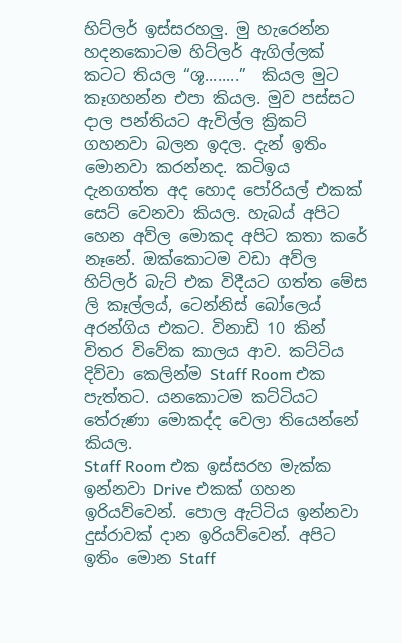හිට්ලර් ඉස්සරහලු. මු හැරෙන්න හදනකොටම හිට්ලර් ඇගිල්ලක් කටට තියල “ශූ........”  කියල මුට කෑගහන්න එපා කියල. මුව පස්සට දාල පන්තියට ඇවිල්ල ක්‍රිකට් ගහනවා බලන ඉදල. දැන් ඉතිං මොනවා කරන්නද. කටිඉය දැනගත්ත අද හොද පෝරියල් එකක් සෙට් වෙනවා කියල. හැබය් අපිට හෙන අව්ල මොකද අපිට කතා කරේ නෑනේ. ඔක්කොටම වඩා අව්ල හිට්ලර් බැට් එක විදීයට ගත්ත මේස ලි කෑල්ලය්, ටෙන්නිස් බෝලෙය් අරන්ගිය එකට. විනාඩි 10 කින් විතර විවේක කාලය ආව. කට්ටිය දිව්වා කෙලින්ම Staff Room එක පැත්තට. යනකොටම කට්ටියට තේරුණා මොකද්ද වෙලා තියෙන්නේ කියල.
Staff Room එක ඉස්සරහ මැක්ක ඉන්නවා Drive එකක් ගහන ඉරියව්වෙන්. පොල ඇට්ටිය ඉන්නවා දුස්රාවක් දාන ඉරියව්වෙන්. අපිට ඉතිං මොන Staff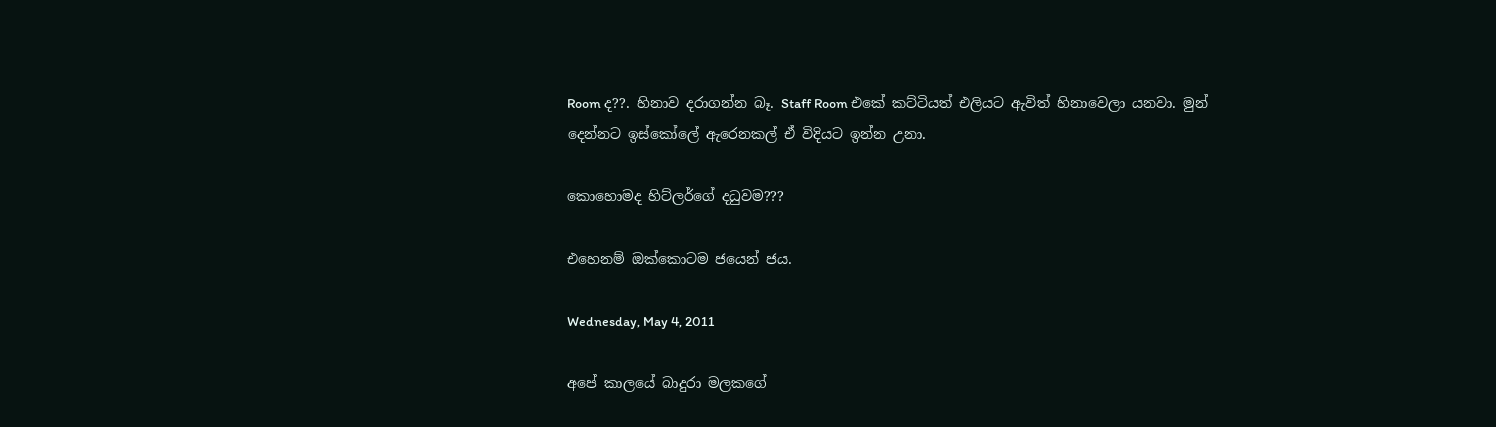Room ද??. හිනාව දරාගන්න බෑ. Staff Room එකේ කට්ටියත් එලියට ඇවිත් හිනාවෙලා යනවා. මුන් දෙන්නට ඉස්කෝලේ ඇරෙනකල් ඒ විදියට ඉන්න උනා.

කොහොමද හිට්ලර්ගේ දධුවම???

එහෙනම් ඔක්කොටම ජයෙන් ජය.

Wednesday, May 4, 2011

අපේ කාලයේ බාදුරා මලකගේ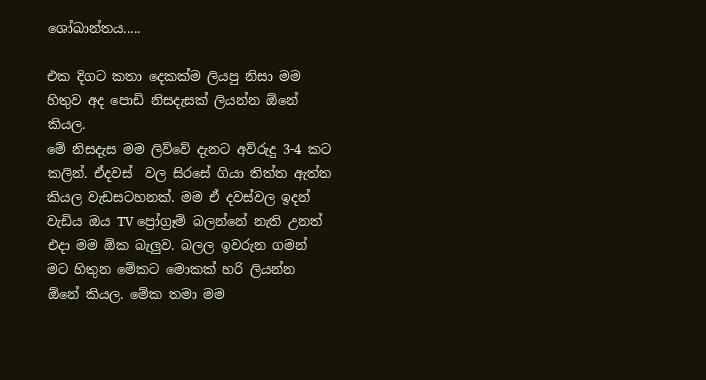ශෝඛාන්තය.....

එක දිගට කතා දෙකක්ම ලියපු නිසා මම හිතුව අද පොඩි නිසදැසක් ලියන්න ඕනේ කියල.
මේ නිසදැස මම ලිව්වේ දැනට අව්රුදු 3-4 කට කලින්. ඒදවස්  වල සිරසේ ගියා තිත්ත ඇත්ත කියල වැඩසටහනක්. මම ඒ දවස්වල ඉදන් වැඩිය ඔය TV ප්‍රෝග්‍රෑම් බලන්නේ නැති උනත් එදා මම ඕක බැලුව. බලල ඉවරුන ගමන් මට හිතුන මේකට මොකක් හරි ලියන්න ඕනේ කියල. මේක තමා මම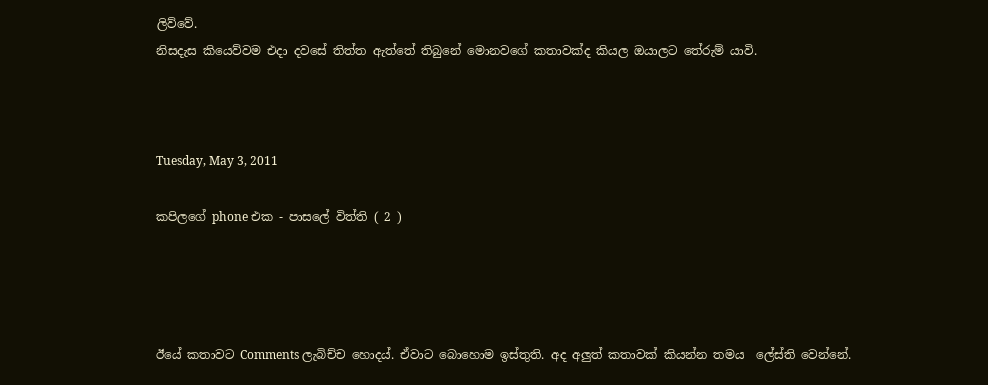ලිව්වේ.
නිසදැස කියෙව්වම එදා දවසේ තිත්ත ඇත්තේ තිබුනේ මොනවගේ කතාවක්ද කියල ඔයාලට තේරුම් යාවි.



Tuesday, May 3, 2011

කපිලගේ phone එක - පාසලේ විත්ති ( 2 )




ඊයේ කතාවට Comments ලැබිච්ච හොදය්. ඒවාට බොහොම ඉස්තුති. අද අලුත් කතාවක් කියන්න තමය  ලේස්ති වෙන්නේ.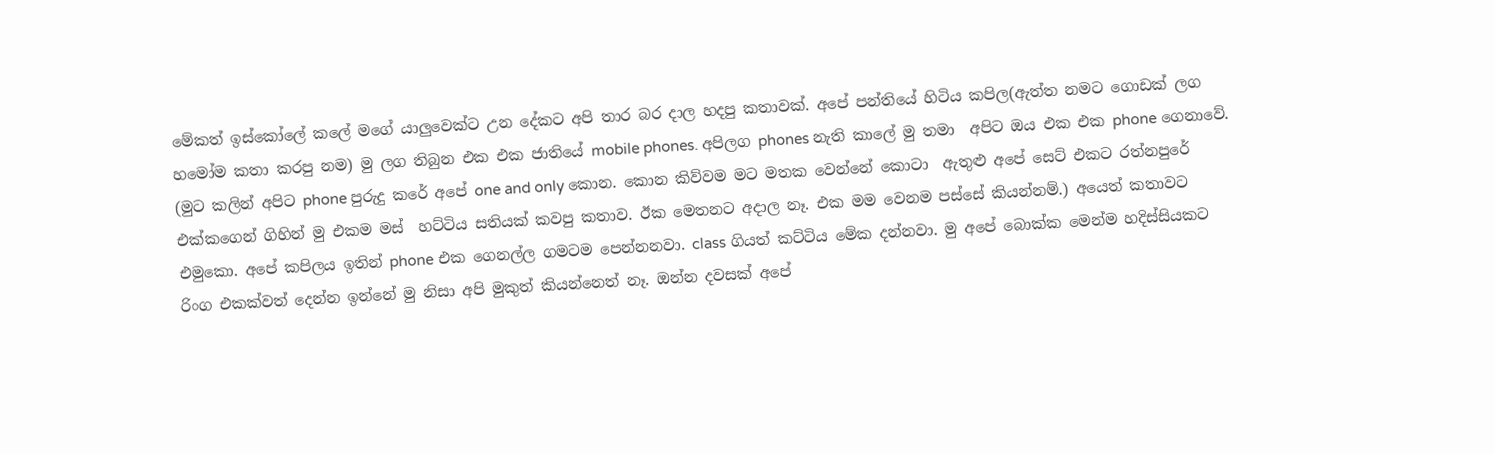මේකත් ඉස්කෝලේ කලේ මගේ යාලුවෙක්ට උන දේකට අපි තාර බර දාල හදපු කතාවක්. අපේ පන්තියේ හිටිය කපිල(ඇත්ත නමට ගොඩක් ලග හමෝම කතා කරපු නම) මු ලග තිබුන එක එක ජාතියේ mobile phones. අපිලග phones නැති කාලේ මු තමා  අපිට ඔය එක එක phone ගෙනාවේ. (මුට කලින් අපිට phone පුරුදු කරේ අපේ one and only කොන. කොන කිව්වම මට මතක වෙන්නේ කොටා  ඇතුළු අපේ සෙට් එකට රත්නපුරේ එක්කගෙන් ගිහින් මු එකම මස්  හට්ටිය සතියක් කවපු කතාව. ඊක මෙතනට අදාල නෑ. එක මම වෙනම පස්සේ කියන්නම්.) අයෙත් කතාවට එමුකො. අපේ කපිලය ඉතින් phone එක ගෙනල්ල ගමටම පෙන්නනවා. class ගියත් කට්ටිය මේක දන්නවා. මු අපේ බොක්ක මෙන්ම හදිස්සියකට රිංග එකක්වත් දෙන්න ඉන්නේ මු නිසා අපි මුකුත් කියන්නෙත් නෑ. ඔන්න දවසක් අපේ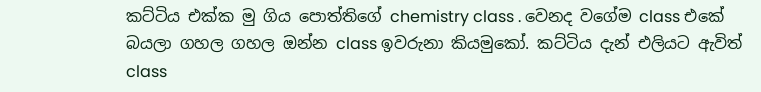කට්ටිය එක්ක මු ගිය පොත්තිගේ chemistry class . වෙනද වගේම class එකේ බයලා ගහල ගහල ඔන්න class ඉවරුනා කියමුකෝ. කට්ටිය දැන් එලියට ඇවිත් class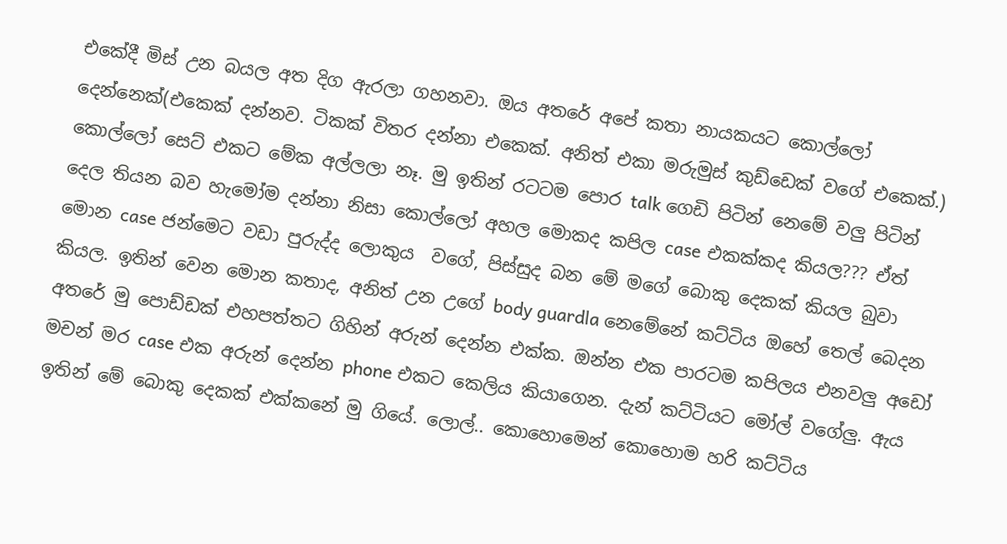එකේදී මිස් උන බයල අත දිග ඇරලා ගහනවා. ඔය අතරේ අපේ කතා නායකයට කොල්ලෝ දෙන්නෙක්(එකෙක් දන්නව. ටිකක් විතර දන්නා එකෙක්. අනිත් එකා මරුමුස් කුඩ්ඩෙක් වගේ එකෙක්.) කොල්ලෝ සෙට් එකට මේක අල්ලලා නෑ. මු ඉතින් රටටම පොර talk ගෙඩි පිටින් නෙමේ වලු පිටින් දෙල තියන බව හැමෝම දන්නා නිසා කොල්ලෝ අහල මොකද කපිල case එකක්කද කියල??? ඒත් මොන case ජන්මෙට වඩා පුරුද්ද ලොකුය  වගේ, පිස්සුද බන මේ මගේ බොකු දෙකක් කියල බුවා කියල. ඉතින් වෙන මොන කතාද, අනිත් උන උගේ body guardla නෙමේනේ කට්ටිය ඔහේ තෙල් බෙදන අතරේ මු පොඩ්ඩක් එහපත්තට ගිහින් අරුන් දෙන්න එක්ක. ඔන්න එක පාරටම කපිලය එනවලු අඩෝ මචන් මර case එක අරුන් දෙන්න phone එකට කෙලිය කියාගෙන. දැන් කට්ටියට මෝල් වගේලු. ඇය ඉතින් මේ බොකු දෙකක් එක්කනේ මු ගියේ. ලොල්.. කොහොමෙන් කොහොම හරි කට්ටිය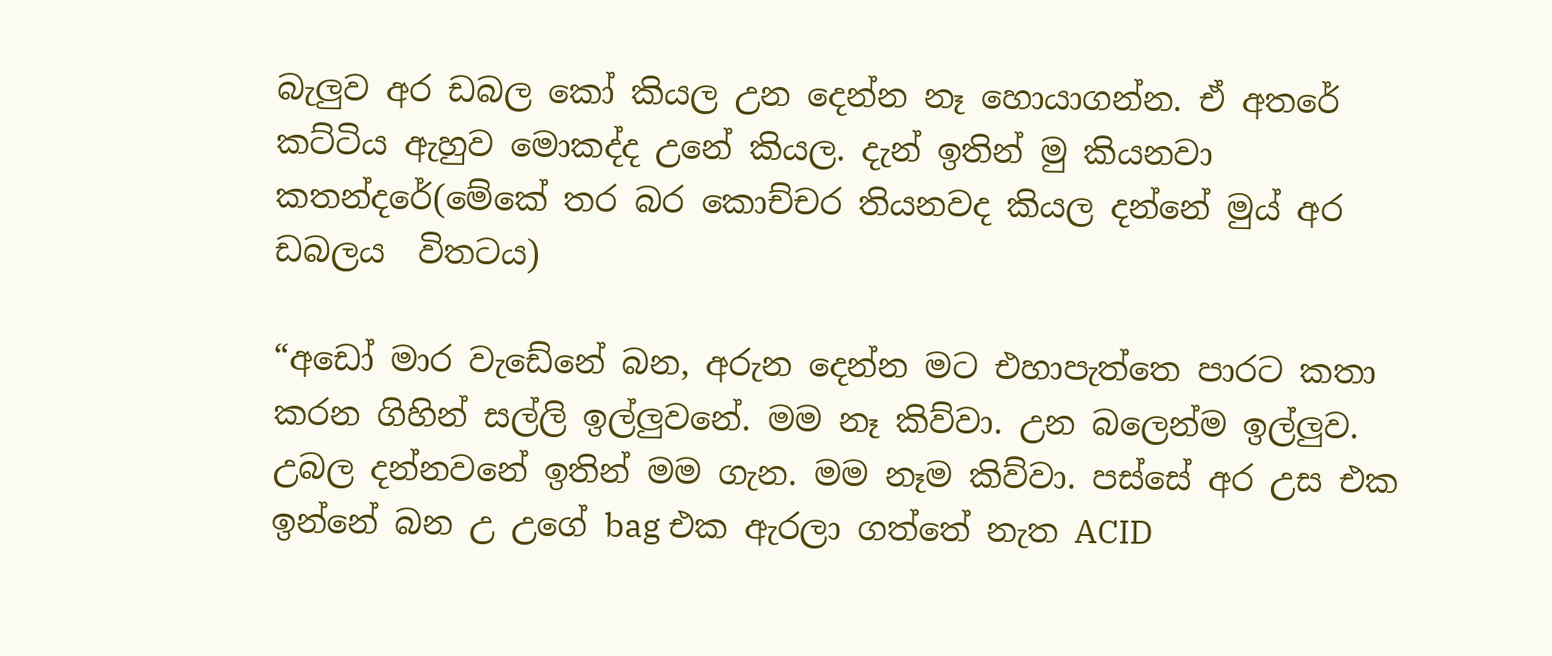බැලුව අර ඩබල කෝ කියල උන දෙන්න නෑ හොයාගන්න. ඒ අතරේ කට්ටිය ඇහුව මොකද්ද උනේ කියල. දැන් ඉතින් මු කියනවා කතන්දරේ(මේකේ තර බර කොච්චර තියනවද කියල දන්නේ මුය් අර ඩබලය  විතටය)

“අඩෝ මාර වැඩේනේ බන, අරුන දෙන්න මට එහාපැත්තෙ පාරට කතා කරන ගිහින් සල්ලි ඉල්ලුවනේ. මම නෑ කිව්වා. උන බලෙන්ම ඉල්ලුව. උබල දන්නවනේ ඉතින් මම ගැන. මම නෑම කිව්වා. පස්සේ අර උස එක ඉන්නේ බන උ උගේ bag එක ඇරලා ගත්තේ නැත ACID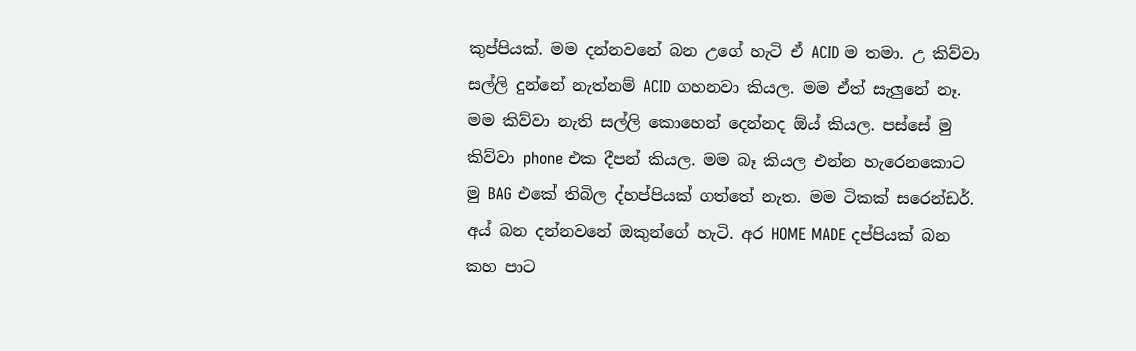කුප්පියක්. මම දන්නවනේ බන උගේ හැටි ඒ ACID ම තමා. උ කිව්වා සල්ලි දුන්නේ නැත්නම් ACID ගහනවා කියල. මම ඒත් සැලුනේ නෑ. මම කිව්වා නැති සල්ලි කොහෙන් දෙන්නද ඕය් කියල. පස්සේ මු කිව්වා phone එක දීපන් කියල. මම බෑ කියල එන්න හැරෙනකොට මු BAG එකේ තිබිල ද්හප්පියක් ගත්තේ නැත. මම ටිකක් සරෙන්ඩර්. අය් බන දන්නවනේ ඔකුන්ගේ හැටි. අර HOME MADE දප්පියක් බන කහ පාට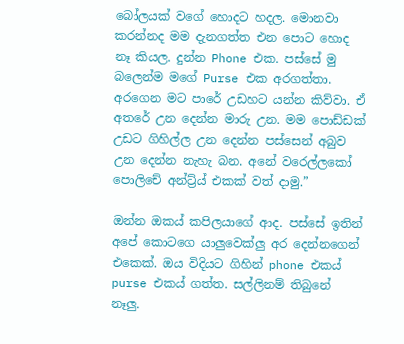බෝලයක් වගේ හොදට හදල. මොනවා කරන්නද මම දැනගත්ත එන පොට හොද නෑ කියල. දුන්න Phone එක. පස්සේ මු බලෙන්ම මගේ Purse එක අරගත්තා. අරගෙන මට පාරේ උඩහට යන්න කිව්වා. ඒ අතරේ උන දෙන්න මාරු උන. මම පොඩ්ඩක් උඩට ගිහිල්ල උන දෙන්න පස්සෙන් අබුව උන දෙන්න නැහැ බන. අනේ වරෙල්ලකෝ පොලිචේ අන්ට්‍ර්ය් එකක් වත් දාමු.”

ඔන්න ඔකය් කපිලයාගේ ආද. පස්සේ ඉතින් අපේ කොටගෙ යාලුවෙක්‍ලු අර දෙන්නගෙන් එකෙක්. ඔය විදියට ගිහින් phone එකය්  purse එකය් ගත්ත. සල්ලිනම් තිබුනේ නෑලු.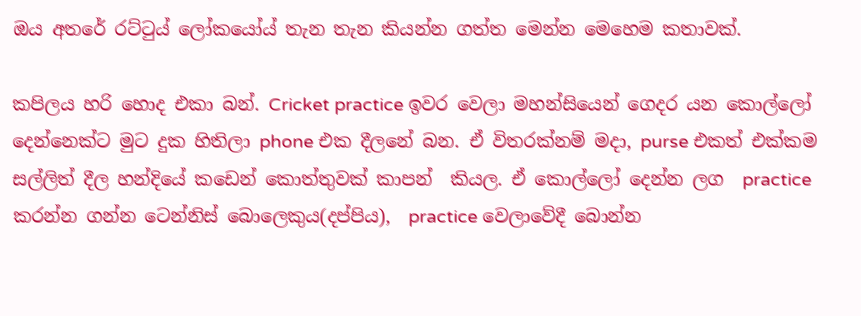ඔය අතරේ රට්ටුය් ලෝකයෝය් තැන තැන කියන්න ගත්ත මෙන්න මෙහෙම කතාවක්.

කපිලය හරි හොද එකා බන්. Cricket practice ඉවර වෙලා මහන්සියෙන් ගෙදර යන කොල්ලෝ දෙන්නෙක්ට මුට දුක හිතිලා phone එක දීලනේ බන. ඒ විතරක්නම් මදා, purse එකත් එක්කම සල්ලිත් දීල හන්දියේ කඩෙන් කොත්තුවක් කාපන්  කියල. ඒ කොල්ලෝ දෙන්න ලග  practice කරන්න ගන්න ටෙන්නිස් බොලෙකුය(දප්පිය),  practice වෙලාවේදී බොන්න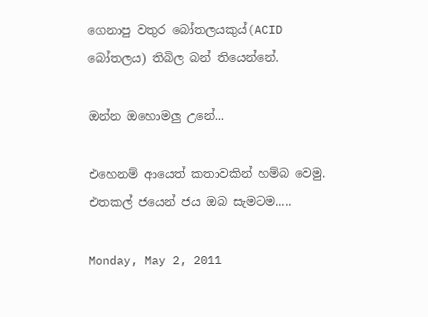ගෙනාපු වතුර බෝතලයකුය්(ACID බෝතලය) තිබිල බන් තියෙන්නේ.

ඔන්න ඔහොමලු උනේ...

එහෙනම් ආයෙත් කතාවකින් හම්බ වෙමු. එතකල් ජයෙන් ජය ඔබ සැමටම.....

Monday, May 2, 2011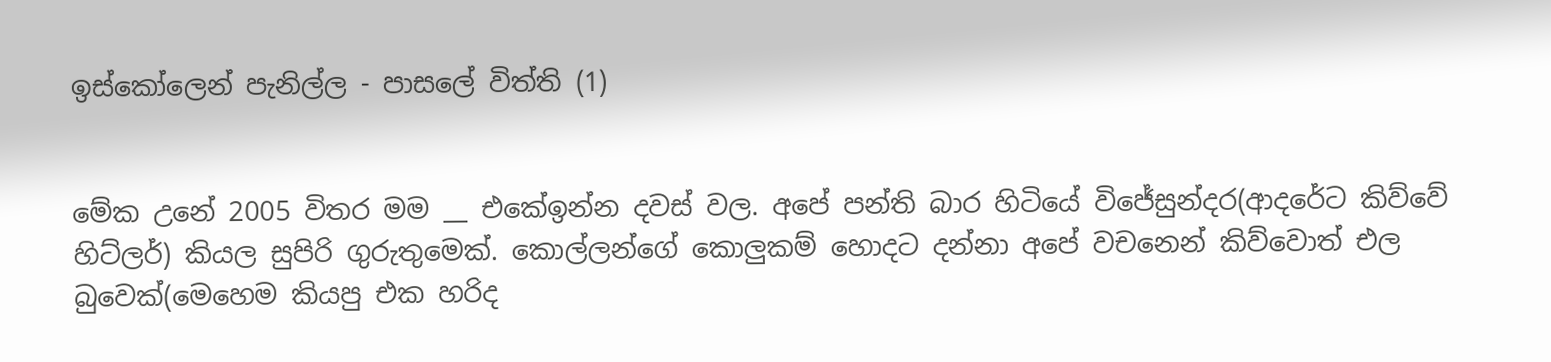ඉස්කෝලෙන් පැනිල්ල - පාසලේ විත්ති (1)


මේක උනේ 2005 විතර මම __ එකේඉන්න දවස් වල. අපේ පන්ති බාර හිටියේ විජේසුන්දර(ආදරේට කිව්වේ හිට්ලර්) කියල සුපිරි ගුරුතුමෙක්. කොල්ලන්ගේ කොලුකම් හොදට දන්නා අපේ වචනෙන් කිව්වොත් එල බුවෙක්(මෙහෙම කියපු එක හරිද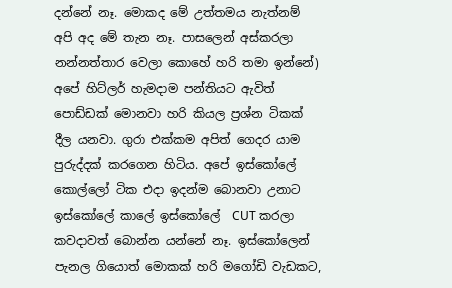දන්නේ නෑ. මොකද මේ උත්තමය නැත්නම් අපි අද මේ තැන නෑ. පාසලෙන් අස්කරලා නන්නත්තාර වෙලා කොහේ හරි තමා ඉන්නේ) අපේ හිට්ලර් හැමදාම පන්තියට ඇවිත් පොඩ්ඩක් මොනවා හරි කියල ප්‍රශ්න ටිකක් දීල යනවා. ගුරා එක්කම අපිත් ගෙදර යාම පුරුද්දක් කරගෙන හිටිය. අපේ ඉස්කෝලේ කොල්ලෝ ටික එදා ඉදන්ම බොනවා උනාට ඉස්කෝලේ කාලේ ඉස්කෝලේ  CUT කරලා කවදාවත් බොන්න යන්නේ නෑ. ඉස්කෝලෙන් පැනල ගියොත් මොකක් හරි මගෝඩි වැඩකට,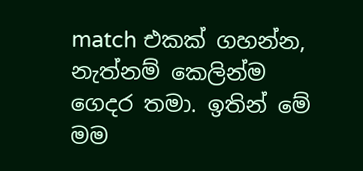match එකක් ගහන්න, නැත්නම් කෙලින්ම ගෙදර තමා. ඉතින් මේ මම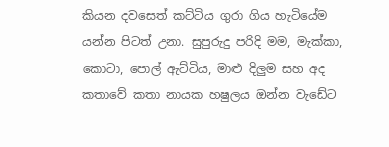කියන දවසෙත් කට්ටිය ගුරා ගිය හැටියේම යන්න පිටත් උනා. සුපුරුදු පරිදි මම, මැක්කා, කොටා, පොල් ඇට්ටිය, මාළු දිලුම සහ අද කතාවේ කතා නායක හෂුලය ඔන්න වැඩේට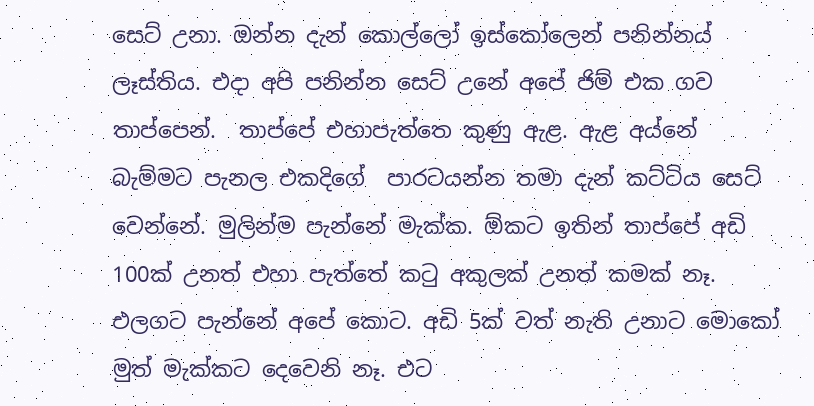සෙට් උනා. ඔන්න දැන් කොල්ලෝ ඉස්කෝලෙන් පනින්නය් ලෑස්තිය. එදා අපි පනින්න සෙට් උනේ අපේ ජිම් එක ගව තාප්පෙන්.  තාප්පේ එහාපැත්තෙ කුණු ඇළ. ඇළ අය්නේ බැම්මට පැනල එකදිගේ  පාරටයන්න තමා දැන් කට්ටිය සෙට් වෙන්නේ. මුලින්ම පැන්නේ මැක්ක. ඕකට ඉතින් තාප්පේ අඩි 100ක් උනත් එහා පැත්තේ කටු අකුලක් උනත් කමක් නෑ. එලගට පැන්නේ අපේ කොට. අඩි 5ක් වත් නැති උනාට මොකෝ මුත් මැක්කට දෙවෙනි නෑ. එට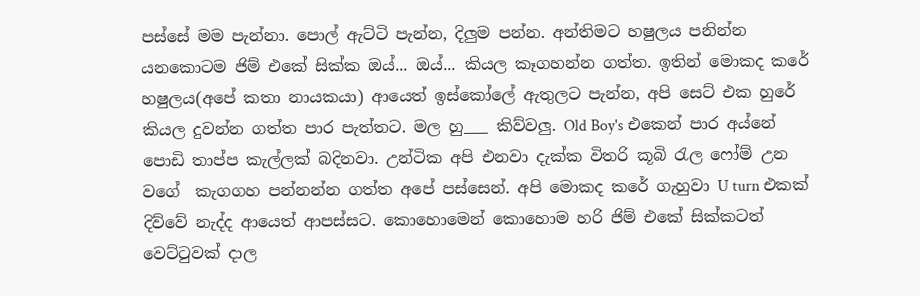පස්සේ මම පැන්නා. පොල් ඇට්ටි පැන්න, දිලුම පන්න. අන්තිමට හෂුලය පනින්න යනකොටම ජිම් එකේ සික්ක ඔය්... ඔය්... කියල කෑගහන්න ගත්ත. ඉතින් මොකද කරේ හෂුලය(අපේ කතා නායකයා) ආයෙත් ඉස්කෝලේ ඇතුලට පැන්න, අපි සෙට් එක හුරේ කියල දුවන්න ගත්ත පාර පැත්තට. මල හු___ කිව්වලු. Old Boy's එකෙන් පාර අය්නේ පොඩි තාප්ප කැල්ලක් බදිනවා. උන්ටික අපි එනවා දැක්ක විතරි කූබි රැල ෆෝම් උන වගේ  කැගගහ පන්නන්න ගත්ත අපේ පස්සෙන්. අපි මොකද කරේ ගැහුවා U turn එකක් දිව්වේ නැද්ද ආයෙත් ආපස්සට. කොහොමෙන් කොහොම හරි ජිම් එකේ සික්කටත් වෙට්ටුවක් දාල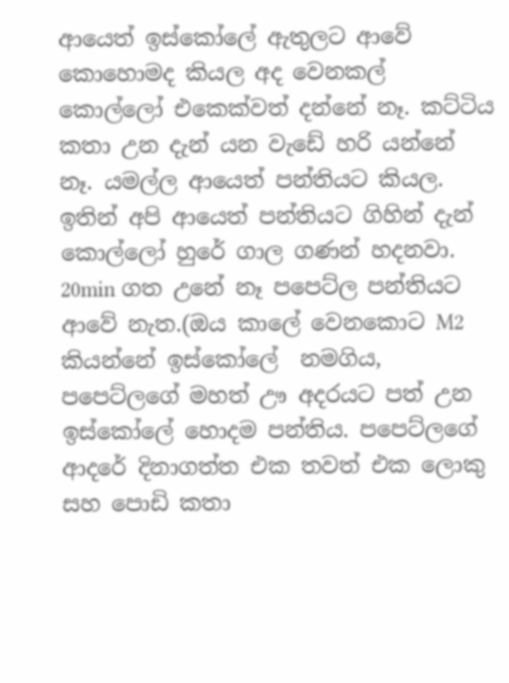ආයෙත් ඉස්කෝලේ ඇතුලට ආවේ කොහොමද කියල අද වෙනකල් කොල්ලෝ එකෙක්වත් දන්නේ නෑ. කට්ටිය කතා උන දැන් යන වැඩේ හරි යන්නේ නෑ. යමල්ල ආයෙත් පන්තියට කියල. ඉතින් අපි ආයෙත් පන්තියට ගිහින් දැන් කොල්ලෝ හුරේ ගාල ගණන් හදනවා. 20min ගත උනේ නෑ පපෙට්ල පන්තියට ආවේ නැත.(ඔය කාලේ වෙනකොට M2 කියන්නේ ඉස්කෝලේ  නමගිය, පපෙට්ලගේ මහත් ඌ අදරයට පත් උන ඉස්කෝලේ හොදම පන්තිය. පපෙට්ලගේ ආදරේ දිනාගත්ත එක තවත් එක ලොකු සහ පොඩි කතා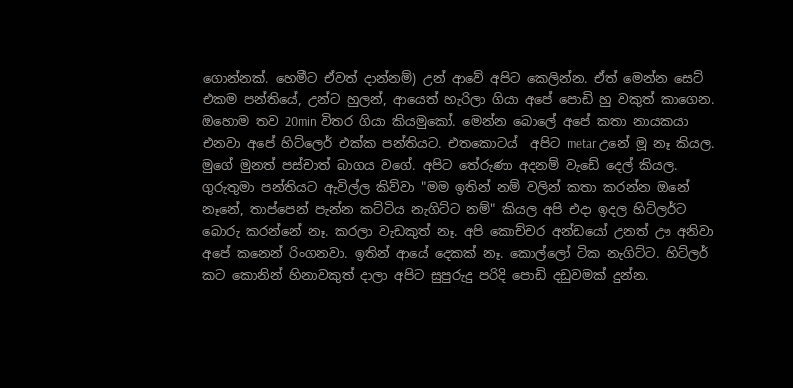ගොන්නක්. හෙමීට ඒවත් දාන්නම්) උන් ආවේ අපිට කෙලින්න. ඒත් මෙන්න සෙට් එකම පන්තියේ, උන්ට හුලන්, ආයෙත් හැරිලා ගියා අපේ පොඩි හු වකුත් කාගෙන. ඔහොම තව 20min විතර ගියා කියමුකෝ. මෙන්න බොලේ අපේ කතා නායකයා එනවා අපේ හිට්ලෙර් එක්ක පන්තියට. එතකොටය්  අපිට metar උනේ මූ නෑ කියල. මුගේ මුනත් පස්චාත් බාගය වගේ. අපිට තේරුණා අදනම් වැඩේ දෙල් කියල. ගුරුතුමා පන්තියට ඇවිල්ල කිව්වා "මම ඉතින් නම් වලින් කතා කරන්න ඔනේ නෑනේ, තාප්පෙන් පැන්න කට්ටිය නැගිට්ට නම්" කියල අපි එදා ඉදල හිට්ලර්ට බොරු කරන්නේ නෑ. කරලා වැඩකුත් නෑ. අපි කොච්චර අන්ඩයෝ උනත් ඌ අනිවා අපේ කනෙන් රිංගනවා. ඉතින් ආයේ දෙකක් නෑ. කොල්ලෝ ටික නැගිට්ට. හිට්ලර් කට කොනින් හිනාවකුත් දාලා අපිට සුපුරුදු පරිදි පොඩි දඩුවමක් දුන්න.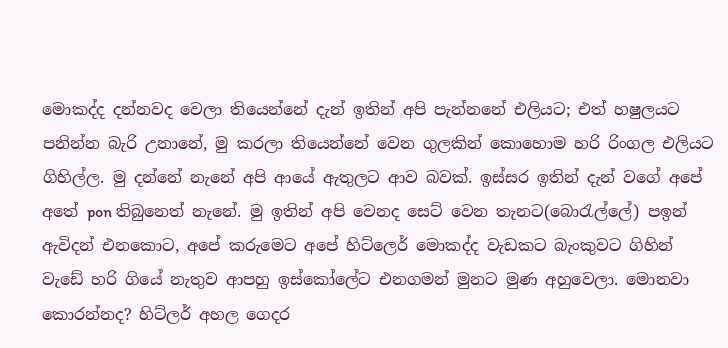මොකද්ද දන්නවද වෙලා තියෙන්නේ දැන් ඉතින් අපි පැන්නනේ එලියට; එත් හෂුලයට පනින්න බැරි උනානේ, මු කරලා තියෙන්නේ වෙන ගුලකින් කොහොම හරි රිංගල එලියට ගිහිල්ල. මු දන්නේ නැනේ අපි ආයේ ඇතුලට ආව බවක්. ඉස්සර ඉතින් දැන් වගේ අපේ අතේ pon තිබුනෙත් නැනේ. මු ඉතින් අපි වෙනද සෙට් වෙන තැනට(බොරැල්ලේ) පඉන් ඇවිදන් එනකොට, අපේ කරුමෙට අපේ හිට්ලෙර් මොකද්ද වැඩකට බැංකුවට ගිහින් වැඩේ හරි ගියේ නැතුව ආපහු ඉස්කෝලේට එනගමන් මුනට මුණ අහුවෙලා. මොනවා කොරන්නද? හිට්ලර් අහල ගෙදර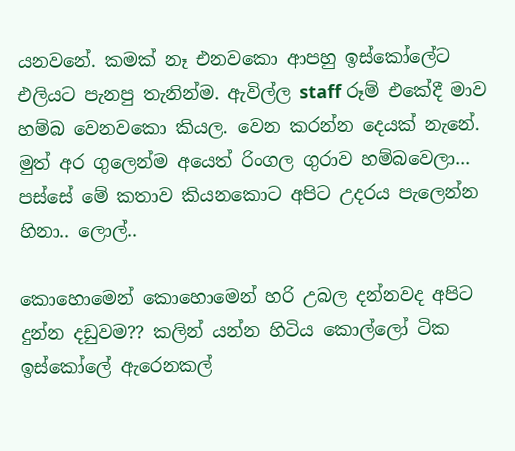යනවනේ. කමක් නෑ එනවකො ආපහු ඉස්කෝලේට එලියට පැනපු තැනින්ම. ඇවිල්ල staff රූම් එකේදී මාව හම්බ වෙනවකො කියල. වෙන කරන්න දෙයක් නැනේ. මුත් අර ගුලෙන්ම අයෙත් රිංගල ගුරාව හම්බවෙලා... පස්සේ මේ කතාව කියනකොට අපිට උදරය පැලෙන්න හිනා.. ලොල්..

කොහොමෙන් කොහොමෙන් හරි උබල දන්නවද අපිට දුන්න දඩුවම?? කලින් යන්න හිටිය කොල්ලෝ ටික ඉස්කෝලේ ඇරෙනකල්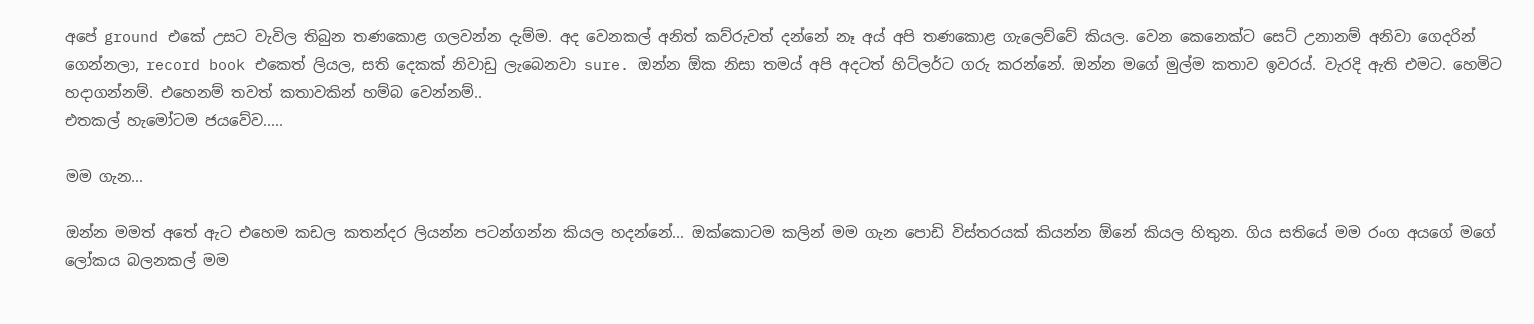අපේ ground එකේ උසට වැවිල තිබුන තණකොළ ගලවන්න දැම්ම. අද වෙනකල් අනිත් කව්රුවත් දන්නේ නෑ අය් අපි තණකොළ ගැලෙව්වේ කියල. වෙන කෙනෙක්ට සෙට් උනානම් අනිවා ගෙදරින් ගෙන්නලා, record book එකෙත් ලියල, සති දෙකක් නිවාඩු ලැබෙනවා sure. ඔන්න ඕක නිසා තමය් අපි අදටත් හිට්ලර්ට ගරු කරන්නේ. ඔන්න මගේ මුල්ම කතාව ඉවරය්. වැරදි ඇති එමට. හෙමිට හදාගන්නම්. එහෙනම් තවත් කතාවකින් හම්බ වෙන්නම්..
එතකල් හැමෝටම ජයවේව.....

මම ගැන...

ඔන්න මමත් අතේ ඇට එහෙම කඩල කතන්දර ලියන්න පටන්ගන්න කියල හදන්නේ... ඔක්කොටම කලින් මම ගැන පොඩි විස්තරයක් කියන්න ඕනේ කියල හිතුන. ගිය සතියේ මම රංග අයගේ මගේ ලෝකය බලනකල් මම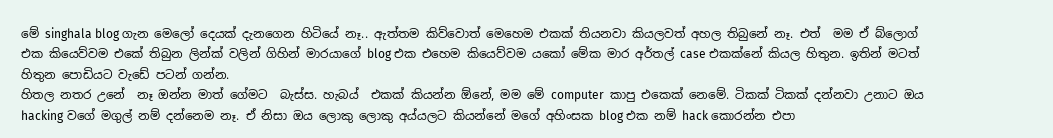මේ singhala blog ගැන මෙලෝ දෙයක් දැනගෙන හිටියේ නෑ.. ඇත්තම කිව්වොත් මෙහෙම එකක් තියනවා කියලවත් අහල තිබුනේ නෑ. එත්  මම ඒ බ්ලොග් එක කියෙව්වම එකේ තිබුන ලින්ක් වලින් ගිහින් මාරයාගේ blog එක එහෙම කියෙව්වම යකෝ මේක මාර අර්තල් case එකක්නේ කියල හිතුන. ඉතින් මටත් හිතුන පොඩියට වැඩේ පටන් ගන්න.
හිතල නතර උනේ  නෑ ඔන්න මාත් ගේමට  බැස්ස. හැබය්  එකක් කියන්න ඕනේ, මම මේ computer  කාපු එකෙක් නෙමේ. ටිකක් ටිකක් දන්නවා උනාට ඔය hacking වගේ මගුල් නම් දන්නෙම නෑ. ඒ නිසා ඔය ලොකු ලොකු අය්යලට කියන්නේ මගේ අහිංසක blog එක නම් hack කොරන්න එපා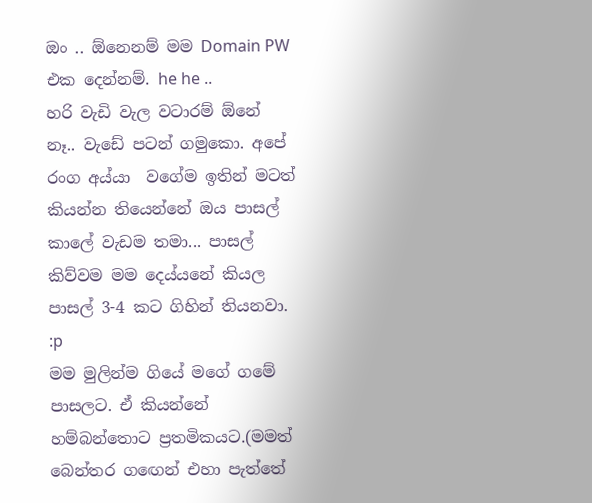ඔං .. ඕනෙනම් මම Domain PW එක දෙන්නම්. he he ..
හ‍රි වැඩි වැල වටාරම් ඕනේ නෑ.. වැඩේ පටන් ගමුකො. අපේ රංග අය්යා  වගේම ඉතින් මටත් කියන්න තියෙන්නේ ඔය පාසල් කාලේ වැඩම තමා... පාසල් කිව්වම මම දෙය්යනේ කියල පාසල් 3-4 කට ගිහින් තියනවා. :p
මම මුලින්ම ගියේ මගේ ගමේ පාසලට. ඒ කියන්නේ හම්බන්තොට ප්‍රතමිකයට.(මමත් බෙන්තර ගඟෙන් එහා පැත්තේ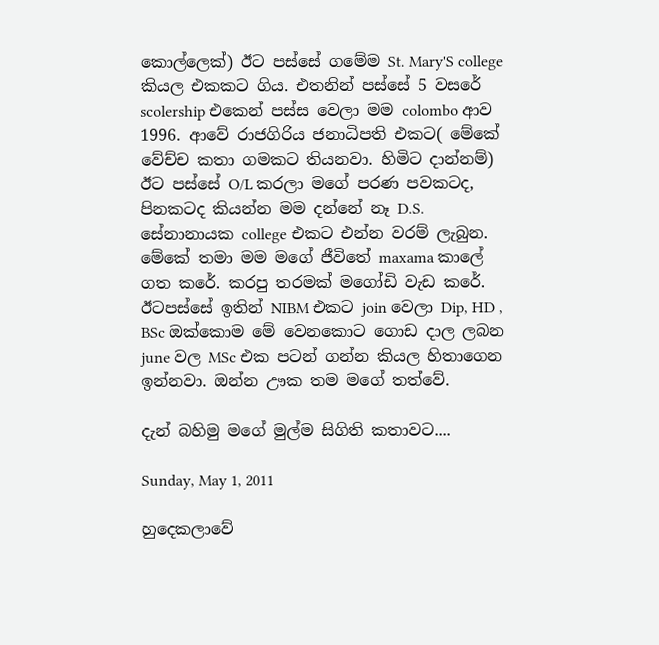කොල්ලෙක්) ඊට පස්සේ ගමේම St. Mary'S college කියල එකකට ගිය. එතනින් පස්සේ 5 වසරේ scolership එකෙන් පස්ස වෙලා මම colombo ආව 1996. ආවේ රාජගිරිය ජනාධිපති එකට( මේකේ වේච්ච කතා ගමකට තියනවා. හිමිට දාන්නම්) ඊට පස්සේ O/L කරලා මගේ පරණ පවකටද, පිනකටද කියන්න මම දන්නේ නෑ D.S. සේනානායක college එකට එන්න වරම් ලැබුන. මේකේ තමා මම මගේ ජීවිතේ maxama කාලේ ගත කරේ. කරපු තරමක් මගෝඩි වැඩ කරේ. ඊටපස්සේ ඉතින් NIBM එකට join වෙලා Dip, HD , BSc ඔක්කොම මේ වෙනකොට ගොඩ දාල ලබන june වල MSc එක පටන් ගන්න කියල හිතාගෙන ඉන්නවා. ඔන්න ඌක තම මගේ තත්වේ.

දැන් බහිමු මගේ මුල්ම සිගිති කතාවට....

Sunday, May 1, 2011

හුදෙකලාවේ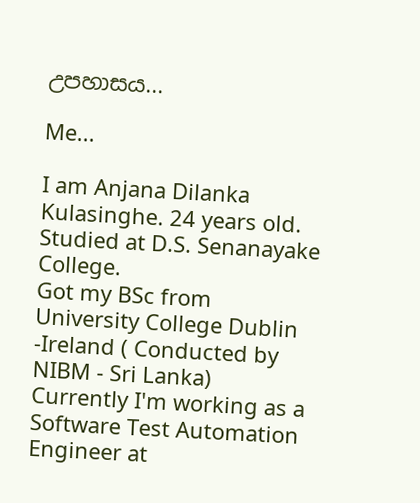උපහාසය...

Me...

I am Anjana Dilanka Kulasinghe. 24 years old. Studied at D.S. Senanayake College.
Got my BSc from University College Dublin -Ireland ( Conducted by NIBM - Sri Lanka)
Currently I'm working as a Software Test Automation Engineer at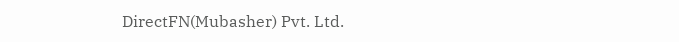DirectFN(Mubasher) Pvt. Ltd.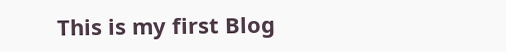This is my first Blog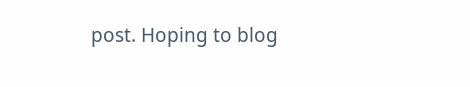post. Hoping to blog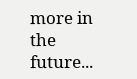more in the future...